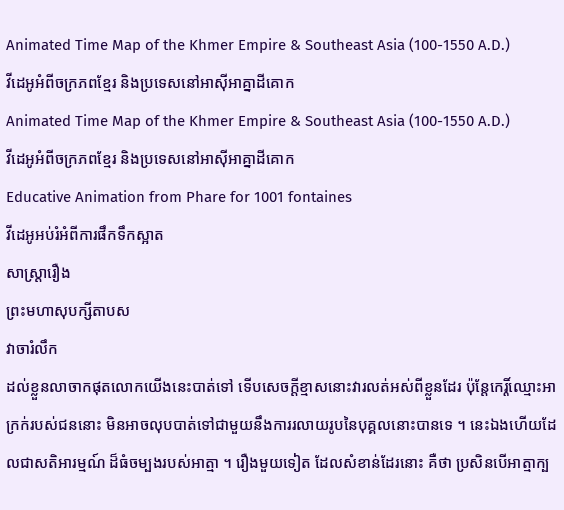Animated Time Map of the Khmer Empire & Southeast Asia (100-1550 A.D.)
វីដេអូអំពីចក្រភពខ្មែរ និងប្រទេសនៅអាស៊ីអាគ្នាដីគោក
Animated Time Map of the Khmer Empire & Southeast Asia (100-1550 A.D.)
វីដេអូអំពីចក្រភពខ្មែរ និងប្រទេសនៅអាស៊ីអាគ្នាដីគោក
Educative Animation from Phare for 1001 fontaines
វីដេអូអប់រំអំពីការផឹកទឹកស្អាត
សាស្ត្រារឿង
ព្រះមហាសុបក្សីតាបស
វាចារំលឹក
ដល់ខ្លួនលាចាកផុតលោកយើងនេះបាត់ទៅ ទើបសេចក្ដីខ្មាសនោះវារលត់អស់ពីខ្លួនដែរ ប៉ុន្តែកេរ្តិ៍ឈ្មោះអាក្រក់របស់ជននោះ មិនអាចលុបបាត់ទៅជាមួយនឹងការរលាយរូបនៃបុគ្គលនោះបានទេ ។ នេះឯងហើយដែលជាសតិអារម្មណ៍ ដ៏ធំចម្បងរបស់អាត្មា ។ រឿងមួយទៀត ដែលសំខាន់ដែរនោះ គឺថា ប្រសិនបើអាត្មាក្ប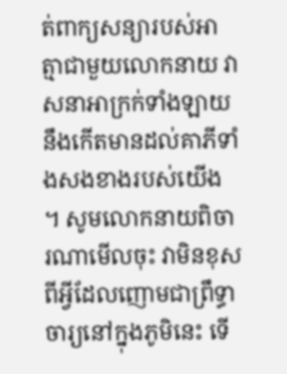ត់ពាក្យសន្យារបស់អាត្មាជាមួយលោកនាយ វាសនាអាក្រក់ទាំងឡាយនឹងកើតមានដល់គាភីទាំងសងខាងរបស់យើង ។ សូមលោកនាយពិចារណាមើលចុះ វាមិនខុសពីអ្វីដែលញោមជាព្រឹទ្ធាចារ្យនៅក្នុងភូមិនេះ ទើ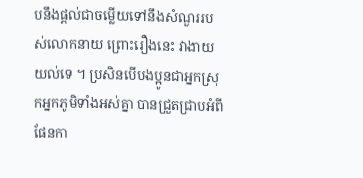បនឹងផ្ដល់ជាចម្លើយទៅនឹងសំណួររបស់លោកនាយ ព្រោះរឿងនេះ វាងាយយល់ទេ ។ ប្រសិនបើបងប្អូនជាអ្នកស្រុកអ្នកភូមិទាំងអស់គ្នា បានជ្រួតជ្រាបអំពីផែនកា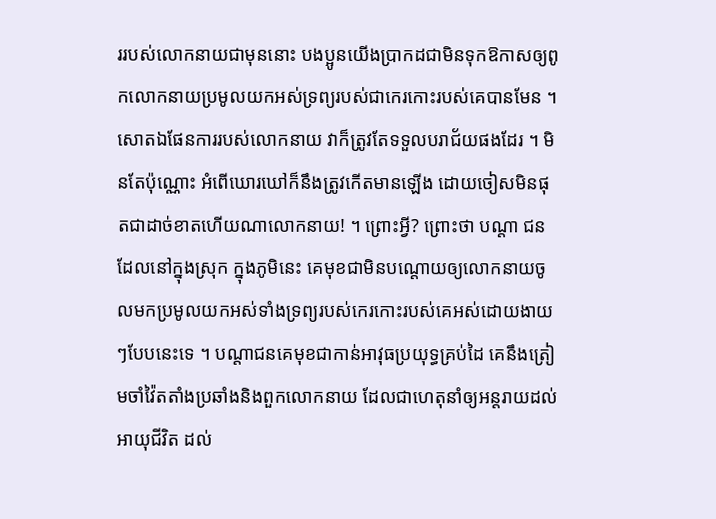ររបស់លោកនាយជាមុននោះ បងប្អូនយើងប្រាកដជាមិនទុកឱកាសឲ្យពូកលោកនាយប្រមូលយកអស់ទ្រព្យរបស់ជាកេរកោះរបស់គេបានមែន ។ សោតឯផែនការរបស់លោកនាយ វាក៏ត្រូវតែទទួលបរាជ័យផងដែរ ។ មិនតែប៉ុណ្ណោះ អំពើឃោរឃៅក៏នឹងត្រូវកើតមានឡើង ដោយចៀសមិនផុតជាដាច់ខាតហើយណាលោកនាយ! ។ ព្រោះអ្វី? ព្រោះថា បណ្ដា ជនដែលនៅក្នុងស្រុក ក្នុងភូមិនេះ គេមុខជាមិនបណ្ដោយឲ្យលោកនាយចូលមកប្រមូលយកអស់ទាំងទ្រព្យរបស់កេរកោះរបស់គេអស់ដោយងាយៗបែបនេះទេ ។ បណ្ដាជនគេមុខជាកាន់អាវុធប្រយុទ្ធគ្រប់ដៃ គេនឹងត្រៀមចាំវ៉ៃតតាំងប្រឆាំងនិងពួកលោកនាយ ដែលជាហេតុនាំឲ្យអន្តរាយដល់អាយុជីវិត ដល់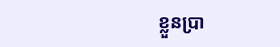ខ្លួនប្រា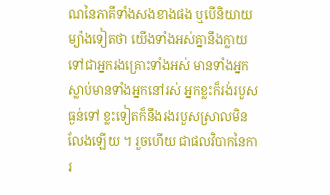ណនៃភាគីទាំងសងខាងផង ឬបើនិយាយម្យ៉ាងទៀតថា យើងទាំងអស់គ្នានឹងក្លាយទៅជាអ្នករងគ្រោះទាំងអស់ មានទាំងអ្នកស្លាប់មានទាំងអ្នកនៅរស់ អ្នកខ្លះក៏រង់របួសធ្ងន់ទៅ ខ្លះទៀតក៏នឹងរងរបួសស្រាលមិនលែងឡើយ ។ រួចហើយ ជាផលវិបាកនៃការ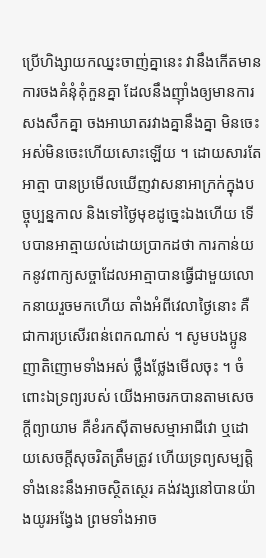ប្រើហិង្សាយកឈ្នះចាញ់គ្នានេះ វានឹងកើតមានការចងគំនុំគុំកួនគ្នា ដែលនឹងញ៉ាំងឲ្យមានការសងសឹកគ្នា ចងអាឃាតរវាងគ្នានឹងគ្នា មិនចេះអស់មិនចេះហើយសោះឡើយ ។ ដោយសារតែអាត្មា បានប្រមើលឃើញវាសនាអាក្រក់ក្នុងបច្ចុប្បន្នកាល និងទៅថ្ងៃមុខដូច្នេះឯងហើយ ទើបបានអាត្មាយល់ដោយប្រាកដថា ការកាន់យកនូវពាក្យសច្ចាដែលអាត្មាបានធ្វើជាមួយលោកនាយរួចមកហើយ តាំងអំពីវេលាថ្ងៃនោះ គឺជាការប្រសើរពន់ពេកណាស់ ។ សូមបងប្អូន ញាតិញោមទាំងអស់ ថ្លឹងថ្លែងមើលចុះ ។ ចំពោះឯទ្រព្យរបស់ យើងអាចរកបានតាមសេចក្ដីព្យាយាម គឺខំរកស៊ីតាមសម្មាអាជីវោ ឬដោយសេចក្ដីសុចរិតត្រឹមត្រូវ ហើយទ្រព្យសម្បត្តិទាំងនេះនឹងអាចស្ថិតស្ថេរ គង់វង្សនៅបានយ៉ាងយូរអង្វែង ព្រមទាំងអាច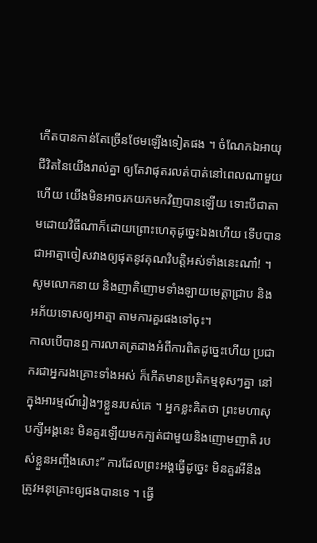កើតបានកាន់តែច្រើនថែមឡើងទៀតផង ។ ចំណែកឯអាយុជីវិតនៃយើងរាល់គ្នា ឲ្យតែវាផុតរលត់បាត់នៅពេលណាមួយហើយ យើងមិនអាចរកយកមកវិញបានឡើយ ទោះបីជាតាមដោយវិធីណាក៏ដោយព្រោះហេតុដូច្នេះឯងហើយ ទើបបានជាអាត្មាចៀសវាងឲ្យផុតនូវគុណវិបត្តិអស់ទាំងនេះណា៎! ។ សូមលោកនាយ និងញាតិញោមទាំងឡាយមេត្តាជ្រាប និងអភ័យទោសឲ្យអាត្មា តាមការគួរផងទៅចុះ។
កាលបើបានឮការលាតត្រដាងអំពីការពិតដូច្នេះហើយ ប្រជាករជាអ្នករងគ្រោះទាំងអស់ ក៏កើតមានប្រតិកម្មខុសៗគ្នា នៅក្នុងអារម្មណ៍រៀងៗខ្លួនរបស់គេ ។ អ្នកខ្លះគិតថា ព្រះមហាសុបក្សីអង្គនេះ មិនគួរឡើយមកក្បត់ជាមួយនិងញោមញាតិ របស់ខ្លួនអញ្ចឹងសោះ” ការដែលព្រះអង្គធ្វើដូច្នេះ មិនគួរអីនឹងត្រូវអនុគ្រោះឲ្យផងបានទេ ។ ធ្វើ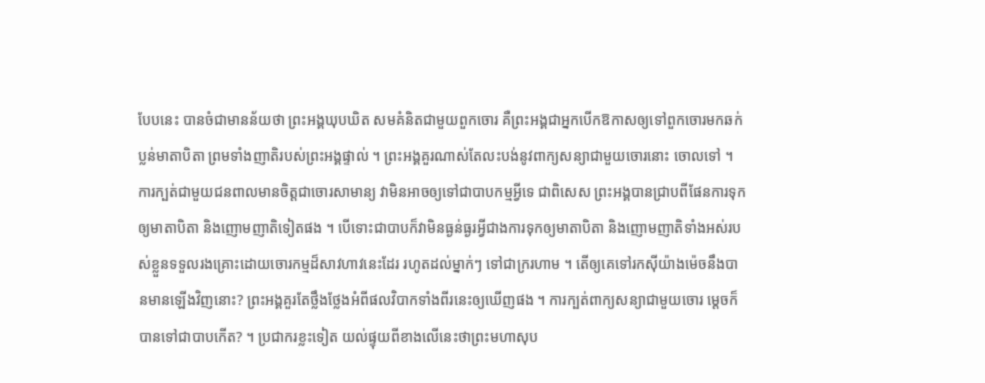បែបនេះ បានចំជាមានន័យថា ព្រះអង្គឃុបឃិត សមគំនិតជាមួយពួកចោរ គឺព្រះអង្គជាអ្នកបើកឱកាសឲ្យទៅពួកចោរមកឆក់ប្លន់មាតាបិតា ព្រមទាំងញាតិរបស់ព្រះអង្គផ្ទាល់ ។ ព្រះអង្គគួរណាស់តែលះបង់នូវពាក្យសន្យាជាមួយចោរនោះ ចោលទៅ ។ ការក្បត់ជាមួយជនពាលមានចិត្តជាចោរសាមាន្យ វាមិនអាចឲ្យទៅជាបាបកម្មអ្វីទេ ជាពិសេស ព្រះអង្គបានជ្រាបពីផែនការទុកឲ្យមាតាបិតា និងញោមញាតិទៀតផង ។ បើទោះជាបាបក៏វាមិនធ្ងន់ធ្ងរអ្វីជាងការទុកឲ្យមាតាបិតា និងញោមញាតិទាំងអស់របស់ខ្លួនទទួលរងគ្រោះដោយចោរកម្មដ៏សាវហាវនេះដែរ រហូតដល់ម្នាក់ៗ ទៅជាក្ររហាម ។ តើឲ្យគេទៅរកស៊ីយ៉ាងម៉េចនឹងបានមានឡើងវិញនោះ? ព្រះអង្គគួរតែថ្លឹងថ្លែងអំពីផលវិបាកទាំងពីរនេះឲ្យឃើញផង ។ ការក្បត់ពាក្យសន្យាជាមួយចោរ ម្ដេចក៏បានទៅជាបាបកើត? ។ ប្រជាករខ្លះទៀត យល់ផ្ទុយពីខាងលើនេះថាព្រះមហាសុប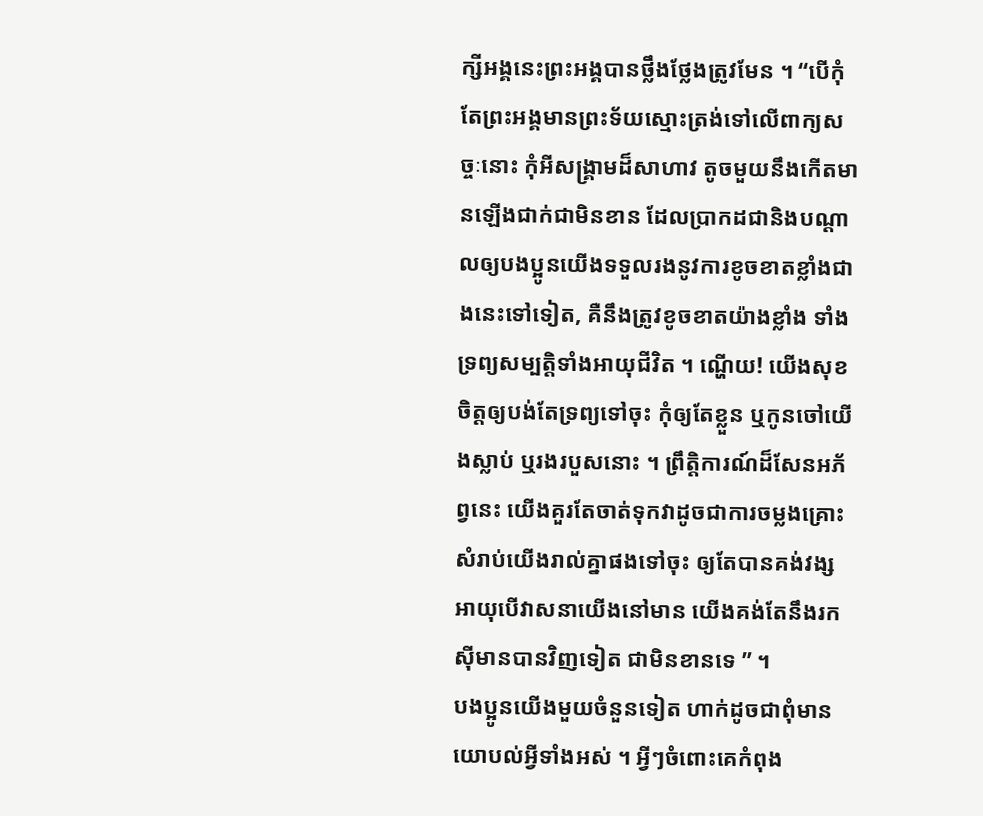ក្សីអង្គនេះព្រះអង្គបានថ្លឹងថ្លែងត្រូវមែន ។ “បើកុំតែព្រះអង្គមានព្រះទ័យស្មោះត្រង់ទៅលើពាក្យសច្ចៈនោះ កុំអីសង្គ្រាមដ៏សាហាវ តូចមួយនឹងកើតមានឡើងជាក់ជាមិនខាន ដែលប្រាកដជានិងបណ្ដាលឲ្យបងប្អូនយើងទទួលរងនូវការខូចខាតខ្លាំងជាងនេះទៅទៀត, គឺនឹងត្រូវខូចខាតយ៉ាងខ្លាំង ទាំងទ្រព្យសម្បត្តិទាំងអាយុជីវិត ។ ណ្ហើយ! យើងសុខចិត្តឲ្យបង់តែទ្រព្យទៅចុះ កុំឲ្យតែខ្លួន ឬកូនចៅយើងស្លាប់ ឬរងរបួសនោះ ។ ព្រឹត្តិការណ៍ដ៏សែនអភ័ព្វនេះ យើងគួរតែចាត់ទុកវាដូចជាការចម្លងគ្រោះសំរាប់យើងរាល់គ្នាផងទៅចុះ ឲ្យតែបានគង់វង្សអាយុបើវាសនាយើងនៅមាន យើងគង់តែនឹងរកស៊ីមានបានវិញទៀត ជាមិនខានទេ ” ។
បងប្អូនយើងមួយចំនួនទៀត ហាក់ដូចជាពុំមានយោបល់អ្វីទាំងអស់ ។ អ្វីៗចំពោះគេកំពុង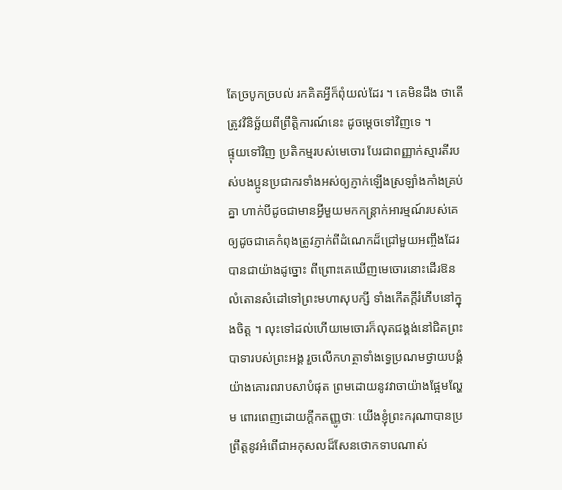តែច្របូកច្របល់ រកគិតអ្វីក៏ពុំយល់ដែរ ។ គេមិនដឹង ថាតើត្រូវវិនិច្ឆ័យពីព្រឹត្តិការណ៍នេះ ដូចម្ដេចទៅវិញទេ ។
ផ្ទុយទៅវិញ ប្រតិកម្មរបស់មេចោរ បែរជាពញ្ញាក់ស្មារតីរបស់បងប្អូនប្រជាករទាំងអស់ឲ្យភ្ញាក់ឡើងស្រឡាំងកាំងគ្រប់គ្នា ហាក់បីដូចជាមានអ្វីមួយមកកន្ត្រាក់អារម្មណ៍របស់គេ ឲ្យដូចជាគេកំពុងត្រូវភ្ញាក់ពីដំណេកដ៏ជ្រៅមួយអញ្ចឹងដែរបានជាយ៉ាងដូច្នោះ ពីព្រោះគេឃើញមេចោរនោះដើរឱនលំតោនសំដៅទៅព្រះមហាសុបក្សី ទាំងកើតក្ដីរំភើបនៅក្នុងចិត្ត ។ លុះទៅដល់ហើយមេចោរក៏លុតជង្គង់នៅជិតព្រះបាទារបស់ព្រះអង្គ រួចលើកហត្ថាទាំងទ្វេប្រណមថ្វាយបង្គំយ៉ាងគោរពរាបសាបំផុត ព្រមដោយនូវវាចាយ៉ាងផ្អែមល្ហែម ពោរពេញដោយក្ដីកតញ្ញូថាៈ យើងខ្ញុំព្រះករុណាបានប្រព្រឹត្តនូវអំពើជាអកុសលដ៏សែនថោកទាបណាស់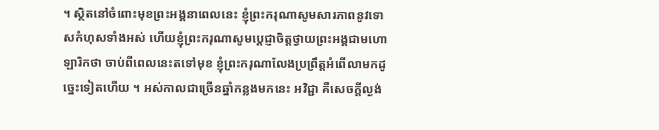។ ស្ថិតនៅចំពោះមុខព្រះអង្គនាពេលនេះ ខ្ញុំព្រះករុណាសូមសារភាពនូវទោសកំហុសទាំងអស់ ហើយខ្ញុំព្រះករុណាសូមប្ដេជ្ញាចិត្តថ្វាយព្រះអង្គជាមហោឡារិកថា ចាប់ពីពេលនេះតទៅមុខ ខ្ញុំព្រះករុណាលែងប្រព្រឹត្តអំពើលាមកដូច្នេះទៀតហើយ ។ អស់កាលជាច្រើនឆ្នាំកន្លងមកនេះ អវិជ្ជា គឺសេចក្ដីល្ងង់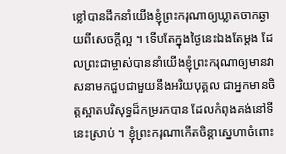ខ្លៅបានដឹកនាំយើងខ្ញុំព្រះករុណាឲ្យឃ្លាតចាកឆ្ងាយពីសេចក្ដីល្អ ។ ទើបតែក្នុងថ្ងៃនេះឯងតែម្ដង ដែលព្រះជាម្ចាស់បាននាំយើងខ្ញុំព្រះករុណាឲ្យមានវាសនាមកជួបជាមួយនឹងអរិយបុគ្គល ជាអ្នកមានចិត្តស្អាតបរិសុទ្ធដ៏កម្ររកបាន ដែលកំពុងគង់នៅទីនេះស្រាប់ ។ ខ្ញុំព្រះករុណាកើតចិន្តាស្នេហាចំពោះ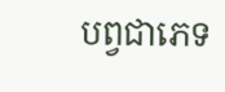បព្វជាភេទ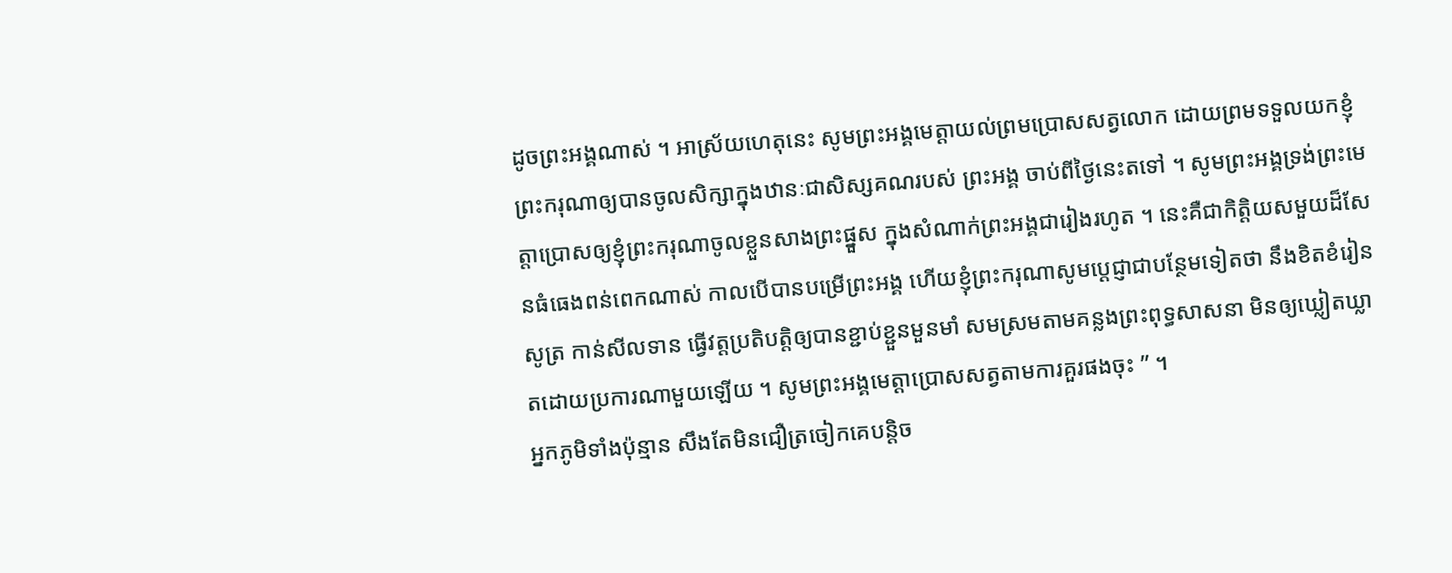ដូចព្រះអង្គណាស់ ។ អាស្រ័យហេតុនេះ សូមព្រះអង្គមេត្តាយល់ព្រមប្រោសសត្វលោក ដោយព្រមទទួលយកខ្ញុំព្រះករុណាឲ្យបានចូលសិក្សាក្នុងឋានៈជាសិស្សគណរបស់ ព្រះអង្គ ចាប់ពីថ្ងៃនេះតទៅ ។ សូមព្រះអង្គទ្រង់ព្រះមេត្តាប្រោសឲ្យខ្ញុំព្រះករុណាចូលខ្លួនសាងព្រះផ្នួស ក្នុងសំណាក់ព្រះអង្គជារៀងរហូត ។ នេះគឺជាកិត្តិយសមួយដ៏សែនធំធេងពន់ពេកណាស់ កាលបើបានបម្រើព្រះអង្គ ហើយខ្ញុំព្រះករុណាសូមប្ដេជ្ញាជាបន្ថែមទៀតថា នឹងខិតខំរៀនសូត្រ កាន់សីលទាន ធ្វើវត្តប្រតិបត្តិឲ្យបានខ្ជាប់ខ្ជួនមួនមាំ សមស្រមតាមគន្លងព្រះពុទ្ធសាសនា មិនឲ្យឃ្លៀតឃ្លាតដោយប្រការណាមួយឡើយ ។ សូមព្រះអង្គមេត្តាប្រោសសត្វតាមការគួរផងចុះ ” ។
អ្នកភូមិទាំងប៉ុន្មាន សឹងតែមិនជឿត្រចៀកគេបន្តិច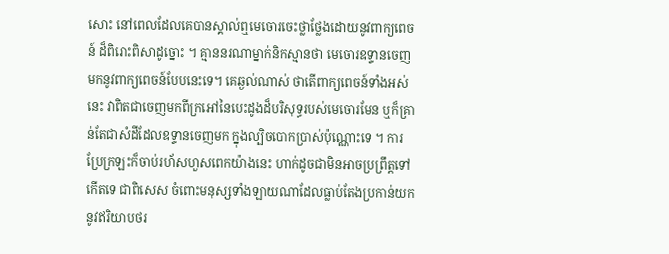សោះ នៅពេលដែលគេបានស្គាល់ឮមេចោរចេះថ្លាថ្លែងដោយនូវពាក្យពេចន៍ ដ៏ពិរោះពិសាដូច្នោះ ។ គ្មាននរណាម្នាក់និកស្មានថា មេចោរឧទ្ទានចេញមកនូវពាក្យពេចន៍បែបនេះទេ។ គេឆ្ងល់ណាស់ ថាតើពាក្យពេចន៍ទាំងអស់នេះ វាពិតជាចេញមកពីក្រអៅនៃបេះដូងដ៏បរិសុទ្ធរបស់មេចោរមែន ឬក៏គ្រាន់តែជាសំដីដែលឧទ្ទានចេញមក ក្នុងល្បិចបោកប្រាស់ប៉ុណ្ណោះទេ ។ ការប្រែក្រឡះក៏ចាប់រហ័សហួសពេកយ៉ាងនេះ ហាក់ដូចជាមិនអាចប្រព្រឹត្តទៅកើតទេ ជាពិសេស ចំពោះមនុស្សទាំងឡាយណាដែលធ្លាប់តែងប្រកាន់យកនូវឥរិយាបថរ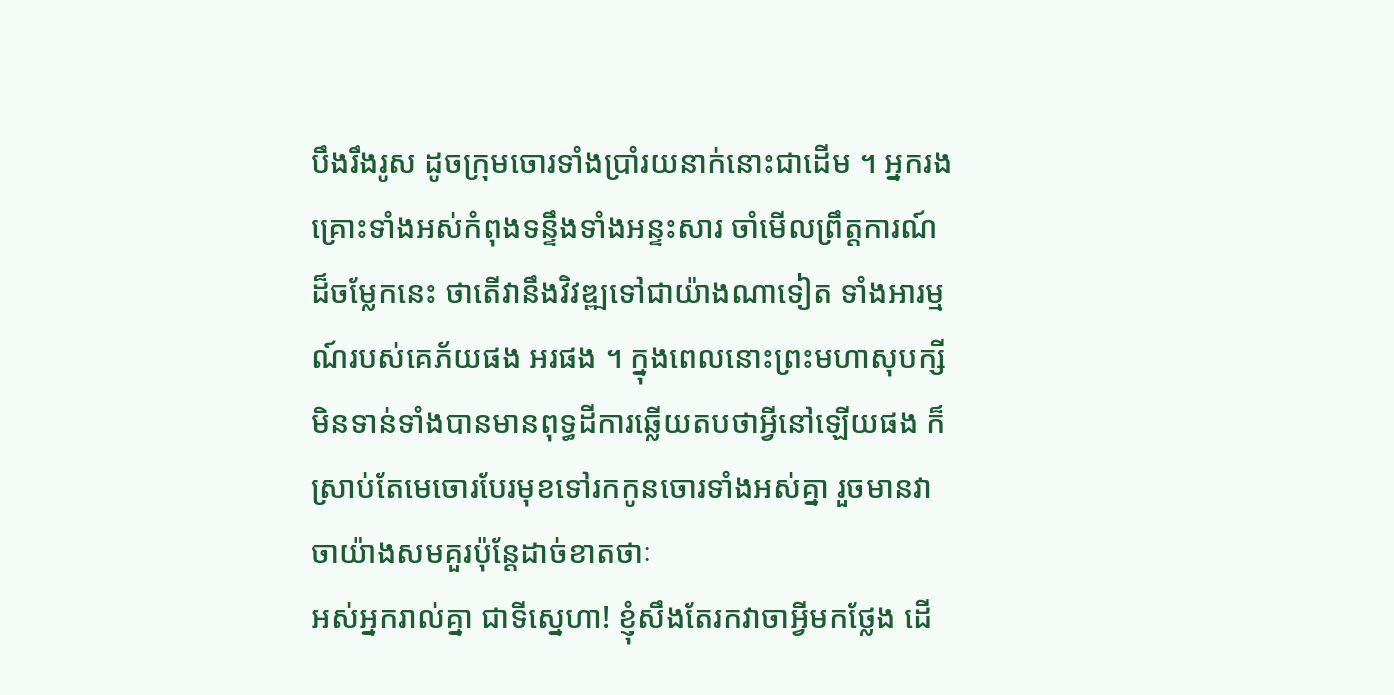បឹងរឹងរូស ដូចក្រុមចោរទាំងប្រាំរយនាក់នោះជាដើម ។ អ្នករងគ្រោះទាំងអស់កំពុងទន្ទឹងទាំងអន្ទះសារ ចាំមើលព្រឹត្តការណ៍ដ៏ចម្លែកនេះ ថាតើវានឹងវិវឌ្ឍទៅជាយ៉ាងណាទៀត ទាំងអារម្មណ៍របស់គេភ័យផង អរផង ។ ក្នុងពេលនោះព្រះមហាសុបក្សីមិនទាន់ទាំងបានមានពុទ្ធដីការឆ្លើយតបថាអ្វីនៅឡើយផង ក៏ស្រាប់តែមេចោរបែរមុខទៅរកកូនចោរទាំងអស់គ្នា រួចមានវាចាយ៉ាងសមគួរប៉ុន្តែដាច់ខាតថាៈ
អស់អ្នករាល់គ្នា ជាទីស្នេហា! ខ្ញុំសឹងតែរកវាចាអ្វីមកថ្លែង ដើ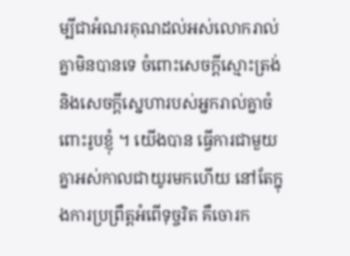ម្បីជាអំណរគុណដល់អស់លោករាល់គ្នាមិនបានទេ ចំពោះសេចក្ដីស្មោះត្រង់ និងសេចក្ដីស្នេហារបស់អ្នករាល់គ្នាចំពោះរូបខ្ញុំ ។ យើងបាន ធ្វើការជាមួយគ្នាអស់កាលជាយូរមកហើយ នៅតែក្នុងការប្រព្រឹត្តអំពើទុច្ចរិត គឹចោរក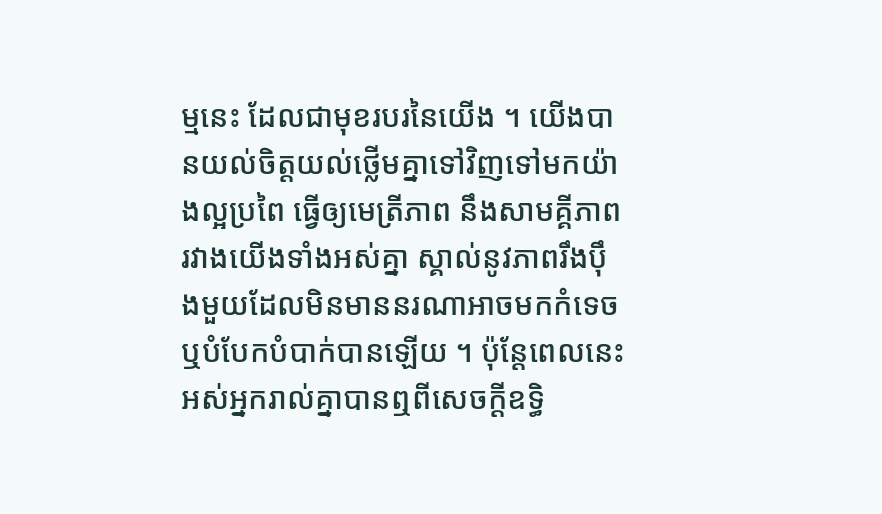ម្មនេះ ដែលជាមុខរបរនៃយើង ។ យើងបានយល់ចិត្តយល់ថ្លើមគ្នាទៅវិញទៅមកយ៉ាងល្អប្រពៃ ធ្វើឲ្យមេត្រីភាព នឹងសាមគ្គីភាពរវាងយើងទាំងអស់គ្នា ស្គាល់នូវភាពរឹងប៉ឹងមួយដែលមិនមាននរណាអាចមកកំទេចឬបំបែកបំបាក់បានឡើយ ។ ប៉ុន្តែពេលនេះ អស់អ្នករាល់គ្នាបានឮពីសេចក្ដីឧទ្ធិ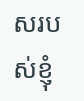សរបស់ខ្ញុំ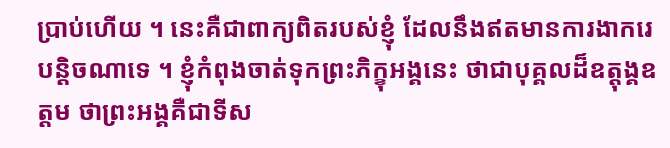ប្រាប់ហើយ ។ នេះគឺជាពាក្យពិតរបស់ខ្ញុំ ដែលនឹងឥតមានការងាករេបន្តិចណាទេ ។ ខ្ញុំកំពុងចាត់ទុកព្រះភិក្ខុអង្គនេះ ថាជាបុគ្គលដ៏ឧត្តុង្គឧត្ដម ថាព្រះអង្គគឺជាទីស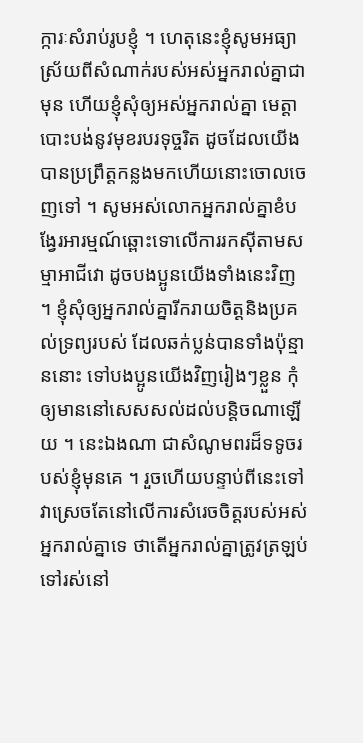ក្ការៈសំរាប់រូបខ្ញុំ ។ ហេតុនេះខ្ញុំសូមអធ្យាស្រ័យពីសំណាក់របស់អស់អ្នករាល់គ្នាជាមុន ហើយខ្ញុំសុំឲ្យអស់អ្នករាល់គ្នា មេត្តាបោះបង់នូវមុខរបរទុច្ចរិត ដូចដែលយើងបានប្រព្រឹត្តកន្លងមកហើយនោះចោលចេញទៅ ។ សូមអស់លោកអ្នករាល់គ្នាខំបង្វែរអារម្មណ៍ឆ្ពោះទោលើការរកស៊ីតាមសម្មាអាជីវោ ដូចបងប្អូនយើងទាំងនេះវិញ ។ ខ្ញុំសុំឲ្យអ្នករាល់គ្នារីករាយចិត្តនិងប្រគល់ទ្រព្យរបស់ ដែលឆក់ប្លន់បានទាំងប៉ុន្មាននោះ ទៅបងប្អូនយើងវិញរៀងៗខ្លួន កុំឲ្យមាននៅសេសសល់ដល់បន្តិចណាឡើយ ។ នេះឯងណា ជាសំណូមពរដ៏ទទូចរបស់ខ្ញុំមុនគេ ។ រួចហើយបន្ទាប់ពីនេះទៅ វាស្រេចតែនៅលើការសំរេចចិត្តរបស់អស់អ្នករាល់គ្នាទេ ថាតើអ្នករាល់គ្នាត្រូវត្រឡប់ទៅរស់នៅ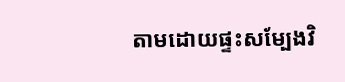តាមដោយផ្ទះសម្បែងវិ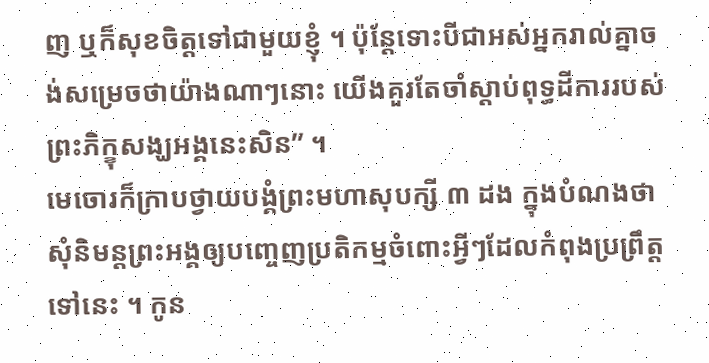ញ ឬក៏សុខចិត្តទៅជាមួយខ្ញុំ ។ ប៉ុន្តែទោះបីជាអស់អ្នករាល់គ្នាចង់សម្រេចថាយ៉ាងណាៗនោះ យើងគួរតែចាំស្ដាប់ពុទ្ធដីការរបស់ព្រះភិក្ខុសង្ឃអង្គនេះសិន” ។
មេចោរក៏ក្រាបថ្វាយបង្គំព្រះមហាសុបក្សី ៣ ដង ក្នុងបំណងថាសុំនិមន្តព្រះអង្គឲ្យបញ្ចេញប្រតិកម្មចំពោះអ្វីៗដែលកំពុងប្រព្រឹត្តទៅនេះ ។ កូន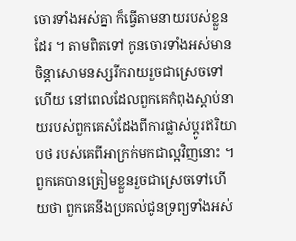ចោរទាំងអស់គ្នា ក៏ធ្វើតាមនាយរបស់ខ្លួនដែរ ។ តាមពិតទៅ កូនចោរទាំងអស់មានចិន្តាសោមនស្សរីករាយរួចជាស្រេចទៅហើយ នៅពេលដែលពួកគេកំពុងស្ដាប់នាយរបស់ពួកគេសំដែងពីការផ្លាស់ប្ដូរឥរិយាបថ របស់គេពីអាក្រក់មកជាល្អវិញនោះ ។ ពួកគេបានត្រៀមខ្លួនរួចជាស្រេចទៅហើយថា ពួកគេនឹងប្រគល់ជូនទ្រព្យទាំងអស់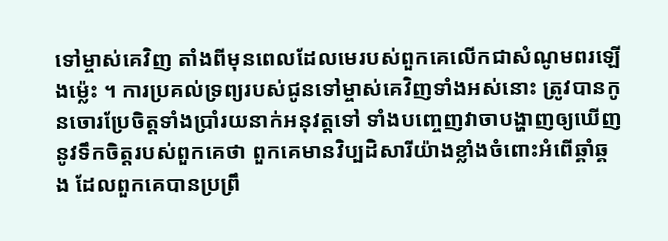ទៅម្ចាស់គេវិញ តាំងពីមុនពេលដែលមេរបស់ពួកគេលើកជាសំណូមពរឡើងម្ល៉េះ ។ ការប្រគល់ទ្រព្យរបស់ជូនទៅម្ចាស់គេវិញទាំងអស់នោះ ត្រូវបានកូនចោរប្រែចិត្តទាំងប្រាំរយនាក់អនុវត្តទៅ ទាំងបញ្ចេញវាចាបង្ហាញឲ្យឃើញនូវទឹកចិត្តរបស់ពួកគេថា ពួកគេមានវិប្បដិសារីយ៉ាងខ្លាំងចំពោះអំពើឆ្គាំឆ្គង ដែលពួកគេបានប្រព្រឹ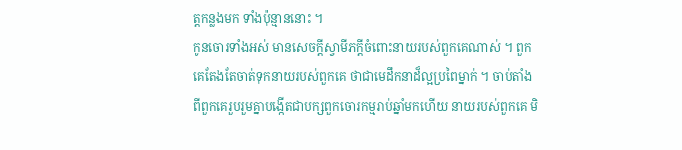ត្តកន្លងមក ទាំងប៉ុន្មាននោះ ។
កូនចោរទាំងអស់ មានសេចក្ដីស្វាមីភក្ដីចំពោះនាយរបស់ពួកគេណាស់ ។ ពួកគេតែងតែចាត់ទុកនាយរបស់ពួកគេ ថាជាមេដឹកនាដ៏ល្អប្រពៃម្នាក់ ។ ចាប់តាំងពីពួកគេរួបរួមគ្នាបង្កើតជាបក្សពួកចោរកម្មរាប់ឆ្នាំមកហើយ នាយរបស់ពួកគេ មិ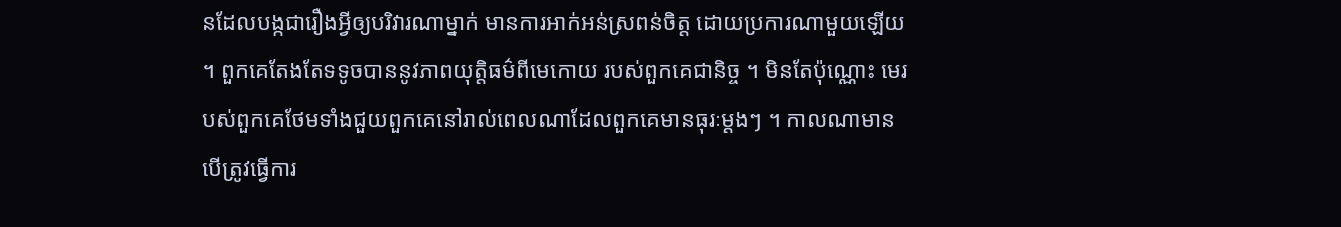នដែលបង្កជារឿងអ្វីឲ្យបរិវារណាម្នាក់ មានការអាក់អន់ស្រពន់ចិត្ត ដោយប្រការណាមួយឡើយ ។ ពួកគេតែងតែទទូចបាននូវភាពយុត្តិធម៌ពីមេកោយ របស់ពួកគេជានិច្ច ។ មិនតែប៉ុណ្ណោះ មេរបស់ពួកគេថែមទាំងជួយពួកគេនៅរាល់ពេលណាដែលពួកគេមានធុរៈម្ដងៗ ។ កាលណាមានបើត្រូវធ្វើការ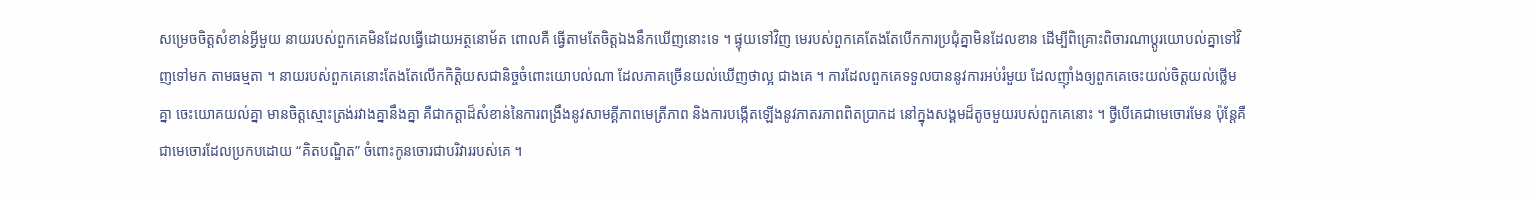សម្រេចចិត្តសំខាន់អ្វីមួយ នាយរបស់ពួកគេមិនដែលធ្វើដោយអត្ថនោម័ត ពោលគឺ ធ្វើតាមតែចិត្តឯងនឹកឃើញនោះទេ ។ ផ្ទុយទៅវិញ មេរបស់ពួកគេតែងតែបើកការប្រជុំគ្នាមិនដែលខាន ដើម្បីពិគ្រោះពិចារណាប្ដូរយោបល់គ្នាទៅវិញទៅមក តាមធម្មតា ។ នាយរបស់ពួកគេនោះតែងតែលើកកិត្តិយសជានិច្ចចំពោះយោបល់ណា ដែលភាគច្រើនយល់ឃើញថាល្អ ជាងគេ ។ ការដែលពួកគេទទួលបាននូវការអប់រំមួយ ដែលញ៉ាំងឲ្យពួកគេចេះយល់ចិត្តយល់ថ្លើមគ្នា ចេះយោគយល់គ្នា មានចិត្តស្មោះត្រង់រវាងគ្នានឹងគ្នា គឺជាកត្តាដ៏សំខាន់នៃការពង្រឹងនូវសាមគ្គីភាពមេត្រីភាព និងការបង្កើតឡើងនូវភាតរភាពពិតប្រាកដ នៅក្នុងសង្គមដ៏តូចមួយរបស់ពួកគេនោះ ។ ថ្វីបើគេជាមេចោរមែន ប៉ុន្តែគឺជាមេចោរដែលប្រកបដោយ “គិតបណ្ឌិត” ចំពោះកូនចោរជាបរិវាររបស់គេ ។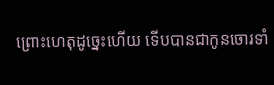ព្រោះហេតុដូច្នេះហើយ ទើបបានជាកូនចោរទាំ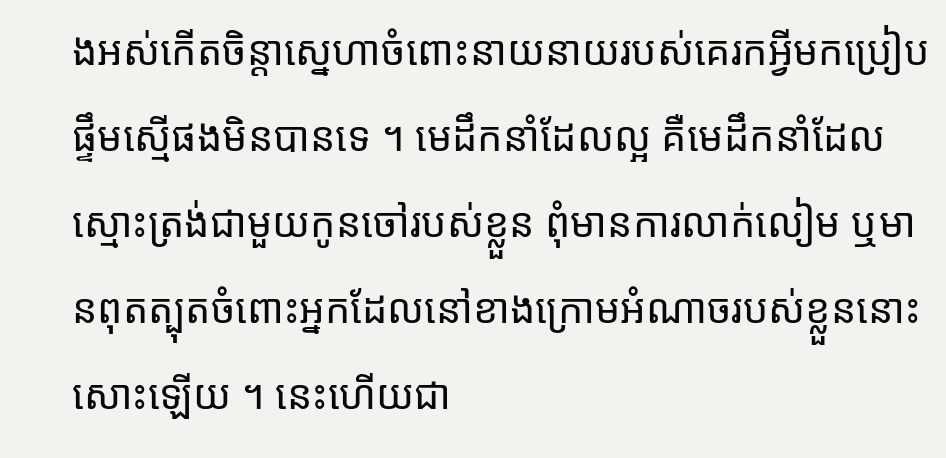ងអស់កើតចិន្តាស្នេហាចំពោះនាយនាយរបស់គេរកអ្វីមកប្រៀបផ្ទឹមស្មើផងមិនបានទេ ។ មេដឹកនាំដែលល្អ គឺមេដឹកនាំដែលស្មោះត្រង់ជាមួយកូនចៅរបស់ខ្លួន ពុំមានការលាក់លៀម ឬមានពុតត្បុតចំពោះអ្នកដែលនៅខាងក្រោមអំណាចរបស់ខ្លួននោះសោះឡើយ ។ នេះហើយជា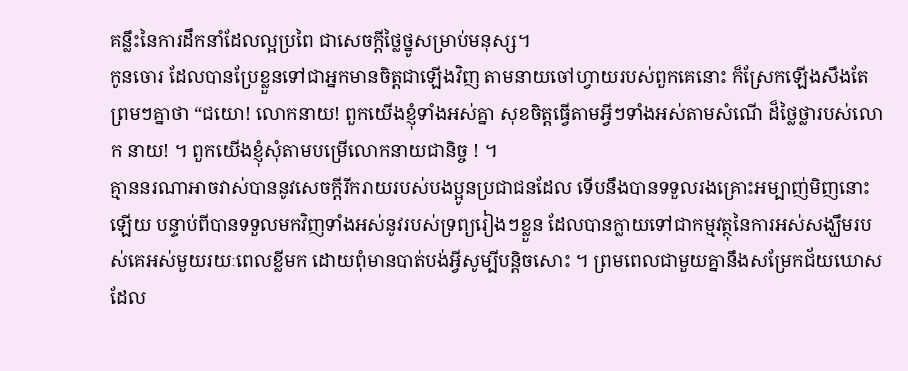គន្លឹះនៃការដឹកនាំដែលល្អប្រពៃ ជាសេចក្ដីថ្លៃថ្នូសម្រាប់មនុស្ស។
កូនចោរ ដែលបានប្រែខ្លួនទៅជាអ្នកមានចិត្តជាឡើងវិញ តាមនាយចៅហ្វាយរបស់ពួកគេនោះ ក៏ស្រែកឡើងសឹងតែព្រមៗគ្នាថា “ជយោ! លោកនាយ! ពួកយើងខ្ញុំទាំងអស់គ្នា សុខចិត្តធ្វើតាមអ្វីៗទាំងអស់តាមសំណើ ដ៏ថ្លៃថ្លារបស់លោក នាយ! ។ ពួកយើងខ្ញុំសុំតាមបម្រើលោកនាយជានិច្ច ! ។
គ្មាននរណាអាចវាស់បាននូវសេចក្ដីរីករាយរបស់បងប្អូនប្រជាជនដែល ទើបនឹងបានទទួលរងគ្រោះអម្បាញ់មិញនោះឡើយ បន្ទាប់ពីបានទទួលមកវិញទាំងអស់នូវរបស់ទ្រព្យរៀងៗខ្លួន ដែលបានក្លាយទៅជាកម្មវត្ថុនៃការអស់សង្ឃឹមរបស់គេអស់មួយរយៈពេលខ្លីមក ដោយពុំមានបាត់បង់អ្វីសូម្បីបន្តិចសោះ ។ ព្រមពេលជាមួយគ្នានឹងសម្រែកជ័យឃោសដែល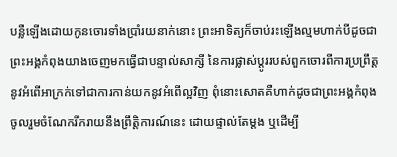បន្លឺឡើងដោយកូនចោរទាំងប្រាំរយនាក់នោះ ព្រះអាទិត្យក៏ចាប់រះឡើងល្មមហាក់បីដូចជាព្រះអង្គកំពុងយាងចេញមកធ្វើជាបន្ទាល់សាក្សី នៃការផ្លាស់ប្ដូររបស់ពួកចោរពីការប្រព្រឹត្តនូវអំពើអាក្រក់ទៅជាការកាន់យកនូវអំពើល្អវិញ ពុំនោះសោតគឺហាក់ដូចជាព្រះអង្គកំពុងចូលរួមចំណែករីករាយនឹងព្រឹត្តិការណ៍នេះ ដោយផ្ទាល់តែម្ដង ឬដើម្បី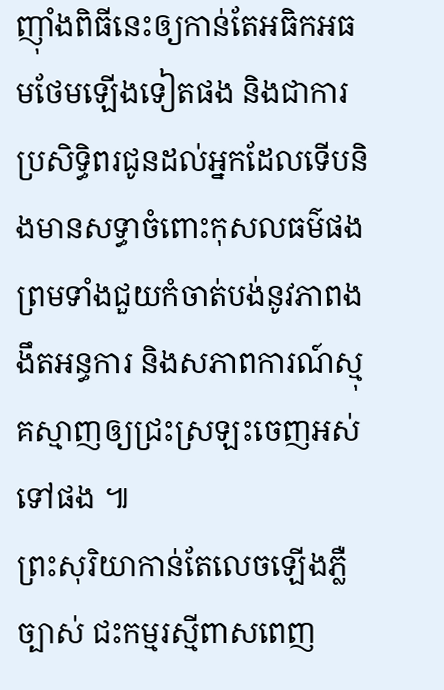ញ៉ាំងពិធីនេះឲ្យកាន់តែអធិកអធមថែមឡើងទៀតផង និងជាការប្រសិទ្ធិពរជូនដល់អ្នកដែលទើបនិងមានសទ្ធាចំពោះកុសលធម៌ផង ព្រមទាំងជួយកំចាត់បង់នូវភាពងងឹតអន្ធការ និងសភាពការណ៍ស្មុគស្មាញឲ្យជ្រះស្រឡះចេញអស់ទៅផង ៕
ព្រះសុរិយាកាន់តែលេចឡើងភ្លឺច្បាស់ ជះកម្មរស្មីពាសពេញ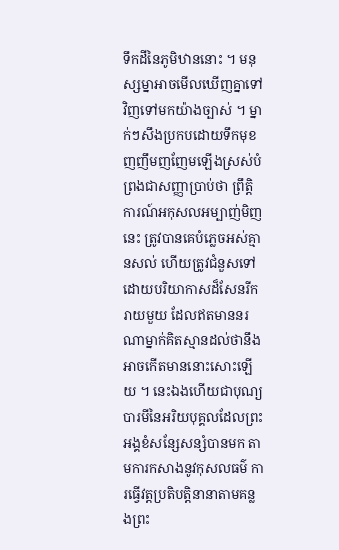ទឹកដីនៃភូមិឋាននោះ ។ មនុស្សម្នាអាចមើលឃើញគ្នាទៅវិញទៅមកយ៉ាងច្បាស់ ។ ម្នាក់ៗសឹងប្រកបដោយទឹកមុខញញឹមញញែមឡើងស្រស់បំព្រងជាសញ្ញាប្រាប់ថា ព្រឹត្តិការណ៍អកុសលអម្បាញ់មិញនេះ ត្រូវបានគេបំភ្លេចអស់គ្មានសល់ ហើយត្រូវជំនួសទៅដោយបរិយាកាសដ៏សែនរីករាយមួយ ដែលឥតមាននរណាម្នាក់គិតស្មានដល់ថានឹងអាចកើតមាននោះសោះឡើយ ។ នេះឯងហើយជាបុណ្យបារមីនៃអរិយបុគ្គលដែលព្រះអង្គខំសន្សែសន្សំបានមក តាមការកសាងនូវកុសលធម៌ ការធ្វើវត្តប្រតិបត្តិនានាតាមគន្លងព្រះ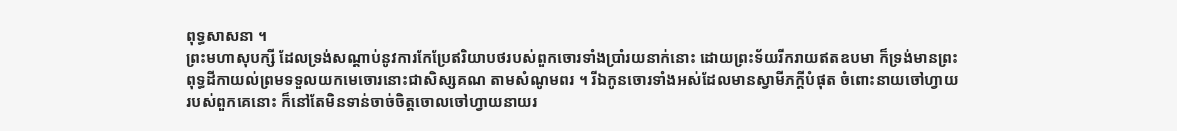ពុទ្ធសាសនា ។
ព្រះមហាសុបក្សី ដែលទ្រង់សណ្ដាប់នូវការកែប្រែឥរិយាបថរបស់ពួកចោរទាំងប្រាំរយនាក់នោះ ដោយព្រះទ័យរីករាយឥតឧបមា ក៏ទ្រង់មានព្រះពុទ្ធដីកាយល់ព្រមទទួលយកមេចោរនោះជាសិស្សគណ តាមសំណូមពរ ។ រីឯកូនចោរទាំងអស់ដែលមានស្វាមីភក្តីបំផុត ចំពោះនាយចៅហ្វាយរបស់ពួកគេនោះ ក៏នៅតែមិនទាន់ចាច់ចិត្តចោលចៅហ្វាយនាយរ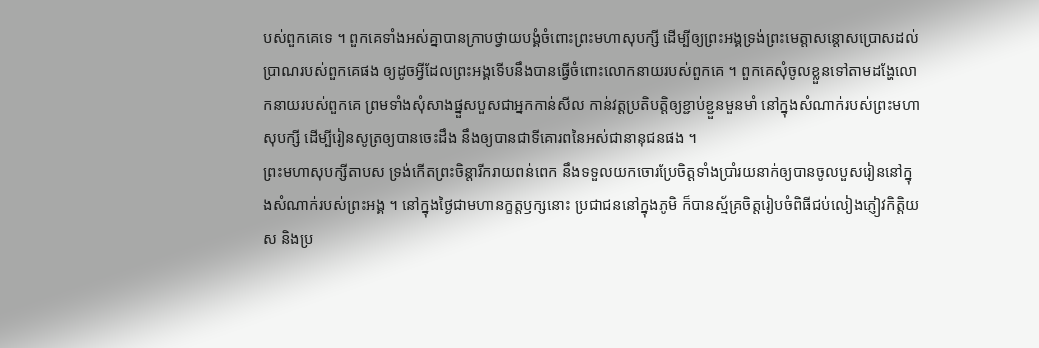បស់ពួកគេទេ ។ ពួកគេទាំងអស់គ្នាបានក្រាបថ្វាយបង្គំចំពោះព្រះមហាសុបក្សី ដើម្បីឲ្យព្រះអង្គទ្រង់ព្រះមេត្តាសន្តោសប្រោសដល់ប្រាណរបស់ពួកគេផង ឲ្យដូចអ្វីដែលព្រះអង្គទើបនឹងបានធ្វើចំពោះលោកនាយរបស់ពួកគេ ។ ពួកគេសុំចូលខ្លួនទៅតាមដង្ហែលោកនាយរបស់ពួកគេ ព្រមទាំងសុំសាងផ្នួសបួសជាអ្នកកាន់សីល កាន់វត្តប្រតិបត្តិឲ្យខ្ជាប់ខ្ជួនមួនមាំ នៅក្នុងសំណាក់របស់ព្រះមហាសុបក្សី ដើម្បីរៀនសូត្រឲ្យបានចេះដឹង នឹងឲ្យបានជាទីគោរពនៃអស់ជានានុជនផង ។
ព្រះមហាសុបក្សីតាបស ទ្រង់កើតព្រះចិន្តារីករាយពន់ពេក នឹងទទួលយកចោរប្រែចិត្តទាំងប្រាំរយនាក់ឲ្យបានចូលបួសរៀននៅក្នុងសំណាក់របស់ព្រះអង្គ ។ នៅក្នុងថ្ងៃជាមហានក្ខត្តឫក្សនោះ ប្រជាជននៅក្នុងភូមិ ក៏បានស្ម័គ្រចិត្តរៀបចំពិធីជប់លៀងភ្ញៀវកិត្តិយស និងប្រ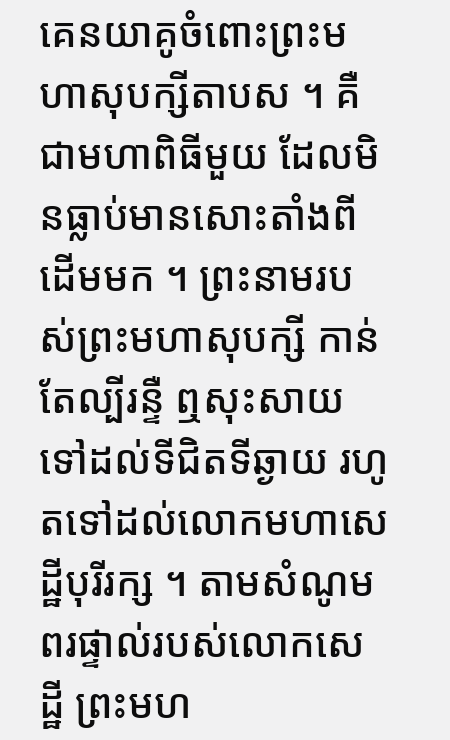គេនយាគូចំពោះព្រះមហាសុបក្សីតាបស ។ គឺជាមហាពិធីមួយ ដែលមិនធ្លាប់មានសោះតាំងពីដើមមក ។ ព្រះនាមរបស់ព្រះមហាសុបក្សី កាន់តែល្បីរន្ទឺ ឮសុះសាយទៅដល់ទីជិតទីឆ្ងាយ រហូតទៅដល់លោកមហាសេដ្ឋីបុរីរក្ស ។ តាមសំណូមពរផ្ទាល់របស់លោកសេដ្ឋី ព្រះមហ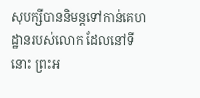សុបក្សីបាននិមន្តទៅកាន់គេហដ្ឋានរបស់លោក ដែលនៅទីនោះ ព្រះអ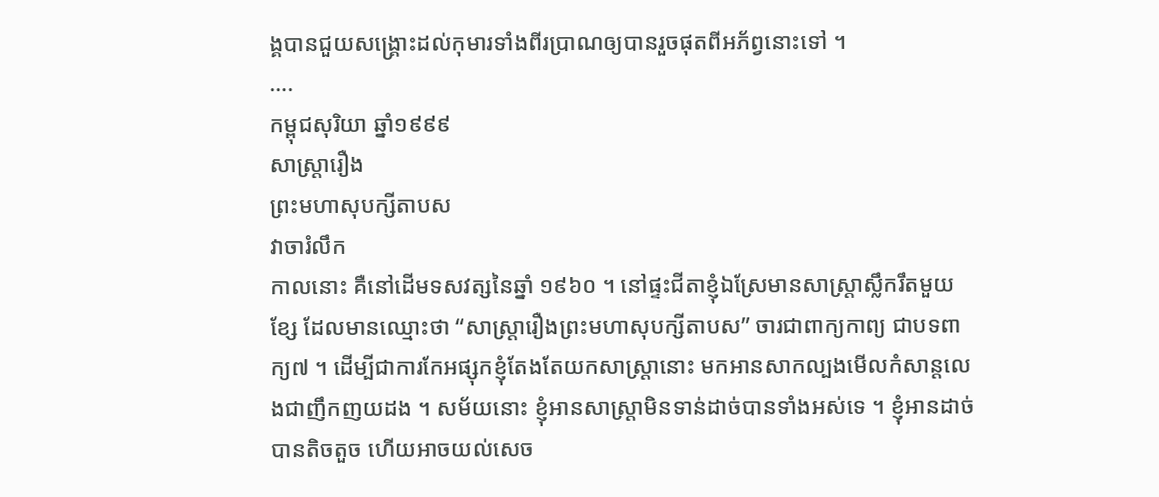ង្គបានជួយសង្គ្រោះដល់កុមារទាំងពីរប្រាណឲ្យបានរួចផុតពីអភ័ព្វនោះទៅ ។
….
កម្ពុជសុរិយា ឆ្នាំ១៩៩៩
សាស្ត្រារឿង
ព្រះមហាសុបក្សីតាបស
វាចារំលឹក
កាលនោះ គឺនៅដើមទសវត្សនៃឆ្នាំ ១៩៦០ ។ នៅផ្ទះជីតាខ្ញុំឯស្រែមានសាស្ត្រាស្លឹករឹតមួយខ្សែ ដែលមានឈ្មោះថា “សាស្ត្រារឿងព្រះមហាសុបក្សីតាបស” ចារជាពាក្យកាព្យ ជាបទពាក្យ៧ ។ ដើម្បីជាការកែអផ្សុកខ្ញុំតែងតែយកសាស្ត្រានោះ មកអានសាកល្បងមើលកំសាន្តលេងជាញឹកញយដង ។ សម័យនោះ ខ្ញុំអានសាស្ត្រាមិនទាន់ដាច់បានទាំងអស់ទេ ។ ខ្ញុំអានដាច់បានតិចតួច ហើយអាចយល់សេច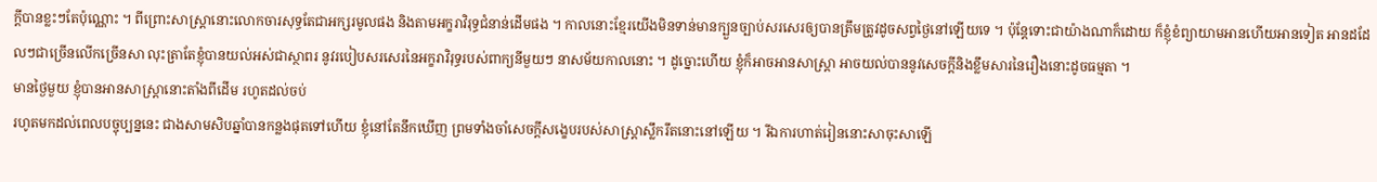ក្ដីបានខ្លះៗតែប៉ុណ្ណោះ ។ ពីព្រោះសាស្ត្រានោះលោកចារសុទ្ធតែជាអក្សរមូលផង និងតាមអក្ខរាវិរុទ្ធជំនាន់ដើមផង ។ កាលនោះខ្មែរយើងមិនទាន់មានក្បួនច្បាប់សរសេរឲ្យបានត្រឹមត្រូវដូចសព្វថ្ងៃនៅឡើយទេ ។ ប៉ុន្តែទោះជាយ៉ាងណាក៏ដោយ ក៏ខ្ញុំខំព្យាយាមអានហើយអានទៀត អានដដែលៗជាច្រើនលើកច្រើនសា លុះត្រាតែខ្ញុំបានយល់អស់ជាស្ថាពរ នូវរបៀបសរសេរនៃអក្ខរាវិរុទ្ធរបស់ពាក្យនីមួយៗ នាសម័យកាលនោះ ។ ដូច្នោះហើយ ខ្ញុំក៏អាចអានសាស្ត្រា អាចយល់បាននូវសេចក្ដីនិងខ្លឹមសារនៃរឿងនោះដូចធម្មតា ។
មានថ្ងៃមួយ ខ្ញុំបានអានសាស្ត្រានោះតាំងពីដើម រហូតដល់ចប់
រហូតមកដល់ពេលបច្ចុប្បន្ននេះ ជាងសាមសិបឆ្នាំបានកន្លងផុតទៅហើយ ខ្ញុំនៅតែនឹកឃើញ ព្រមទាំងចាំសេចក្ដីសង្ខេបរបស់សាស្ត្រាស្លឹករឹតនោះនៅឡើយ ។ រីឯការហាត់រៀននោះសាចុះសាឡើ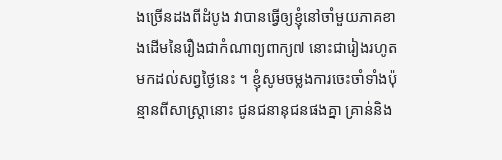ងច្រើនដងពីដំបូង វាបានធ្វើឲ្យខ្ញុំនៅចាំមួយភាគខាងដើមនៃរឿងជាកំណាព្យពាក្យ៧ នោះជារៀងរហូតមកដល់សព្វថ្ងៃនេះ ។ ខ្ញុំសូមចម្លងការចេះចាំទាំងប៉ុន្មានពីសាស្ត្រានោះ ជូនជនានុជនផងគ្នា គ្រាន់និង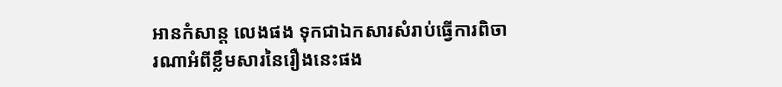អានកំសាន្ត លេងផង ទុកជាឯកសារសំរាប់ធ្វើការពិចារណាអំពីខ្លឹមសារនៃរឿងនេះផង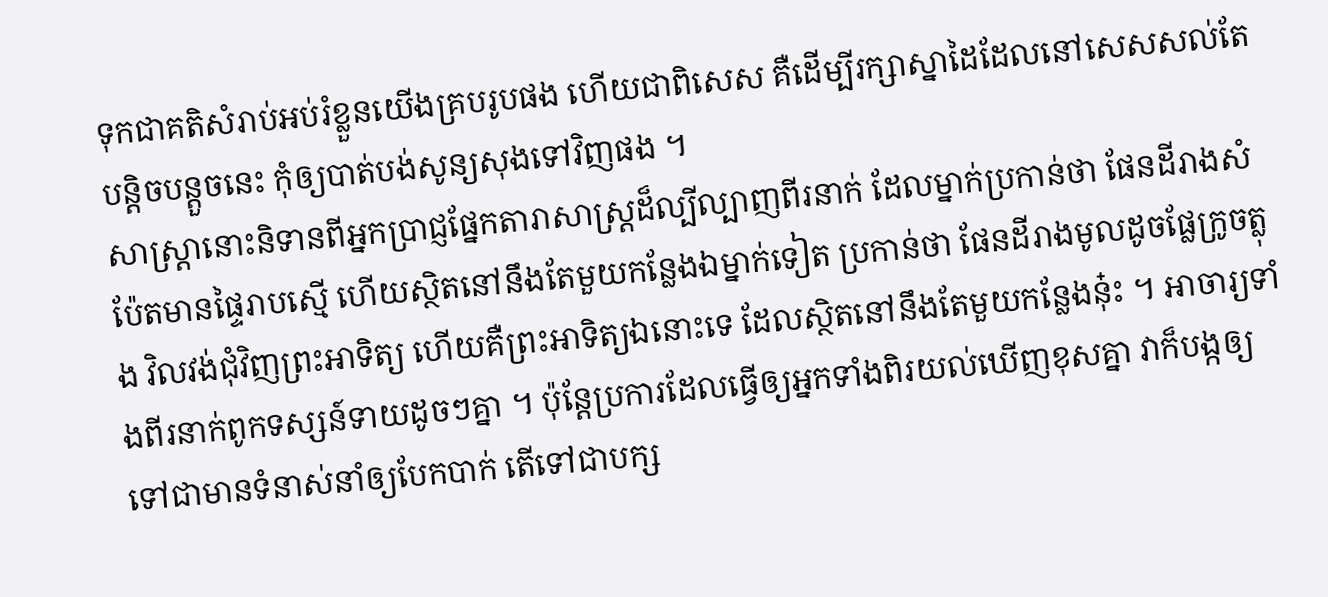ទុកជាគតិសំរាប់អប់រំខ្លួនយើងគ្របរូបផង ហើយជាពិសេស គឺដើម្បីរក្សាស្នាដៃដែលនៅសេសសល់តែបន្តិចបន្តួចនេះ កុំឲ្យបាត់បង់សូន្យសុងទៅវិញផង ។
សាស្ត្រានោះនិទានពីអ្នកប្រាជ្ញផ្នែកតារាសាស្ត្រដ៏ល្បីល្បាញពីរនាក់ ដែលម្នាក់ប្រកាន់ថា ផែនដីរាងសំប៉ែតមានផ្ទៃរាបស្មើ ហើយស្ថិតនៅនឹងតែមួយកន្លែងឯម្នាក់ទៀត ប្រកាន់ថា ផែនដីរាងមូលដូចផ្លែក្រូចត្លុង វិលវង់ជុំវិញព្រះអាទិត្យ ហើយគឺព្រះអាទិត្យឯនោះទេ ដែលស្ថិតនៅនឹងតែមួយកន្លែងនុ៎ះ ។ អាចារ្យទាំងពីរនាក់ពូកទស្សន៍ទាយដូចៗគ្នា ។ ប៉ុន្តែប្រការដែលធ្វើឲ្យអ្នកទាំងពិរយល់ឃើញខុសគ្នា វាក៏បង្កឲ្យទៅជាមានទំនាស់នាំឲ្យបែកបាក់ តើទៅជាបក្ស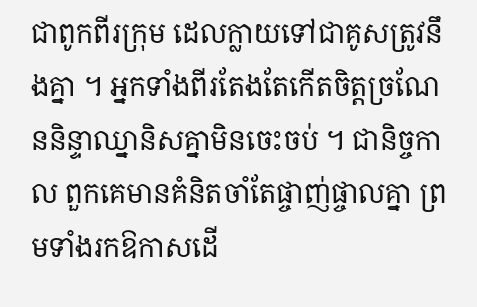ជាពូកពីរក្រុម ដេលក្លាយទៅជាគូសត្រូវនឹងគ្នា ។ អ្នកទាំងពីរតែងតែកើតចិត្តច្រណែននិន្ទាឈ្នានិសគ្នាមិនចេះចប់ ។ ជានិច្ចកាល ពួកគេមានគំនិតចាំតែផ្ចាញ់ផ្ចាលគ្នា ព្រមទាំងរកឱកាសដើ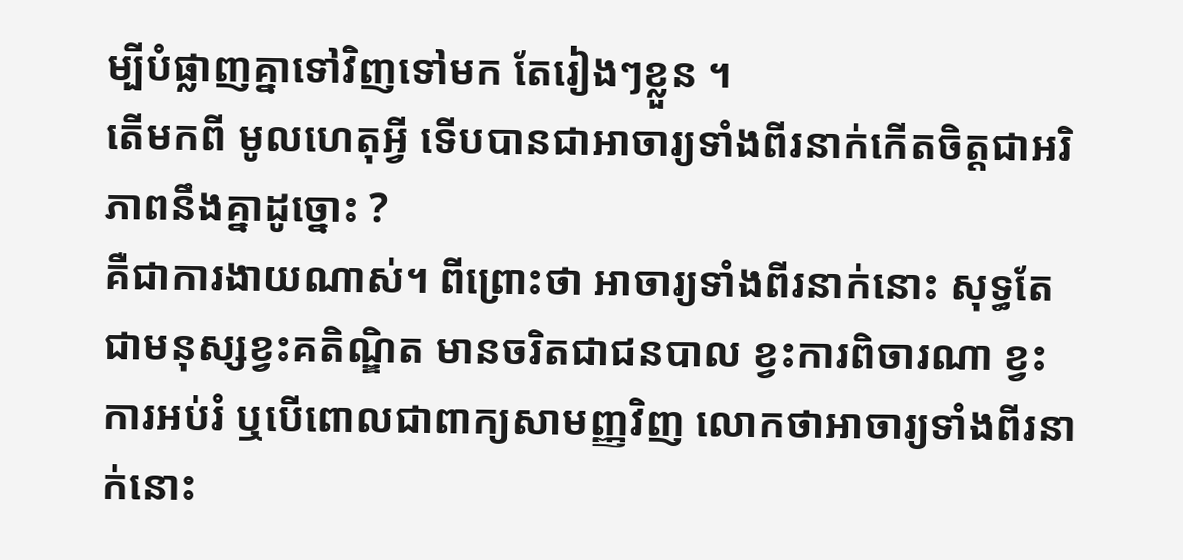ម្បីបំផ្លាញគ្នាទៅវិញទៅមក តែរៀងៗខ្លួន ។
តើមកពី មូលហេតុអ្វី ទើបបានជាអាចារ្យទាំងពីរនាក់កើតចិត្តជាអរិភាពនឹងគ្នាដូច្នោះ ?
គឺជាការងាយណាស់។ ពីព្រោះថា អាចារ្យទាំងពីរនាក់នោះ សុទ្ធតែជាមនុស្សខ្វះគតិណ្ឌិត មានចរិតជាជនបាល ខ្វះការពិចារណា ខ្វះការអប់រំ ឬបើពោលជាពាក្យសាមញ្ញវិញ លោកថាអាចារ្យទាំងពីរនាក់នោះ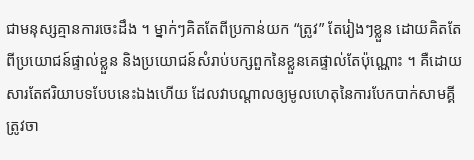ជាមនុស្សគ្មានការចេះដឹង ។ ម្នាក់ៗគិតតែពីប្រកាន់យក “ត្រូវ” តែរៀងៗខ្លួន ដោយគិតតែពីប្រយោជន៍ផ្ទាល់ខ្លួន និងប្រយោជន៍សំរាប់បក្សពួកនៃខ្លួនគេផ្ទាល់តែប៉ុណ្ណោះ ។ គឺដោយសារតែឥរិយាបទបែបនេះឯងហើយ ដែលវាបណ្ដាលឲ្យមូលហេតុនៃការបែកបាក់សាមគ្គីត្រូវចា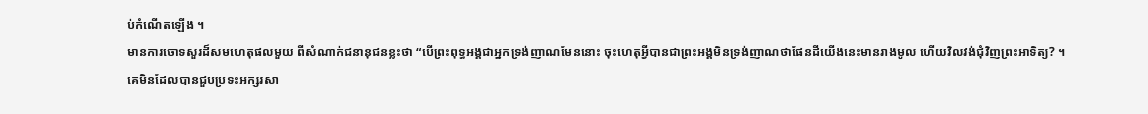ប់កំណើតឡើង ។
មានការចោទសួរដ៏សមហេតុផលមួយ ពីសំណាក់ជនានុជនខ្លះថា “បើព្រះពុទ្ធអង្គជាអ្នកទ្រង់ញាណមែននោះ ចុះហេតុអ្វីបានជាព្រះអង្គមិនទ្រង់ញាណថាផែនដីយើងនេះមានរាងមូល ហើយវិលវង់ជុំវិញព្រះអាទិត្យ? ។
គេមិនដែលបានជួបប្រទះអក្សរសា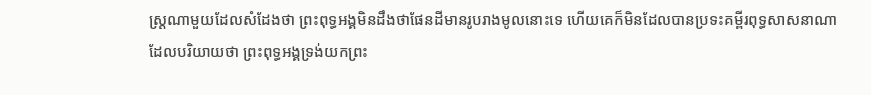ស្ត្រណាមួយដែលសំដែងថា ព្រះពុទ្ធអង្គមិនដឹងថាផែនដីមានរូបរាងមូលនោះទេ ហើយគេក៏មិនដែលបានប្រទះគម្ពីរពុទ្ធសាសនាណាដែលបរិយាយថា ព្រះពុទ្ធអង្គទ្រង់យកព្រះ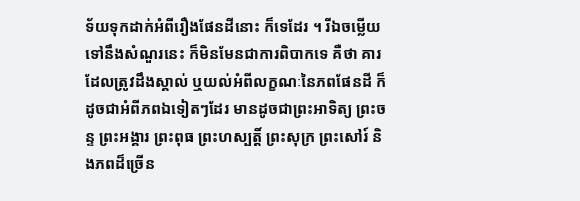ទ័យទុកដាក់អំពីរឿងផែនដីនោះ ក៏ទេដែរ ។ រីឯចម្លើយទៅនឹងសំណួរនេះ ក៏មិនមែនជាការពិបាកទេ គឺថា គារដែលត្រូវដឹងស្គាល់ ឬយល់អំពីលក្ខណៈនៃភពផែនដី ក៏ដូចជាអំពីភពឯទៀតៗដែរ មានដូចជាព្រះអាទិត្យ ព្រះចន្ទ ព្រះអង្គារ ព្រះពុធ ព្រះហស្បត្តិ៍ ព្រះសុក្រ ព្រះសៅរ៍ និងភពដ៏ច្រើន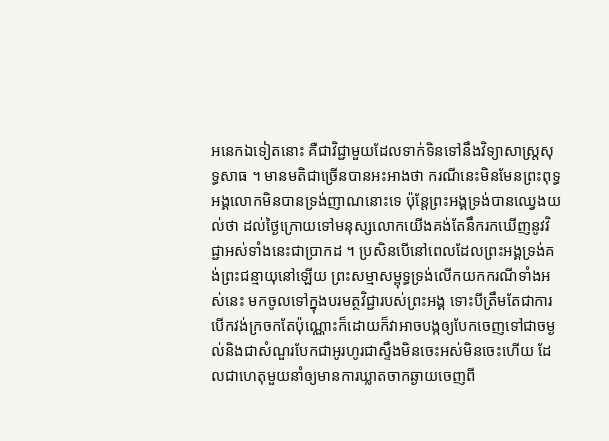អនេកឯទៀតនោះ គឺជាវិជ្ជាមួយដែលទាក់ទិនទៅនឹងវិទ្យាសាស្ត្រសុទ្ធសាធ ។ មានមតិជាច្រើនបានអះអាងថា ករណីនេះមិនមែនព្រះពុទ្ធអង្គលោកមិនបានទ្រង់ញាណនោះទេ ប៉ុន្តែព្រះអង្គទ្រង់បានឈ្វេងយល់ថា ដល់ថ្ងៃក្រោយទៅមនុស្សលោកយើងគង់តែនឹករកឃើញនូវវិជ្ជាអស់ទាំងនេះជាប្រាកដ ។ ប្រសិនបើនៅពេលដែលព្រះអង្គទ្រង់គង់ព្រះជន្មាយុនៅឡើយ ព្រះសម្មាសម្ពុទ្ធទ្រង់លើកយកករណីទាំងអស់នេះ មកចូលទៅក្នុងបរមត្ថវិជ្ជារបស់ព្រះអង្គ ទោះបីត្រឹមតែជាការបើកវង់ក្រចកតែប៉ុណ្ណោះក៏ដោយក៏វាអាចបង្កឲ្យបែកចេញទៅជាចម្ងល់និងជាសំណួរបែកជាអូរហូរជាស្ទឹងមិនចេះអស់មិនចេះហើយ ដែលជាហេតុមួយនាំឲ្យមានការឃ្លាតចាកឆ្ងាយចេញពី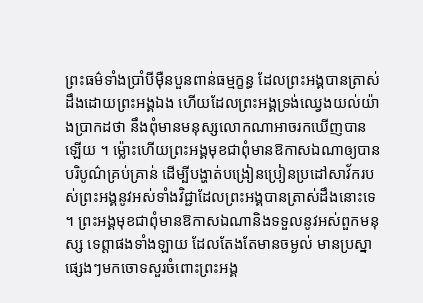ព្រះធម៌ទាំងប្រាំបីម៉ឺនបួនពាន់ធម្មក្ខន្ធ ដែលព្រះអង្គបានត្រាស់ដឹងដោយព្រះអង្គឯង ហើយដែលព្រះអង្គទ្រង់ឈ្វេងយល់យ៉ាងប្រាកដថា នឹងពុំមានមនុស្សលោកណាអាចរកឃើញបានឡើយ ។ ម្ល៉ោះហើយព្រះអង្គមុខជាពុំមានឱកាសឯណាឲ្យបានបរិបូណ៌គ្រប់គ្រាន់ ដើម្បីបង្ហាត់បង្រៀនប្រៀនប្រដៅសាវ័ករបស់ព្រះអង្គនូវអស់ទាំងវិជ្ជាដែលព្រះអង្គបានត្រាស់ដឹងនោះទេ ។ ព្រះអង្គមុខជាពុំមានឱកាសឯណានិងទទួលនូវអស់ពួកមនុស្ស ទេព្តាផងទាំងឡាយ ដែលតែងតែមានចម្ងល់ មានប្រស្នាផ្សេងៗមកចោទសួរចំពោះព្រះអង្គ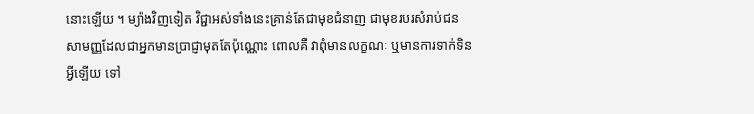នោះឡើយ ។ ម្យ៉ាងវិញទៀត វិជ្ជាអស់ទាំងនេះគ្រាន់តែជាមុខជំនាញ ជាមុខរបរសំរាប់ជនសាមញ្ញដែលជាអ្នកមានប្រាជ្ញាមុតតែប៉ុណ្ណោះ ពោលគឺ វាពុំមានលក្ខណៈ ឬមានការទាក់ទិនអ្វីឡើយ ទៅ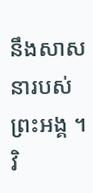នឹងសាសនារបស់ព្រះអង្គ ។ វិ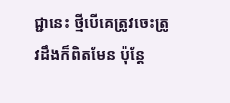ជ្ជានេះ ថ្មីបើគេត្រូវចេះត្រូវដឹងក៏ពិតមែន ប៉ុន្តែ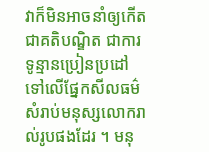វាក៏មិនអាចនាំឲ្យកើតជាគតិបណ្ឌិត ជាការទូន្មានប្រៀនប្រដៅទៅលើផ្នែកសីលធម៌ សំរាប់មនុស្សលោករាល់រូបផងដែរ ។ មនុ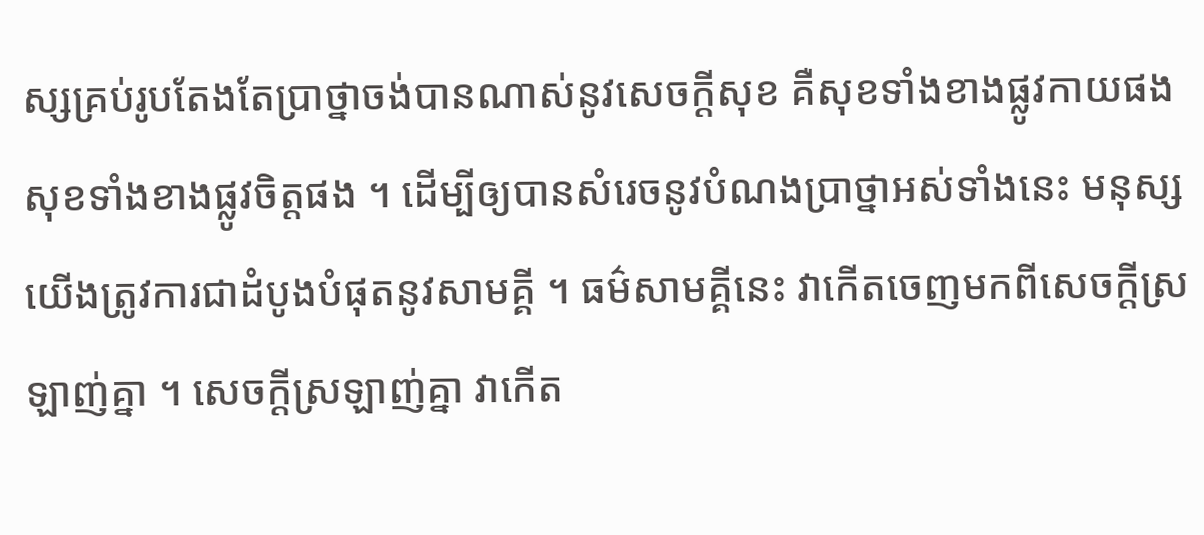ស្សគ្រប់រូបតែងតែប្រាថ្នាចង់បានណាស់នូវសេចក្ដីសុខ គឺសុខទាំងខាងផ្លូវកាយផង សុខទាំងខាងផ្លូវចិត្តផង ។ ដើម្បីឲ្យបានសំរេចនូវបំណងប្រាថ្នាអស់ទាំងនេះ មនុស្សយើងត្រូវការជាដំបូងបំផុតនូវសាមគ្គី ។ ធម៌សាមគ្គីនេះ វាកើតចេញមកពីសេចក្ដីស្រឡាញ់គ្នា ។ សេចក្ដីស្រឡាញ់គ្នា វាកើត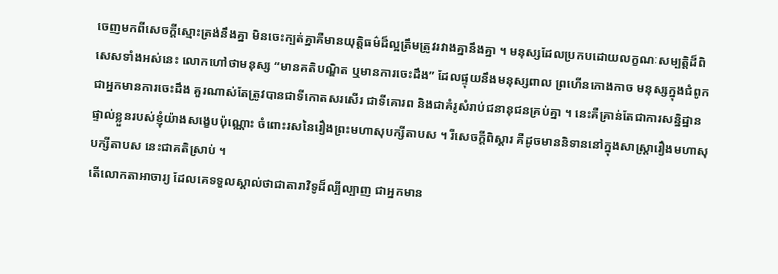ចេញមកពីសេចក្ដីស្មោះត្រង់នឹងគ្នា មិនចេះក្បត់គ្នាគឺមានយុត្តិធម៌ដ៏ល្អត្រឹមត្រូវរវាងគ្នានឹងគ្នា ។ មនុស្សដែលប្រកបដោយលក្ខណៈសម្បត្តិដ៏ពិសេសទាំងអស់នេះ លោកហៅថាមនុស្ស “មានគតិបណ្ឌិត ឬមានការចេះដឹង” ដែលផ្ទុយនឹងមនុស្សពាល ព្រហើនកោងកាច មនុស្សក្នុងជំពូកជាអ្នកមានការចេះដឹង គួរណាស់តែត្រូវបានជាទីកោតសរសើរ ជាទីគោរព និងជាគំរូសំរាប់ជនានុជនគ្រប់គ្នា ។ នេះគឺគ្រាន់តែជាការសន្និដ្ឋានផ្ទាល់ខ្លួនរបស់ខ្ញុំយ៉ាងសង្ខេបប៉ុណ្ណោះ ចំពោះរសនៃរឿងព្រះមហាសុបក្សីតាបស ។ រីសេចក្ដីពិស្ដារ គឺដូចមាននិទាននៅក្នុងសាស្ត្រារឿងមហាសុបក្សីតាបស នេះជាគតិស្រាប់ ។
តើលោកតាអាចារ្យ ដែលគេទទួលស្គាល់ថាជាតារាវិទូដ៏ល្បីល្បាញ ជាអ្នកមាន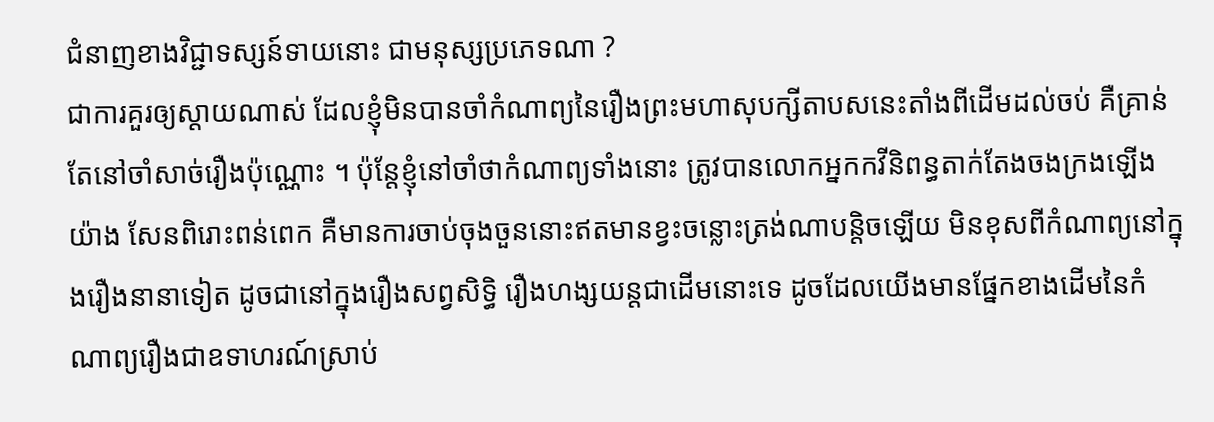ជំនាញខាងវិជ្ជាទស្សន៍ទាយនោះ ជាមនុស្សប្រភេទណា ?
ជាការគួរឲ្យស្ដាយណាស់ ដែលខ្ញុំមិនបានចាំកំណាព្យនៃរឿងព្រះមហាសុបក្សីតាបសនេះតាំងពីដើមដល់ចប់ គឺគ្រាន់តែនៅចាំសាច់រឿងប៉ុណ្ណោះ ។ ប៉ុន្តែខ្ញុំនៅចាំថាកំណាព្យទាំងនោះ ត្រូវបានលោកអ្នកកវីនិពន្ធតាក់តែងចងក្រងឡើងយ៉ាង សែនពិរោះពន់ពេក គឺមានការចាប់ចុងចួននោះឥតមានខ្វះចន្លោះត្រង់ណាបន្តិចឡើយ មិនខុសពីកំណាព្យនៅក្នុងរឿងនានាទៀត ដូចជានៅក្នុងរឿងសព្វសិទ្ធិ រឿងហង្សយន្តជាដើមនោះទេ ដូចដែលយើងមានផ្នែកខាងដើមនៃកំណាព្យរឿងជាឧទាហរណ៍ស្រាប់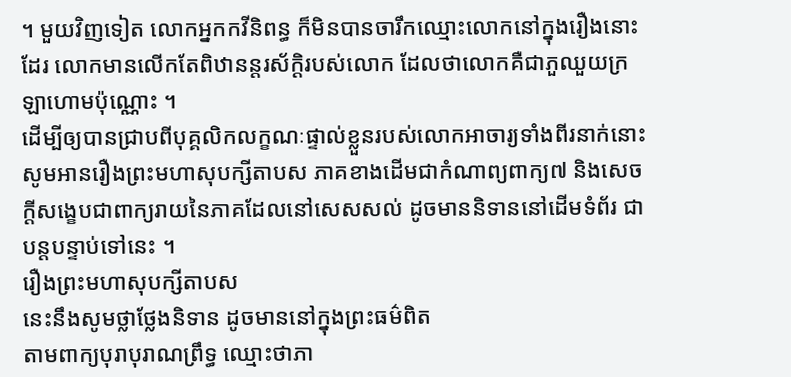។ មួយវិញទៀត លោកអ្នកកវីនិពន្ធ ក៏មិនបានចារឹកឈ្មោះលោកនៅក្នុងរឿងនោះដែរ លោកមានលើកតែពិឋានន្តរស័ក្តិរបស់លោក ដែលថាលោកគឺជាភួឈួយក្រឡាហោមប៉ុណ្ណោះ ។
ដើម្បីឲ្យបានជ្រាបពីបុគ្គលិកលក្ខណៈផ្ទាល់ខ្លួនរបស់លោកអាចារ្យទាំងពីរនាក់នោះ សូមអានរឿងព្រះមហាសុបក្សីតាបស ភាគខាងដើមជាកំណាព្យពាក្យ៧ និងសេចក្ដីសង្ខេបជាពាក្យរាយនៃភាគដែលនៅសេសសល់ ដូចមាននិទាននៅដើមទំព័រ ជាបន្តបន្ទាប់ទៅនេះ ។
រឿងព្រះមហាសុបក្សីតាបស
នេះនឹងសូមថ្លាថ្លែងនិទាន ដូចមាននៅក្នុងព្រះធម៌ពិត
តាមពាក្យបុរាបុរាណព្រឹទ្ធ ឈ្មោះថាភា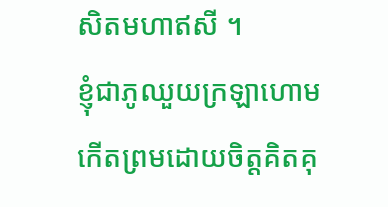សិតមហាឥសី ។
ខ្ញុំជាភូឈួយក្រឡាហោម កើតព្រមដោយចិត្តគិតគុ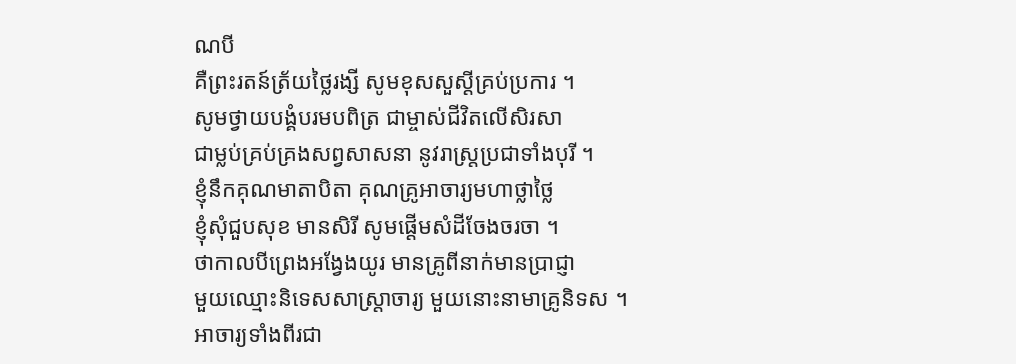ណបី
គឺព្រះរតន៍ត្រ័យថ្លៃរង្សី សូមខុសសួស្ដីគ្រប់ប្រការ ។
សូមថ្វាយបង្គំបរមបពិត្រ ជាម្ចាស់ជីវិតលើសិរសា
ជាម្លប់គ្រប់គ្រងសព្វសាសនា នូវរាស្ត្រប្រជាទាំងបុរី ។
ខ្ញុំនឹកគុណមាតាបិតា គុណគ្រូអាចារ្យមហាថ្លាថ្លៃ
ខ្ញុំសុំជួបសុខ មានសិរី សូមផ្ដើមសំដីចែងចរចា ។
ថាកាលបីព្រេងអង្វែងយូរ មានគ្រូពីនាក់មានប្រាជ្ញា
មួយឈ្មោះនិទេសសាស្ត្រាចារ្យ មួយនោះនាមាគ្រូនិទស ។
អាចារ្យទាំងពីរជា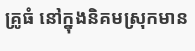គ្រូធំ នៅក្នុងនិគមស្រុកមាន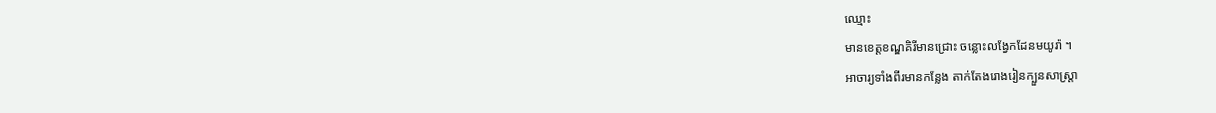ឈ្មោះ
មានខេត្តខណ្ឌគិរីមានជ្រោះ ចន្លោះលង្វែកដែនមយូរ៉ា ។
អាចារ្យទាំងពីរមានកន្លែង តាក់តែងរោងរៀនក្បួនសាស្ត្រា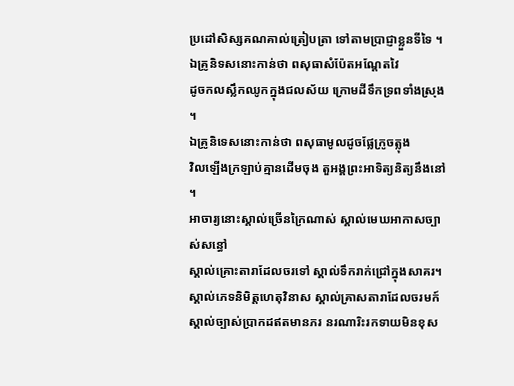ប្រដៅសិស្សគណគាល់ត្រៀបត្រា ទៅតាមប្រាជ្ញាខ្លួនទីទៃ ។
ឯគ្រូនិទសនោះកាន់ថា ពសុធាសំប៉ែតអណ្ដែតវៃ
ដូចកលស្លឹកឈូកក្នុងជលស័យ ក្រោមដីទឹកទ្រពទាំងស្រុង ។
ឯគ្រូនិទេសនោះកាន់ថា ពសុធាមូលដូចផ្លែក្រូចត្លុង
វិលឡើងក្រឡាប់គ្មានដើមចុង តួអង្គព្រះអាទិត្យនិត្យនឹងនៅ ។
អាចារ្យនោះស្គាល់ច្រើនក្រៃណាស់ ស្គាល់មេឃអាកាសច្បាស់សន្ធៅ
ស្គាល់គ្រោះតារាដែលចរទៅ ស្គាល់ទឹករាក់ជ្រៅក្នុងសាគរ។
ស្គាល់ភេទនិមិត្តហេតុវិនាស ស្គាល់គ្រាសតារាដែលចរមក៍
ស្គាល់ច្បាស់ប្រាកដឥតមានភរ នរណារិះរកទាយមិនខុស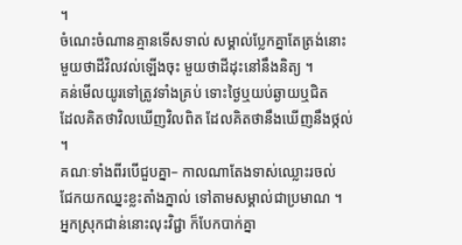។
ចំណេះចំណានគ្មានទើសទាល់ សម្គាល់ប្លែកគ្នាតែត្រង់នោះ
មួយថាដីវិលវល់ឡើងចុះ មួយថាដីដុះនៅនឹងនិត្យ ។
គន់មើលយូរទៅត្រូវទាំងគ្រប់ ទោះថ្ងៃឬយប់ឆ្ងាយឬជិត
ដែលគិតថាវិលឃើញវិលពិត ដែលគិតថានឹងឃើញនឹងថ្កល់ ។
គណៈទាំងពីរបើជួបគ្នា– កាលណាតែងទាស់ឈ្លោះរចល់
ជែកយកឈ្នះខ្លះតាំងភ្នាល់ ទៅតាមសម្គាល់ជាប្រមាណ ។
អ្នកស្រុកជាន់នោះលុះវិជ្ជា ក៏បែកបាក់គ្នា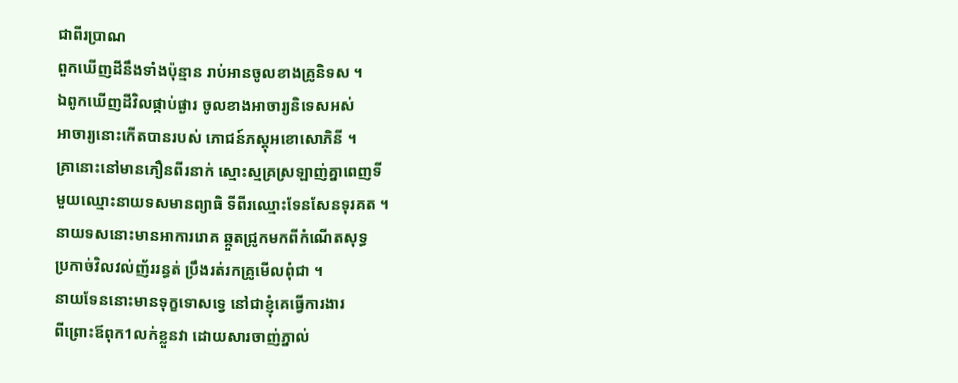ជាពីរប្រាណ
ពួកឃើញដីនឹងទាំងប៉ុន្មាន រាប់អានចូលខាងគ្រូនិទស ។
ឯពូកឃើញដីវិលផ្កាប់ផ្ងារ ចូលខាងអាចារ្យនិទេសអស់
អាចារ្យនោះកើតបានរបស់ ភោជន៍ភស្តុអខោសោភិនី ។
គ្រានោះនៅមានភឿនពីរនាក់ ស្មោះស្មគ្រស្រឡាញ់គ្នាពេញទី
មួយឈ្មោះនាយទសមានព្យាធិ ទីពីរឈ្មោះទែនសែនទុរគត ។
នាយទសនោះមានអាការរោគ ឆ្កួតជ្រូកមកពីកំណើតសុទ្ធ
ប្រកាច់វិលវល់ញ័ររន្ធត់ ប្រឹងរត់រកគ្រូមើលពុំជា ។
នាយទែននោះមានទុក្ខទោសទ្វេ នៅជាខ្ញុំគេធ្វើការងារ
ពីព្រោះឪពុក1លក់ខ្លួនវា ដោយសារចាញ់ភ្នាល់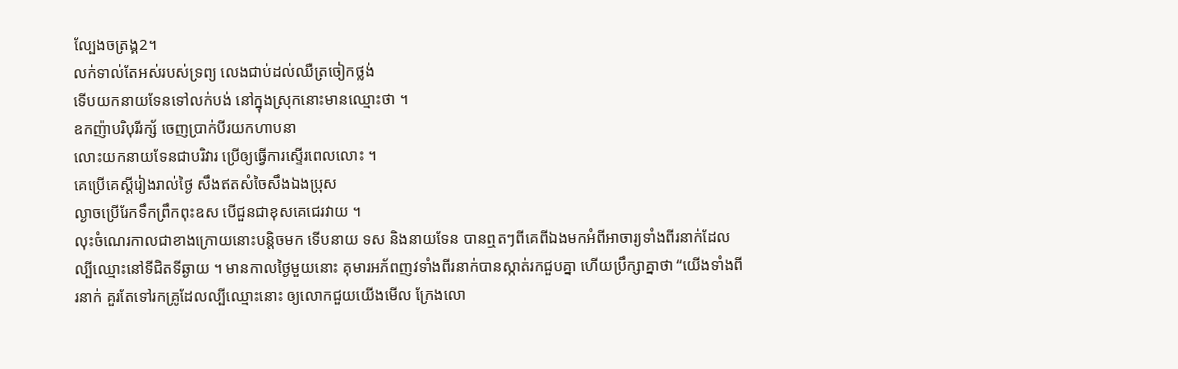ល្បែងចត្រង្គ2។
លក់ទាល់តែអស់របស់ទ្រព្យ លេងជាប់ដល់ឈឺត្រចៀកថ្លង់
ទើបយកនាយទែនទៅលក់បង់ នៅក្នុងស្រុកនោះមានឈ្មោះថា ។
ឧកញ៉ាបរិបុរីរក្ស័ ចេញប្រាក់បីរយកហាបនា
លោះយកនាយទែនជាបរិវារ ប្រើឲ្យធ្វើការស្ទើរពេលលោះ ។
គេប្រើគេស្ដីរៀងរាល់ថ្ងៃ សឹងឥតសំចៃសឹងឯងប្រុស
ល្ងាចប្រើរែកទឹកព្រឹកពុះឧស បើជួនជាខុសគេជេរវាយ ។
លុះចំណេរកាលជាខាងក្រោយនោះបន្តិចមក ទើបនាយ ទស និងនាយទែន បានឮតៗពីគេពីឯងមកអំពីអាចារ្យទាំងពីរនាក់ដែលល្បីឈ្មោះនៅទីជិតទីឆ្ងាយ ។ មានកាលថ្ងៃមួយនោះ គុមារអភ័ពញវទាំងពីរនាក់បានស្កាត់រកជួបគ្នា ហើយប្រឹក្សាគ្នាថា “យើងទាំងពីរនាក់ គួរតែទៅរកគ្រូដែលល្បីឈ្មោះនោះ ឲ្យលោកជួយយើងមើល ក្រែងលោ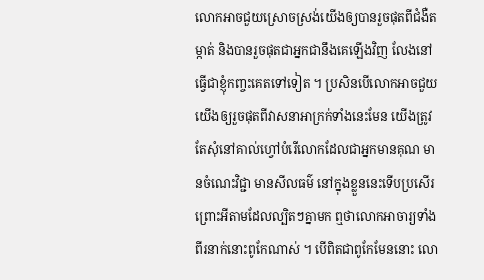លោកអាចជួយស្រោចស្រង់យើងឲ្យបានរួចផុតពីជំងឺតម្កាត់ និងបានរួចផុតជាអ្នកជានឹងគេឡើងវិញ លែងនៅធ្វើជាខ្ញុំកញ្ចះគេតទៅទៀត ។ ប្រសិនបើលោកអាចជួយយើងឲ្យរួចផុតពីវាសនាអាក្រក់ទាំងនេះមែន យើងត្រូវតែសុំនៅគាល់ហ្វៅបំរើលោកដែលជាអ្នកមានគុណ មានចំណេះវិជ្ជា មានសីលធម៌ នៅក្នុងខ្លួននេះទើបប្រសើរ ព្រោះអីតាមដែលល្បិតៗគ្នាមក ឮថាលោកអាចារ្យទាំងពីរនាក់នោះពូកែណាស់ ។ បើពិតជាពូកែមែននោះ លោ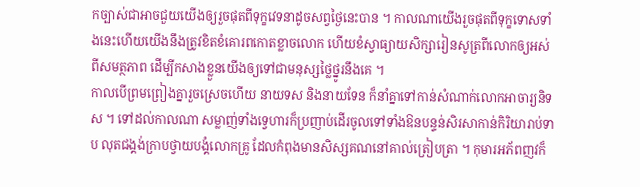កច្បាស់ជាអាចជួយយើងឲ្យរួចផុតពីទុក្ខវេទនាដូចសព្វថ្ងៃនេះបាន ។ កាលណាយើងរួចផុតពីទុក្ខទោសទាំងនេះហើយយើងនឹងត្រូវខិតខំគោរពកោតខ្លាចលោក ហើយខំស្វាធ្យាយសិក្សារៀនសូត្រពីលោកឲ្យអស់ពីសមត្ថភាព ដើម្បីកសាងខ្លួនយើងឲ្យទៅជាមនុស្សថ្លៃថ្នូរនឹងគេ ។
កាលបើព្រមព្រៀងគ្នារួចស្រេចហើយ នាយទស និងនាយទែន ក៏នាំគ្នាទៅកាន់សំណាក់លោកអាចារ្យនិទស ។ ទៅដល់កាលណា សម្លាញ់ទាំងទ្វេហារក៏ប្រញាប់ដើរចូលទៅទាំងឱនបន្ទន់សិរសាកាន់កិរិយារាប់ទាប លុតជង្គង់ក្រាបថ្វាយបង្គំលោកគ្រូ ដែលកំពុងមានសិស្សគណនៅគាល់ត្រៀបត្រា ។ កុមារអភ័ពញវក៏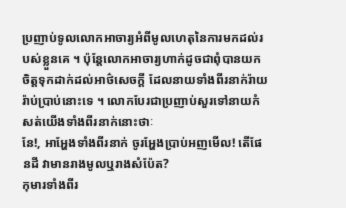ប្រញាប់ទូលលោកអាចារ្យអំពីមូលហេតុនៃការមកដល់របស់ខ្លួនគេ ។ ប៉ុន្តែលោកអាចារ្យហាក់ដូចជាពុំបានយកចិត្តទុកដាក់ដល់អាថ៌សេចក្ដី ដែលនាយទាំងពីរនាក់រ៉ាយរ៉ាប់ប្រាប់នោះទេ ។ លោកបែរជាប្រញាប់សួរទៅនាយកំសត់យើងទាំងពីរនាក់នោះថាៈ
នែ!, អាអ្ហែងទាំងពីរនាក់ ចូរអ្ហែងប្រាប់អញមើល! តើផែនដី វាមានរាងមូលឬរាងសំប៉ែត?
កុមារទាំងពីរ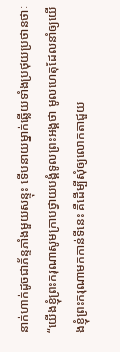នាក់ហាក់ដូចជាភ័ន្ទភាំងមួយសន្ទុះ ទើបនាយម្នាក់ឆ្លើយទាំងប្រថុយប្រថានថាៈ
“យើងខ្ញុំព្រះករុណាសូមក្រាបថ្វាយបង្គំទូលព្រះអង្គថា មូលហេតុដែលនាំឲ្យយើងខ្ញុំព្រះករុណាមកកាន់ទីនេះ គឺដើម្បីសុំឲ្យលោកតាជួយ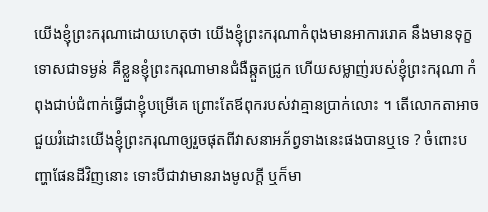យើងខ្ញុំព្រះករុណាដោយហេតុថា យើងខ្ញុំព្រះករុណាកំពុងមានអាការរោគ នឹងមានទុក្ខទោសជាទម្ងន់ គឺខ្លួនខ្ញុំព្រះករុណាមានជំងឺឆ្កួតជ្រូក ហើយសម្លាញ់របស់ខ្ញុំព្រះករុណា កំពុងជាប់ជំពាក់ធ្វើជាខ្ញុំបម្រើគេ ព្រោះតែឪពុករបស់វាគ្មានប្រាក់លោះ ។ តើលោកតាអាចជួយរំដោះយើងខ្ញុំព្រះករុណាឲ្យរួចផុតពីវាសនាអភ័ព្វទាងនេះផងបានឬទេ ? ចំពោះបញ្ហាផែនដីវិញនោះ ទោះបីជាវាមានរាងមូលក្ដី ឬក៏មា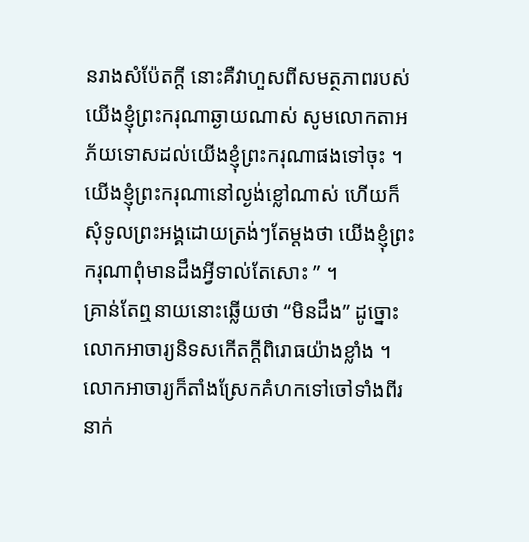នរាងសំប៉ែតក្ដី នោះគឺវាហួសពីសមត្ថភាពរបស់យើងខ្ញុំព្រះករុណាឆ្ងាយណាស់ សូមលោកតាអភ័យទោសដល់យើងខ្ញុំព្រះករុណាផងទៅចុះ ។ យើងខ្ញុំព្រះករុណានៅល្ងង់ខ្លៅណាស់ ហើយក៏សុំទូលព្រះអង្គដោយត្រង់ៗតែម្ដងថា យើងខ្ញុំព្រះករុណាពុំមានដឹងអ្វីទាល់តែសោះ ” ។
គ្រាន់តែឮនាយនោះឆ្លើយថា “មិនដឹង” ដូច្នោះ លោកអាចារ្យនិទសកើតក្ដីពិរោធយ៉ាងខ្លាំង ។ លោកអាចារ្យក៏តាំងស្រែកគំហកទៅចៅទាំងពីរនាក់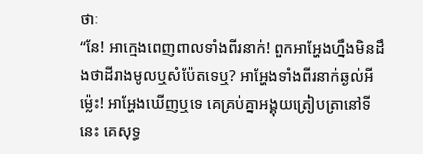ថាៈ
“នែ! អាក្មេងពេញពាលទាំងពីរនាក់! ពួកអាអ្ហែងហ្នឹងមិនដឹងថាដីរាងមូលឬសំប៉ែតទេឬ? អាអ្ហែងទាំងពីរនាក់ឆ្ងល់អីម្ល៉េះ! អាអ្ហែងឃើញឬទេ គេគ្រប់គ្នាអង្គុយត្រៀបត្រានៅទីនេះ គេសុទ្ធ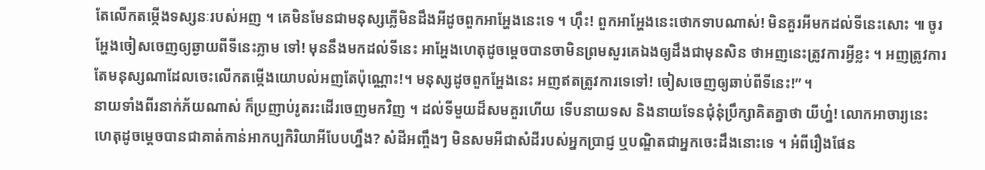តែលើកតម្កើងទស្សនៈរបស់អញ ។ គេមិនមែនជាមនុស្សភ្លើមិនដឹងអីដូចពួកអាអ្ហែងនេះទេ ។ ហ៊ឹះ! ពួកអាអ្ហែងនេះថោកទាបណាស់! មិនគួរអីមកដល់ទីនេះសោះ ៕ ចូរអ្ហែងចៀសចេញឲ្យឆ្ងាយពីទីនេះភ្លាម ទៅ! មុននឹងមកដល់ទីនេះ អាអ្ហែងហេតុដូចម្ដេចបានចាមិនព្រមសួរគេឯងឲ្យដឹងជាមុនសិន ថាអញនេះត្រូវការអ្វីខ្លះ ។ អញត្រូវការតែមនុស្សណាដែលចេះលើកតម្កើងយោបល់អញតែប៉ុណ្ណោះ!។ មនុស្សដូចពួកអ្ហែងនេះ អញឥតត្រូវការទេទៅ! ចៀសចេញឲ្យឆាប់ពីទីនេះ!” ។
នាយទាំងពីរនាក់ភ័យណាស់ ក៏ប្រញាប់រូតរះដើរចេញមកវិញ ។ ដល់ទីមួយដ៏សមគួរហើយ ទើបនាយទស និងនាយទែនជុំនុំប្រឹក្សាគិតគ្នាថា យីហ្ន៎! លោកអាចារ្យនេះ ហេតុដូចម្ដេចបានជាគាត់កាន់អាកប្បកិរិយាអីបែបហ្នឹង? សំដីអញ្ចឹងៗ មិនសមអីជាសំដីរបស់អ្នកប្រាជ្ញ ឬបណ្ឌិតជាអ្នកចេះដឹងនោះទេ ។ អំពីរឿងផែន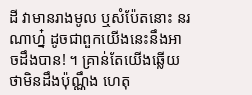ដី វាមានរាងមូល ឬសំប៉ែតនោះ នរណាហ្ន៎ ដូចជាពួកយើងនេះនឹងអាចដឹងបាន! ។ គ្រាន់តែយើងឆ្លើយថាមិនដឹងប៉ុណ្ណឹង ហេតុ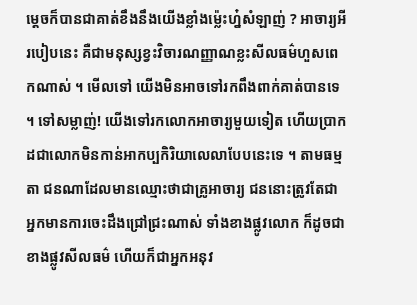ម្ដេចក៏បានជាគាត់ខឹងនឹងយើងខ្លាំងម្ល៉េះហ្ន៎សំឡាញ់ ? អាចារ្យអីរបៀបនេះ គឺជាមនុស្សខ្វះវិចារណញ្ញាណខ្លះសីលធម៌ហួសពេកណាស់ ។ មើលទៅ យើងមិនអាចទៅរកពឹងពាក់គាត់បានទេ ។ ទៅសម្លាញ់! យើងទៅរកលោកអាចារ្យមួយទៀត ហើយប្រាកដជាលោកមិនកាន់អាកប្បកិរិយាលេលាបែបនេះទេ ។ តាមធម្មតា ជនណាដែលមានឈ្មោះថាជាគ្រូអាចារ្យ ជននោះត្រូវតែជាអ្នកមានការចេះដឹងជ្រៅជ្រះណាស់ ទាំងខាងផ្លូវលោក ក៏ដូចជាខាងផ្លូវសីលធម៌ ហើយក៏ជាអ្នកអនុវ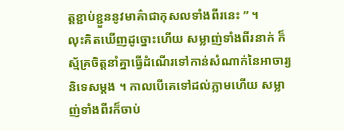ត្តខ្ជាប់ខ្ជួននូវមាគ៌ាជាកុសលទាំងពីរនេះ ” ។
លុះគិតឃើញដូច្នោះហើយ សម្លាញ់ទាំងពីរនាក់ ក៏ស្ម័គ្រចិត្តនាំគ្នាធ្វើដំណើរទៅកាន់សំណាក់នៃអាចារ្យនិទេសម្ដង ។ កាលបើគេទៅដល់ភ្លាមហើយ សម្លាញ់ទាំងពីរក៏ចាប់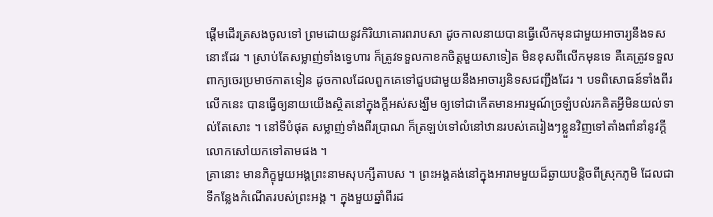ផ្ដើមដើរត្រសងចូលទៅ ព្រមដោយនូវកិរិយាគោរពរាបសា ដូចកាលនាយបានធ្វើលើកមុនជាមួយអាចារ្យនឹងទសនោះដែរ ។ ស្រាប់តែសម្លាញ់ទាំងទ្វេហារ ក៏ត្រូវទទួលកាខកចិត្តមួយសាទៀត មិនខុសពីលើកមុនទេ គឺគេត្រូវទទួលពាក្យចេរប្រមាថកាតទៀន ដូចកាលដែលពួកគេទៅជួបជាមួយនឹងអាចារ្យនិទសជញ្ជឹងដែរ ។ បទពិសោធន៍ទាំងពីរលើកនេះ បានធ្វើឲ្យនាយយើងស្ថិតនៅក្នុងក្ដីអស់សង្ឃឹម ឲ្យទៅជាកើតមានអារម្មណ៍ច្រឡំបល់រកគិតអ្វីមិនយល់ទាល់តែសោះ ។ នៅទីបំផុត សម្លាញ់ទាំងពីរប្រាណ ក៏ត្រឡប់ទៅលំនៅឋានរបស់គេរៀងៗខ្លួនវិញទៅតាំងពាំនាំនូវក្ដីលោកសៅយកទៅតាមផង ។
គ្រានោះ មានភិក្ខុមួយអង្គព្រះនាមសុបក្សីតាបស ។ ព្រះអង្គគង់នៅក្នុងអារាមមួយដ៏ឆ្ងាយបន្តិចពីស្រុកភូមិ ដែលជាទីកន្លែងកំណើតរបស់ព្រះអង្គ ។ ក្នុងមួយឆ្នាំពីរដ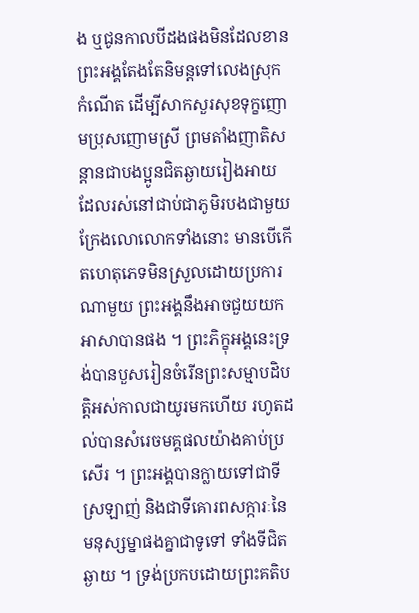ង ឬជូនកាលបីដងផងមិនដែលខាន ព្រះអង្គតែងតែនិមន្តទៅលេងស្រុកកំណើត ដើម្បីសាកសួរសុខទុក្ខញោមប្រុសញោមស្រី ព្រមតាំងញាតិសន្តានជាបងប្អូនជិតឆ្ងាយរៀងអាយ ដែលរស់នៅជាប់ជាភូមិរបងជាមួយ ក្រែងលោលោកទាំងនោះ មានបើកើតហេតុភេទមិនស្រួលដោយប្រការណាមួយ ព្រះអង្គនឹងអាចជួយយកអាសាបានផង ។ ព្រះភិក្ខុអង្គនេះទ្រង់បានបួសរៀនចំរើនព្រះសម្មាបដិបត្តិអស់កាលជាយូរមកហើយ រហូតដល់បានសំរេចមគ្គផលយ៉ាងគាប់ប្រសើរ ។ ព្រះអង្គបានក្លាយទៅជាទីស្រឡាញ់ និងជាទីគោរពសក្ការៈនៃមនុស្សម្នាផងគ្នាជាទូទៅ ទាំងទីជិតឆ្ងាយ ។ ទ្រង់ប្រកបដោយព្រះគតិប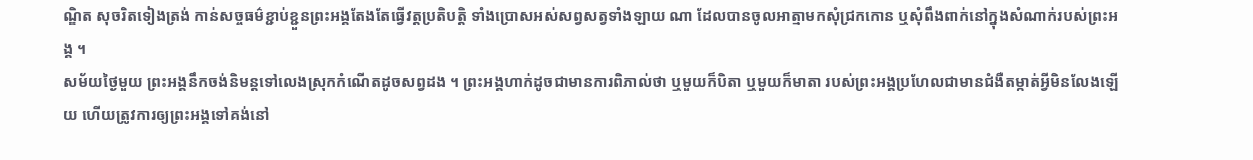ណ្ឌិត សុចរិតទៀងត្រង់ កាន់សច្ចធម៌ខ្ជាប់ខ្ជួនព្រះអង្គតែងតែធ្វើវត្តប្រតិបត្តិ ទាំងប្រោសអស់សព្វសត្វទាំងឡាយ ណា ដែលបានចូលអាត្មាមកសុំជ្រកកោន ឬសុំពឹងពាក់នៅក្នុងសំណាក់របស់ព្រះអង្គ ។
សម័យថ្ងៃមួយ ព្រះអង្គនឹកចង់និមន្តទៅលេងស្រុកកំណើតដូចសព្វដង ។ ព្រះអង្គហាក់ដូចជាមានការពិភាល់ថា ឬមួយក៏បិតា ឬមួយក៏មាតា របស់ព្រះអង្គប្រហែលជាមានជំងឺតម្កាត់អ្វីមិនលែងឡើយ ហើយត្រូវការឲ្យព្រះអង្គទៅគង់នៅ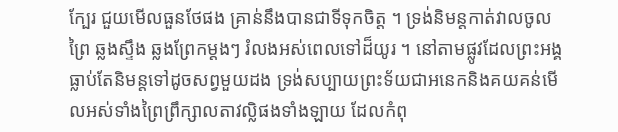ក្បែរ ជួយមើលធួនថែផង គ្រាន់នឹងបានជាទីទុកចិត្ត ។ ទ្រង់និមន្តកាត់វាលចូលព្រៃ ឆ្លងស្ទឹង ឆ្លងព្រែកម្ដងៗ រំលងអស់ពេលទៅដ៏យូរ ។ នៅតាមផ្លូវដែលព្រះអង្គធ្លាប់តែនិមន្តទៅដូចសព្វមួយដង ទ្រង់សប្បាយព្រះទ័យជាអនេកនិងគយគន់មើលអស់ទាំងព្រៃព្រឹក្សាលតាវល្លិផងទាំងឡាយ ដែលកំពុ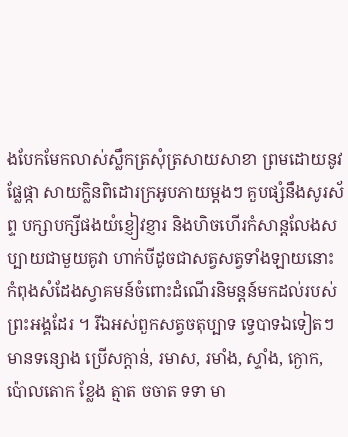ងបែកមែកលាស់ស្លឹកត្រសុំត្រសាយសាខា ព្រមដោយនូវផ្លែផ្កា សាយក្លិនពិដោរក្រអូបភាយម្ដងៗ គួបផ្សំនឹងសូរស័ព្ទ បក្សាបក្សីផងយំខ្ញៀវខ្ញារ និងហិចហើរកំសាន្តលែងសប្បាយជាមួយគូវា ហាក់បីដូចជាសត្វសត្វទាំងឡាយនោះ កំពុងសំដែងស្វាគមន៍ចំពោះដំណើរនិមន្តន៍មកដល់របស់ព្រះអង្គដែរ ។ រីឯអស់ពួកសត្វចតុប្បាទ ទ្វេបាទឯទៀតៗ មានទន្សោង ប្រើសក្ដាន់, រមាស, រមាំង, ស្ទាំង, ក្ងោក, ប៉ោលតោក ខ្លែង ត្មាត ចចាត ទទា មា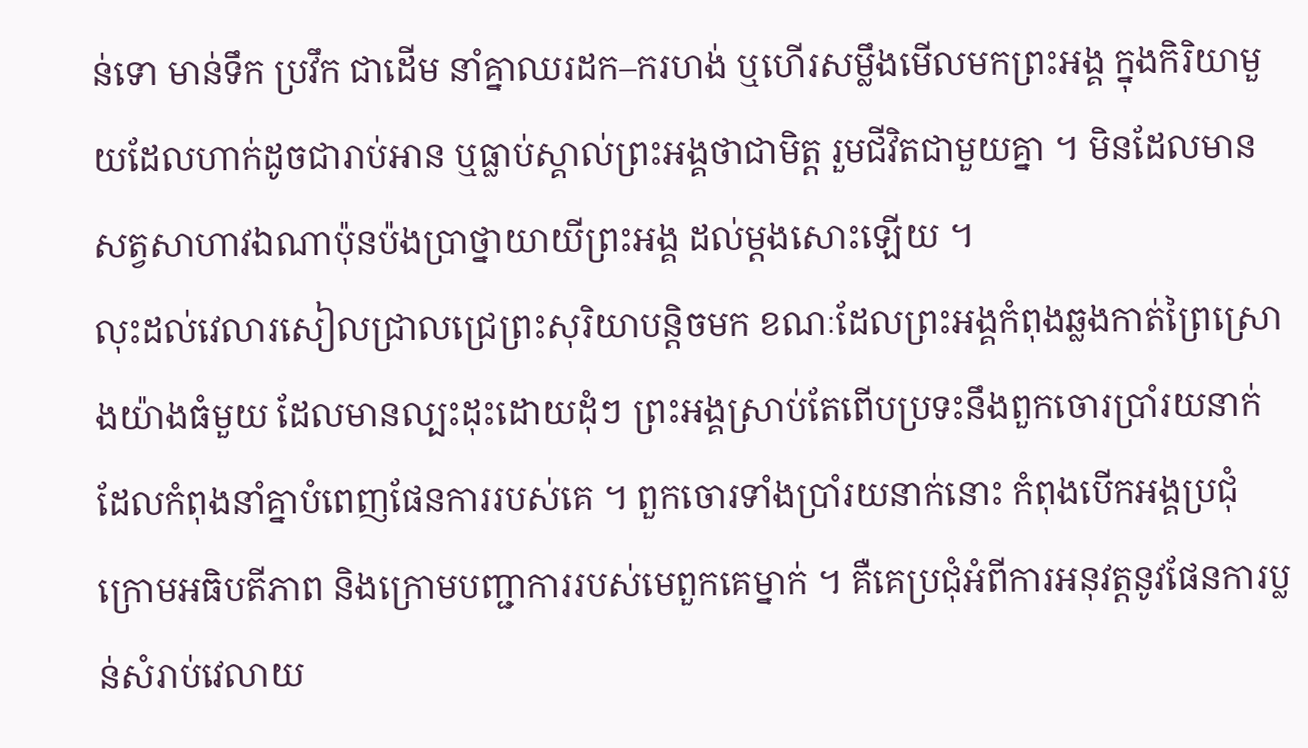ន់ទោ មាន់ទឹក ប្រវឹក ជាដើម នាំគ្នាឈរដក–ករហង់ ឬហើរសម្លឹងមើលមកព្រះអង្គ ក្នុងកិរិយាមួយដែលហាក់ដូចជារាប់អាន ឬធ្លាប់ស្គាល់ព្រះអង្គថាជាមិត្ត រួមជីវិតជាមួយគ្នា ។ មិនដែលមានសត្វសាហាវឯណាប៉ុនប៉ងប្រាថ្នាយាយីព្រះអង្គ ដល់ម្ដងសោះឡើយ ។
លុះដល់វេលារសៀលជ្រាលជ្រេព្រះសុរិយាបន្តិចមក ខណៈដែលព្រះអង្គកំពុងឆ្លងកាត់ព្រៃស្រោងយ៉ាងធំមួយ ដែលមានល្បះដុះដោយដុំៗ ព្រះអង្គស្រាប់តែពើបប្រទះនឹងពួកចោរប្រាំរយនាក់ ដែលកំពុងនាំគ្នាបំពេញផែនការរបស់គេ ។ ពួកចោរទាំងប្រាំរយនាក់នោះ កំពុងបើកអង្គប្រជុំក្រោមអធិបតីភាព និងក្រោមបញ្ជាការរបស់មេពួកគេម្នាក់ ។ គឺគេប្រជុំអំពីការអនុវត្តនូវផែនការប្លន់សំរាប់វេលាយ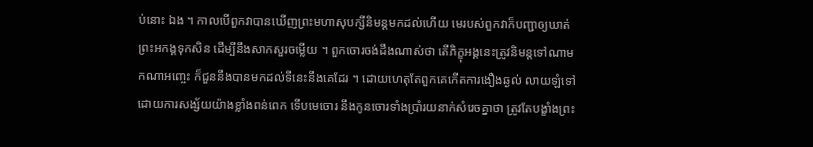ប់នោះ ឯង ។ កាលបើពួកវាបានឃើញព្រះមហាសុបក្សីនិមន្តមកដល់ហើយ មេរបស់ពួកវាក៏បញ្ជាឲ្យឃាត់ព្រះអកង្គទុកសិន ដើម្បីនឹងសាកសួរចម្លើយ ។ ពួកចោរចង់ដឹងណាស់ថា តើភិក្ខុអង្គនេះត្រូវនិមន្តទៅណាមកណាអញ្ចេះ ក៏ជួននឹងបានមកដល់ទីនេះនឹងគេដែរ ។ ដោយហេតុតែពួកគេកើតការងឿងឆ្ងល់ លាយឡំទៅដោយការសង្ស័យយ៉ាងខ្លាំងពន់ពេក ទើបមេចោរ នឹងកូនចោរទាំងប្រាំរយនាក់សំរេចគ្នាថា ត្រូវតែបង្ខាំងព្រះ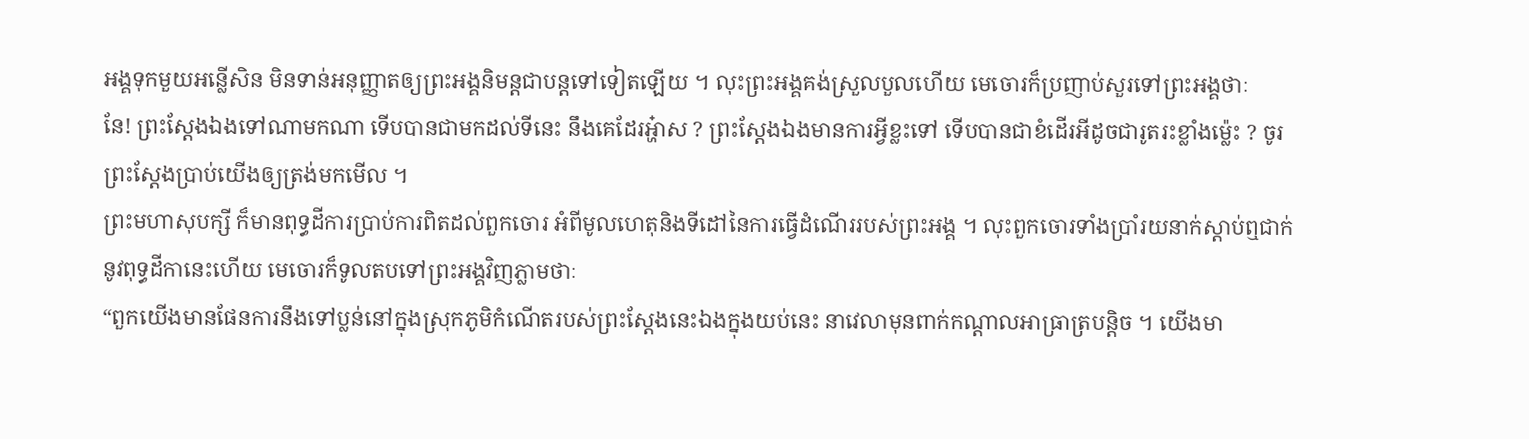អង្គទុកមួយអន្លើសិន មិនទាន់អនុញ្ញាតឲ្យព្រះអង្គនិមន្តជាបន្តទៅទៀតឡើយ ។ លុះព្រះអង្គគង់ស្រួលបួលហើយ មេចោរក៏ប្រញាប់សួរទៅព្រះអង្គថាៈ
នែ! ព្រះស្ដែងឯងទៅណាមកណា ទើបបានជាមកដល់ទីនេះ នឹងគេដែរអ្ហ៎ាស ? ព្រះស្ដែងឯងមានការអ្វីខ្លះទៅ ទើបបានជាខំដើរអីដូចជារូតរះខ្លាំងម្ល៉េះ ? ចូរព្រះស្ដែងប្រាប់យើងឲ្យត្រង់មកមើល ។
ព្រះមហាសុបក្សី ក៏មានពុទ្ធដីការប្រាប់ការពិតដល់ពួកចោរ អំពីមូលហេតុនិងទីដៅនៃការធ្វើដំណើររបស់ព្រះអង្គ ។ លុះពួកចោរទាំងប្រាំរយនាក់ស្ដាប់ឮជាក់នូវពុទ្ធដីកានេះហើយ មេចោរក៏ទូលតបទៅព្រះអង្គវិញភ្លាមថាៈ
“ពួកយើងមានផែនការនឹងទៅប្លន់នៅក្នុងស្រុកភូមិកំណើតរបស់ព្រះស្ដែងនេះឯងក្នុងយប់នេះ នាវេលាមុនពាក់កណ្ដាលអាធ្រាត្របន្តិច ។ យើងមា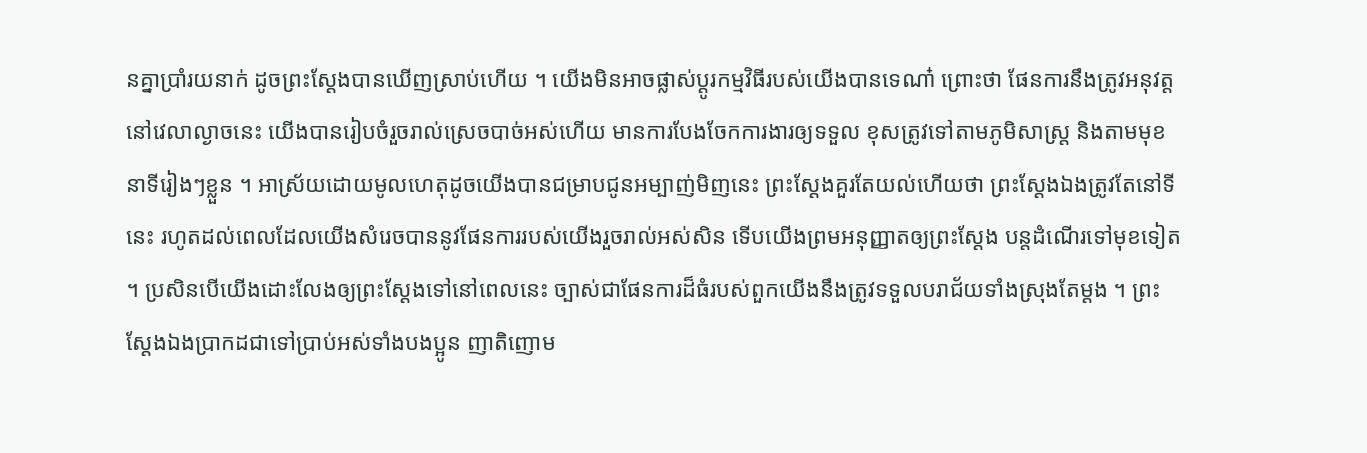នគ្នាប្រាំរយនាក់ ដូចព្រះស្ដែងបានឃើញស្រាប់ហើយ ។ យើងមិនអាចផ្លាស់ប្ដូរកម្មវិធីរបស់យើងបានទេណា៎ ព្រោះថា ផែនការនឹងត្រូវអនុវត្តនៅវេលាល្ងាចនេះ យើងបានរៀបចំរួចរាល់ស្រេចបាច់អស់ហើយ មានការបែងចែកការងារឲ្យទទួល ខុសត្រូវទៅតាមភូមិសាស្ត្រ និងតាមមុខនាទីរៀងៗខ្លួន ។ អាស្រ័យដោយមូលហេតុដូចយើងបានជម្រាបជូនអម្បាញ់មិញនេះ ព្រះស្ដែងគួរតែយល់ហើយថា ព្រះស្ដែងឯងត្រូវតែនៅទីនេះ រហូតដល់ពេលដែលយើងសំរេចបាននូវផែនការរបស់យើងរួចរាល់អស់សិន ទើបយើងព្រមអនុញ្ញាតឲ្យព្រះស្ដែង បន្តដំណើរទៅមុខទៀត ។ ប្រសិនបើយើងដោះលែងឲ្យព្រះស្ដែងទៅនៅពេលនេះ ច្បាស់ជាផែនការដ៏ធំរបស់ពួកយើងនឹងត្រូវទទួលបរាជ័យទាំងស្រុងតែម្ដង ។ ព្រះស្ដែងឯងប្រាកដជាទៅប្រាប់អស់ទាំងបងប្អូន ញាតិញោម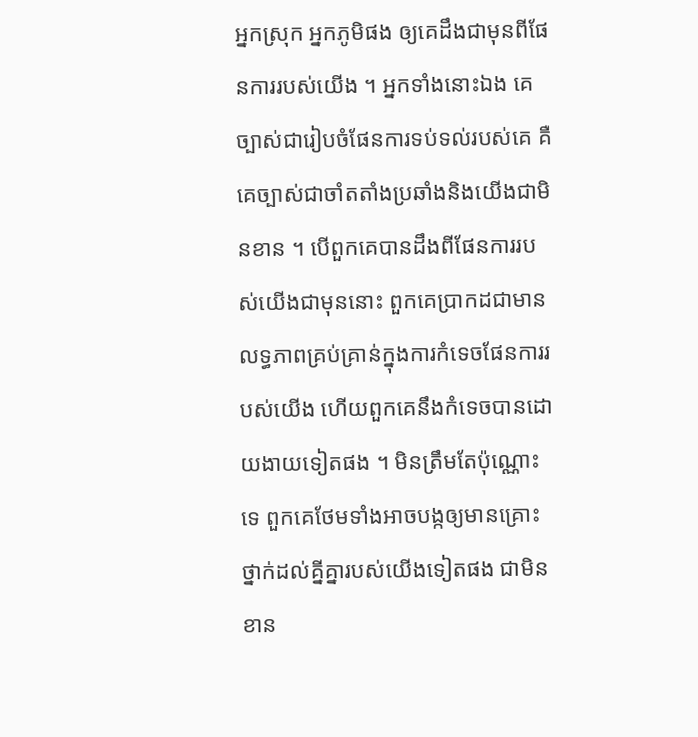អ្នកស្រុក អ្នកភូមិផង ឲ្យគេដឹងជាមុនពីផែនការរបស់យើង ។ អ្នកទាំងនោះឯង គេច្បាស់ជារៀបចំផែនការទប់ទល់របស់គេ គឺគេច្បាស់ជាចាំតតាំងប្រឆាំងនិងយើងជាមិនខាន ។ បើពួកគេបានដឹងពីផែនការរបស់យើងជាមុននោះ ពួកគេប្រាកដជាមានលទ្ធភាពគ្រប់គ្រាន់ក្នុងការកំទេចផែនការរបស់យើង ហើយពួកគេនឹងកំទេចបានដោយងាយទៀតផង ។ មិនត្រឹមតែប៉ុណ្ណោះទេ ពួកគេថែមទាំងអាចបង្កឲ្យមានគ្រោះថ្នាក់ដល់គ្នីគ្នារបស់យើងទៀតផង ជាមិនខាន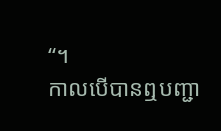“។
កាលបើបានឮបញ្ជា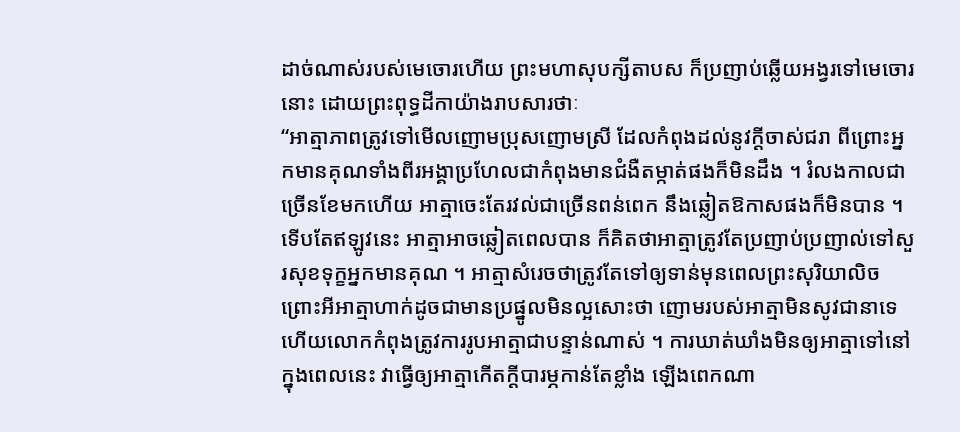ដាច់ណាស់របស់មេចោរហើយ ព្រះមហាសុបក្សីតាបស ក៏ប្រញាប់ឆ្លើយអង្វរទៅមេចោរនោះ ដោយព្រះពុទ្ធដីកាយ៉ាងរាបសារថាៈ
“អាត្មាភាពត្រូវទៅមើលញោមប្រុសញោមស្រី ដែលកំពុងដល់នូវក្ដីចាស់ជរា ពីព្រោះអ្នកមានគុណទាំងពីរអង្គាប្រហែលជាកំពុងមានជំងឺតម្កាត់ផងក៏មិនដឹង ។ រំលងកាលជាច្រើនខែមកហើយ អាត្មាចេះតែរវល់ជាច្រើនពន់ពេក នឹងឆ្លៀតឱកាសផងក៏មិនបាន ។ ទើបតែឥឡូវនេះ អាត្មាអាចឆ្លៀតពេលបាន ក៏គិតថាអាត្មាត្រូវតែប្រញាប់ប្រញាល់ទៅសួរសុខទុក្ខអ្នកមានគុណ ។ អាត្មាសំរេចថាត្រូវតែទៅឲ្យទាន់មុនពេលព្រះសុរិយាលិច ព្រោះអីអាត្មាហាក់ដូចជាមានប្រផ្នូលមិនល្អសោះថា ញោមរបស់អាត្មាមិនសូវជានាទេ ហើយលោកកំពុងត្រូវការរូបអាត្មាជាបន្ទាន់ណាស់ ។ ការឃាត់ឃាំងមិនឲ្យអាត្មាទៅនៅក្នុងពេលនេះ វាធ្វើឲ្យអាត្មាកើតក្ដីបារម្ភកាន់តែខ្លាំង ឡើងពេកណា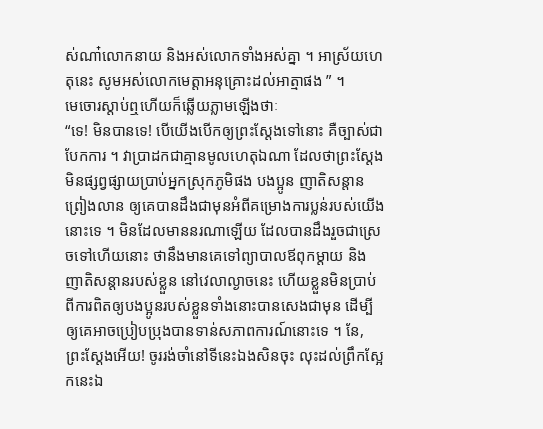ស់ណា៎លោកនាយ និងអស់លោកទាំងអស់គ្នា ។ អាស្រ័យហេតុនេះ សូមអស់លោកមេត្តាអនុគ្រោះដល់អាត្មាផង ” ។
មេចោរស្ដាប់ឮហើយក៏ឆ្លើយភ្លាមឡើងថាៈ
“ទេ! មិនបានទេ! បើយើងបើកឲ្យព្រះស្ដែងទៅនោះ គឺច្បាស់ជាបែកការ ។ វាប្រាដកជាគ្មានមូលហេតុឯណា ដែលថាព្រះស្ដែងមិនផ្សព្វផ្សាយប្រាប់អ្នកស្រុកភូមិផង បងប្អូន ញាតិសន្តានព្រៀងលាន ឲ្យគេបានដឹងជាមុនអំពីគម្រោងការប្លន់របស់យើងនោះទេ ។ មិនដែលមាននរណាឡើយ ដែលបានដឹងរួចជាស្រេចទៅហើយនោះ ថានឹងមានគេទៅព្យាបាលឪពុកម្ដាយ និងញាតិសន្តានរបស់ខ្លួន នៅវេលាល្ងាចនេះ ហើយខ្លួនមិនបា្រប់ពីការពិតឲ្យបងប្អូនរបស់ខ្លួនទាំងនោះបានសេងជាមុន ដើម្បីឲ្យគេអាចប្រៀបប្រុងបានទាន់សភាពការណ៍នោះទេ ។ នែ, ព្រះស្ដែងអើយ! ចូររង់ចាំនៅទីនេះឯងសិនចុះ លុះដល់ព្រឹកស្អែកនេះឯ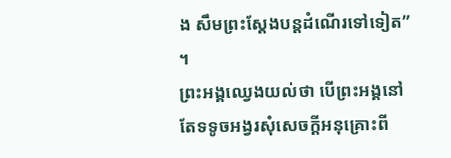ង សឹមព្រះស្ដែងបន្តដំណើរទៅទៀត” ។
ព្រះអង្គឈ្វេងយល់ថា បើព្រះអង្គនៅតែទទូចអង្វរសុំសេចក្ដីអនុគ្រោះពី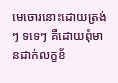មេចោរនោះដោយត្រង់ៗ ទទេៗ គឺដោយពុំមានដាក់លក្ខខ័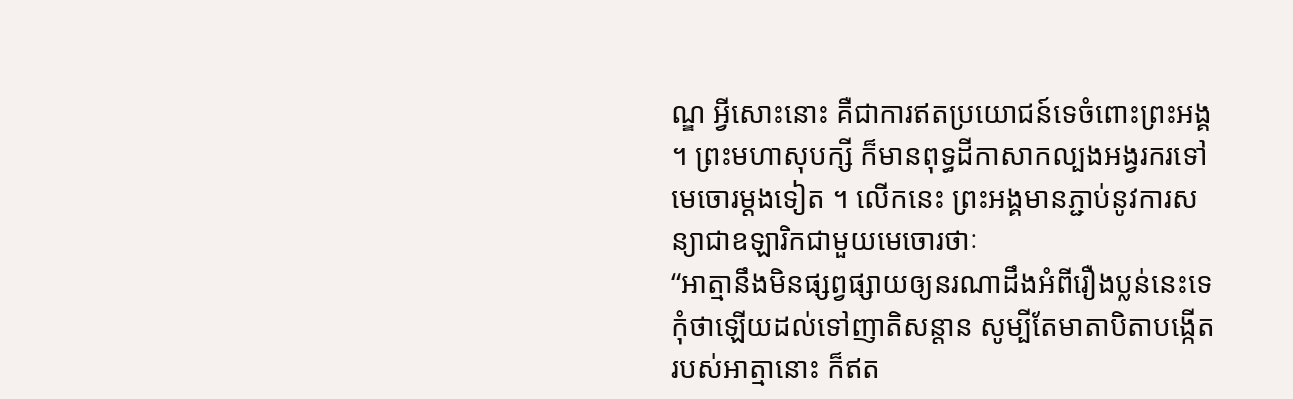ណ្ឌ អ្វីសោះនោះ គឺជាការឥតប្រយោជន៍ទេចំពោះព្រះអង្គ ។ ព្រះមហាសុបក្សី ក៏មានពុទ្ធដីកាសាកល្បងអង្វរករទៅមេចោរម្ដងទៀត ។ លើកនេះ ព្រះអង្គមានភ្ជាប់នូវការសន្យាជាឧឡារិកជាមួយមេចោរថាៈ
“អាត្មានឹងមិនផ្សព្វផ្សាយឲ្យនរណាដឹងអំពីរឿងប្លន់នេះទេ កុំថាឡើយដល់ទៅញាតិសន្តាន សូម្បីតែមាតាបិតាបង្កើតរបស់អាត្មានោះ ក៏ឥត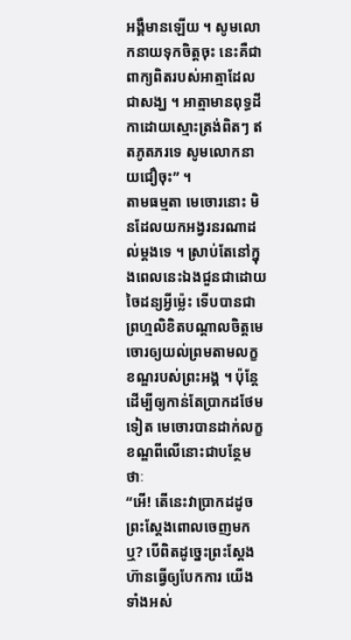អង្គឺមានឡើយ ។ សូមលោកនាយទុកចិត្តចុះ នេះគឺជាពាក្យពិតរបស់អាត្មាដែលជាសង្ឃ ។ អាត្មាមានពុទ្ធដីកាដោយស្មោះត្រង់ពិតៗ ឥតភូតភរទេ សូមលោកនាយជឿចុះ” ។
តាមធម្មតា មេចោរនោះ មិនដែលយកអង្វរនរណាដល់ម្ដងទេ ។ ស្រាប់តែនៅក្នុងពេលនេះឯងជួនជាដោយចៃដន្យអ្វីម្ល៉េះ ទើបបានជាព្រហ្មលិខិតបណ្ដាលចិត្តមេចោរឲ្យយល់ព្រមតាមលក្ខខណ្ឌរបស់ព្រះអង្គ ។ ប៉ុន្តែដើម្បីឲ្យកាន់តែប្រាកដថែមទៀត មេចោរបានដាក់លក្ខខណ្ឌពីលើនោះជាបន្ថែមថាៈ
“អើ! តើនេះវាប្រាកដដូចព្រះស្ដែងពោលចេញមកឬ? បើពិតដូច្នេះព្រះស្ដែងហ៊ានធ្វើឲ្យបែកការ យើងទាំងអស់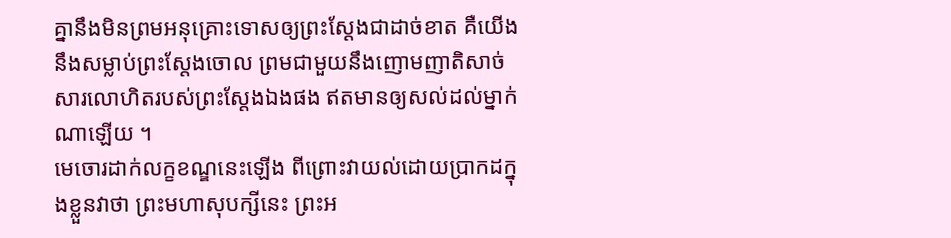គ្នានឹងមិនព្រមអនុគ្រោះទោសឲ្យព្រះស្ដែងជាដាច់ខាត គឺយើងនឹងសម្លាប់ព្រះស្ដែងចោល ព្រមជាមួយនឹងញោមញាតិសាច់សារលោហិតរបស់ព្រះស្ដែងឯងផង ឥតមានឲ្យសល់ដល់ម្នាក់ណាឡើយ ។
មេចោរដាក់លក្ខខណ្ឌនេះឡើង ពីព្រោះវាយល់ដោយប្រាកដក្នុងខ្លួនវាថា ព្រះមហាសុបក្សីនេះ ព្រះអ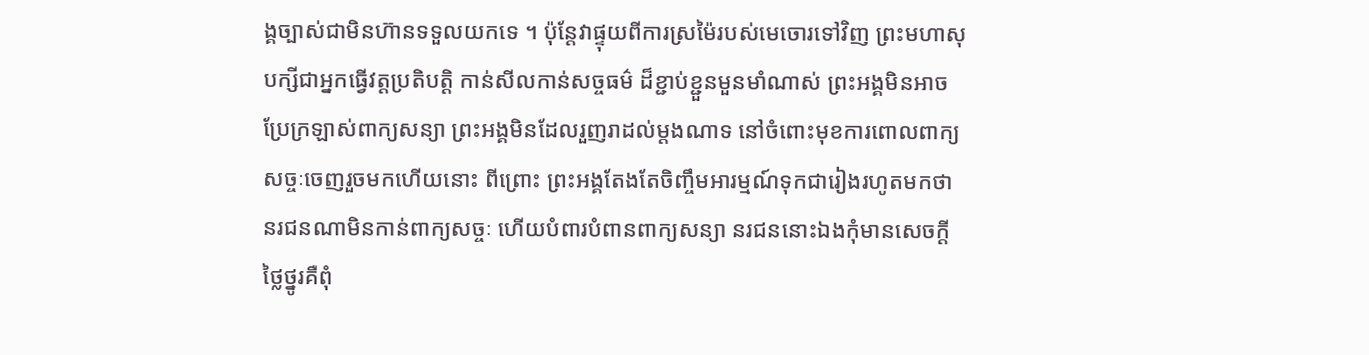ង្គច្បាស់ជាមិនហ៊ានទទួលយកទេ ។ ប៉ុន្តែវាផ្ទុយពីការស្រម៉ៃរបស់មេចោរទៅវិញ ព្រះមហាសុបក្សីជាអ្នកធ្វើវត្តប្រតិបត្តិ កាន់សីលកាន់សច្ចធម៌ ដ៏ខ្ជាប់ខ្ជួនមួនមាំណាស់ ព្រះអង្គមិនអាចប្រែក្រឡាស់ពាក្យសន្យា ព្រះអង្គមិនដែលរួញរាដល់ម្ដងណាទ នៅចំពោះមុខការពោលពាក្យសច្ចៈចេញរួចមកហើយនោះ ពីព្រោះ ព្រះអង្គតែងតែចិញ្ចឹមអារម្មណ៍ទុកជារៀងរហូតមកថា នរជនណាមិនកាន់ពាក្យសច្ចៈ ហើយបំពារបំពានពាក្យសន្យា នរជននោះឯងកុំមានសេចក្ដីថ្លៃថ្នូរគឺពុំ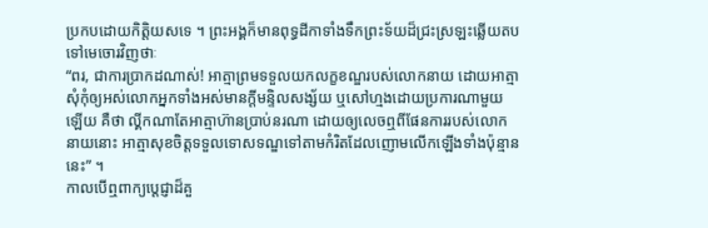ប្រកបដោយកិត្តិយសទេ ។ ព្រះអង្គក៏មានពុទ្ធដីកាទាំងទឹកព្រះទ័យដ៏ជ្រះស្រឡះឆ្លើយតបទៅមេចោរវិញថាៈ
“ពរ, ជាការប្រាកដណាស់! អាត្មាព្រមទទួលយកលក្ខខណ្ឌរបស់លោកនាយ ដោយអាត្មាសុំកុំឲ្យអស់លោកអ្នកទាំងអស់មានក្ដីមន្ទិលសង្ស័យ ឬសៅហ្មងដោយប្រការណាមួយឡើយ គឺថា ល្គីកណាតែអាត្មាហ៊ានប្រាប់នរណា ដោយឲ្យលេចឮពីផែនការរបស់លោកនាយនោះ អាត្មាសុខចិត្តទទួលទោសទណ្ឌទៅតាមកំរិតដែលញោមលើកឡើងទាំងប៉ុន្មាននេះ” ។
កាលបើឮពាក្យប្ដេជ្ញាដ៏គួ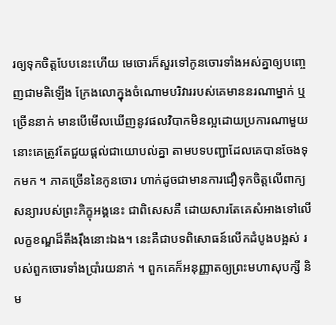រឲ្យទុកចិត្តបែបនេះហើយ មេចោរក៏សួរទៅកូនចោរទាំងអស់គ្នាឲ្យបញ្ចេញជាមតិឡើង ក្រែងលោក្នុងចំណោមបរិវាររបស់គេមាននរណាម្នាក់ ឬច្រើននាក់ មានបើមើលឃើញនូវផលវិបាកមិនល្អដោយប្រការណាមួយ នោះគេត្រូវតែជួយផ្ដល់ជាយោបល់គ្នា តាមបទបញ្ជាដែលគេបានចែងទុកមក ។ ភាគច្រើននៃកូនចោរ ហាក់ដូចជាមានការជឿទុកចិត្តលើពាក្យសន្យារបស់ព្រះភិក្ខុអង្គនេះ ជាពិសេសគឺ ដោយសារតែគេសំអាងទៅលើលក្ខខណ្ឌដ៏តឹងរ៉ឹងនោះឯង។ នេះគឺជាបទពិសោធន៍លើកដំបូងបង្អស់ របស់ពួកចោរទាំងប្រាំរយនាក់ ។ ពួកគេក៏អនុញ្ញាតឲ្យព្រះមហាសុបក្សី និម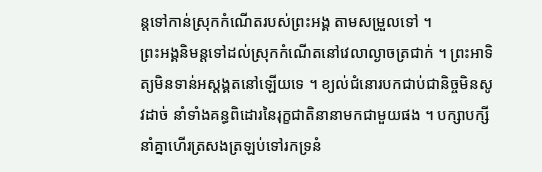ន្តទៅកាន់ស្រុកកំណើតរបស់ព្រះអង្គ តាមសម្រួលទៅ ។
ព្រះអង្គនិមន្តទៅដល់ស្រុកកំណើតនៅវេលាល្ងាចត្រជាក់ ។ ព្រះអាទិត្យមិនទាន់អស្ដង្គតនៅឡើយទេ ។ ខ្យល់ជំនោរបកជាប់ជានិច្ចមិនសូវដាច់ នាំទាំងគន្ធពិដោរនៃរុក្ខជាតិនានាមកជាមួយផង ។ បក្សាបក្សីនាំគ្នាហើរត្រសងត្រឡប់ទៅរកទ្រនំ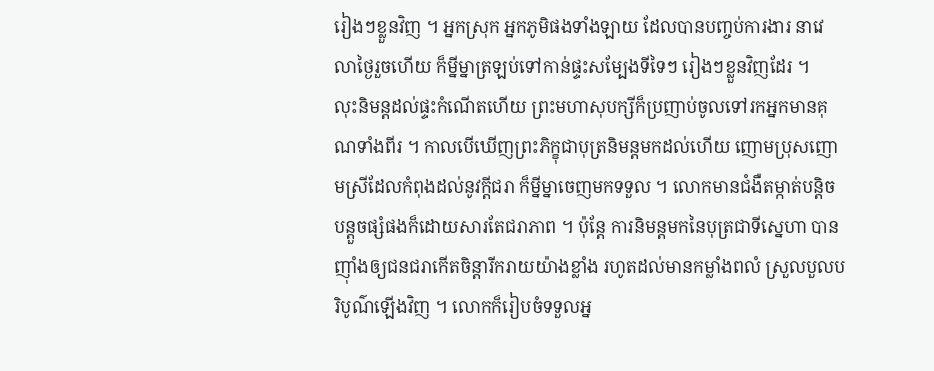រៀងៗខ្លួនវិញ ។ អ្នកស្រុក អ្នកភូមិផងទាំងឡាយ ដែលបានបញ្ចប់ការងារ នាវេលាថ្ងៃរួចហើយ ក៏ម្នីម្នាត្រឡប់ទៅកាន់ផ្ទះសម្បែងទីទៃៗ រៀងៗខ្លួនវិញដែរ ។
លុះនិមន្តដល់ផ្ទះកំណើតហើយ ព្រះមហាសុបក្សីក៏ប្រញាប់ចូលទៅរកអ្នកមានគុណទាំងពីរ ។ កាលបើឃើញព្រះភិក្ខុជាបុត្រនិមន្តមកដល់ហើយ ញោមប្រុសញោមស្រីដែលកំពុងដល់នូវក្ដីជរា ក៏ម្នីម្នាចេញមកទទួល ។ លោកមានជំងឺតម្កាត់បន្តិចបន្តួចផ្សំផងក៏ដោយសារតែជរាភាព ។ ប៉ុន្តែ ការនិមន្តមកនៃបុត្រជាទីស្នេហា បានញ៉ាំងឲ្យជនជរាកើតចិន្តារីករាយយ៉ាងខ្លាំង រហូតដល់មានកម្លាំងពលំ ស្រួលបួលបរិបូណ៌ឡើងវិញ ។ លោកក៏រៀបចំទទួលអ្ន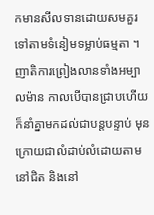កមានសីលទានដោយសមគួរទៅតាមទំនៀមទម្លាប់ធម្មតា ។ ញាតិការព្រៀងលានទាំងអម្បាលម៉ាន កាលបើបានជ្រាបហើយក៏នាំគ្នាមកដល់ជាបន្តបន្ទាប់ មុនក្រោយជាលំដាប់លំដោយតាមនៅជិត និងនៅ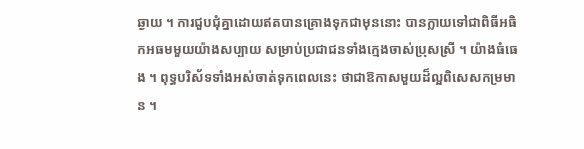ឆ្ងាយ ។ ការជួបជុំគ្នាដោយឥតបានគ្រោងទុកជាមុននោះ បានក្លាយទៅជាពិធីអធិកអធមមួយយ៉ាងសប្បាយ សម្រាប់ប្រជាជនទាំងក្មេងចាស់ប្រុសស្រី ។ យ៉ាងធំធេង ។ ពុទ្ធបរិស័ទទាំងអស់ចាត់ទុកពេលនេះ ថាជាឱកាសមួយដ៏ល្អពិសេសកម្រមាន ។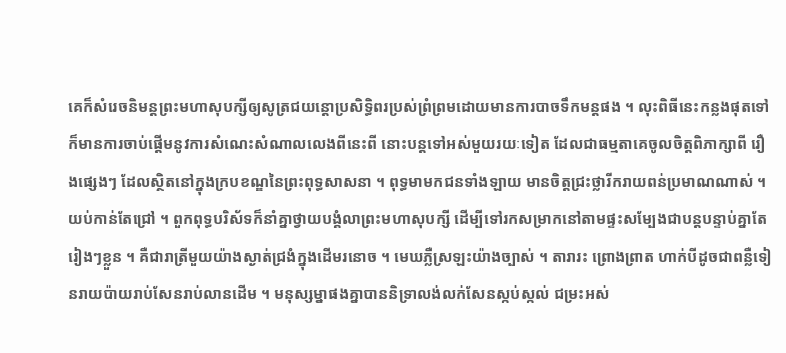គេក៏សំរេចនិមន្តព្រះមហាសុបក្សីឲ្យសូត្រជយន្តោប្រសិទ្ធិពរប្រស់ព្រំព្រមដោយមានការបាចទឹកមន្តផង ។ លុះពិធីនេះកន្លងផុតទៅ ក៏មានការចាប់ផ្ដើមនូវការសំណេះសំណាលលេងពីនេះពី នោះបន្តទៅអស់មួយរយៈទៀត ដែលជាធម្មតាគេចូលចិត្តពិភាក្សាពី រឿងផ្សេងៗ ដែលស្ថិតនៅក្នុងក្របខណ្ឌនៃព្រះពុទ្ធសាសនា ។ ពុទ្ធមាមកជនទាំងឡាយ មានចិត្តជ្រះថ្លារីករាយពន់ប្រមាណណាស់ ។
យប់កាន់តែជ្រៅ ។ ពួកពុទ្ធបរិស័ទក៏នាំគ្នាថ្វាយបង្គំលាព្រះមហាសុបក្សី ដើម្បីទៅរកសម្រាកនៅតាមផ្ទះសម្បែងជាបន្តបន្ទាប់គ្នាតែរៀងៗខ្លួន ។ គឺជារាត្រីមួយយ៉ាងស្ងាត់ជ្រងំក្នុងដើមរនោច ។ មេឃភ្លឺស្រឡះយ៉ាងច្បាស់ ។ តារារះ ព្រោងព្រាត ហាក់បីដូចជាពន្លឺទៀនរាយប៉ាយរាប់សែនរាប់លានដើម ។ មនុស្សម្នាផងគ្នាបាននិទ្រាលង់លក់សែនស្កប់ស្កល់ ជម្រះអស់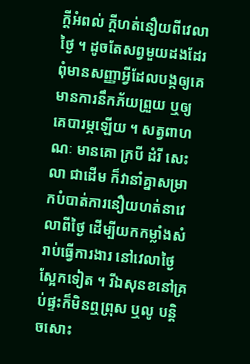ក្ដីអំពល់ ក្ដីហត់នឿយពីវេលាថ្ងៃ ។ ដូចតែសព្វមួយដងដែរ ពុំមានសញ្ញាអ្វីដែលបង្កឲ្យគេមានការនឹកភ័យព្រួយ ឬឲ្យគេបារម្ភឡើយ ។ សត្វពាហណៈ មានគោ ក្របី ដំរី សេះ លា ជាដើម ក៏វានាំគ្នាសម្រាកបំបាត់ការនឿយហត់នាវេលាពីថ្ងៃ ដើម្បីយកកម្លាំងសំរាប់ធ្វើការងារ នៅវេលាថ្ងៃស្អែកទៀត ។ រីឯសុនខនៅគ្រប់ផ្ទះក៏មិនឮព្រុស ឬលូ បន្តិចសោះ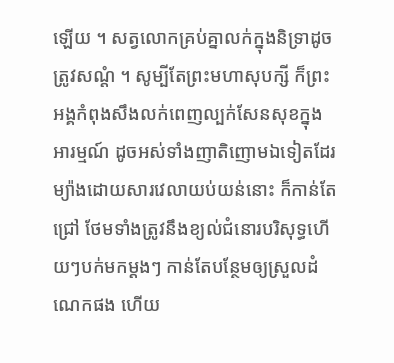ឡើយ ។ សត្វលោកគ្រប់គ្នាលក់ក្នុងនិទ្រាដូចត្រូវសណ្ដំ ។ សូម្បីតែព្រះមហាសុបក្សី ក៏ព្រះអង្គកំពុងសឹងលក់ពេញល្បក់សែនសុខក្នុងអារម្មណ៍ ដូចអស់ទាំងញាតិញោមឯទៀតដែរម្យ៉ាងដោយសារវេលាយប់យន់នោះ ក៏កាន់តែជ្រៅ ថែមទាំងត្រូវនឹងខ្យល់ជំនោរបរិសុទ្ធហើយៗបក់មកម្ដងៗ កាន់តែបន្ថែមឲ្យស្រួលដំណេកផង ហើយ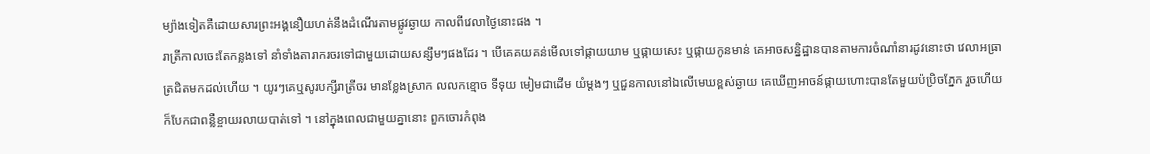ម្យ៉ាងទៀតគឺដោយសារព្រះអង្គនឿយហត់នឹងដំណើរតាមផ្លូវឆ្ងាយ កាលពីវេលាថ្ងៃនោះផង ។
រាត្រីកាលចេះតែកន្លងទៅ នាំទាំងតារាករចរទៅជាមួយដោយសន្សឹមៗផងដែរ ។ បើគេគយគន់មើលទៅផ្កាយយាម ឬផ្កាយសេះ ឬផ្កាយកូនមាន់ គេអាចសន្និដ្ឋានបានតាមការចំណាំនារដូវនោះថា វេលាអធ្រាត្រជិតមកដល់ហើយ ។ យូរៗគេឬសូរបក្សីរាត្រីចរ មានខ្លែងស្រាក លលកខ្មោច ទីទុយ មៀមជាដើម យំម្ដងៗ ឬជួនកាលនៅឯលើមេឃខ្ពស់ឆ្ងាយ គេឃើញអាចន៍ផ្កាយហោះបានតែមួយប៉ប្រិចភ្នែក រួចហើយក៏បែកជាពន្លឺខ្ចាយរលាយបាត់ទៅ ។ នៅក្នុងពេលជាមួយគ្នានោះ ពួកចោរកំពុង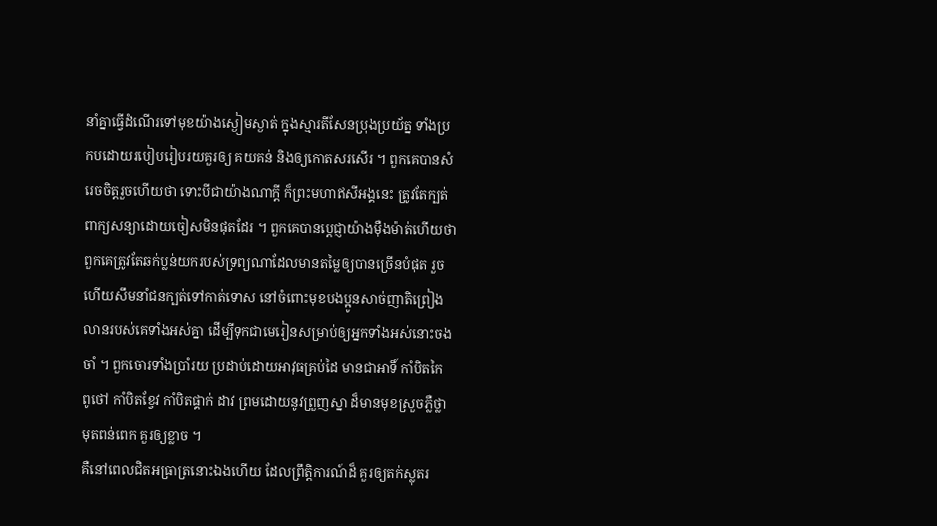នាំគ្នាធ្វើដំណើរទៅមុខយ៉ាងស្ងៀមស្ងាត់ ក្នុងស្មារតីសែនប្រុងប្រយ័ត្ន ទាំងប្រកបដោយរបៀបរៀបរយគួរឲ្យ គយគន់ និងឲ្យកោតសរសើរ ។ ពួកគេបានសំរេចចិត្តរួចហើយថា ទោះបីជាយ៉ាងណាក្ដី ក៏ព្រះមហាឥសីអង្គនេះ ត្រូវតែក្បត់ពាក្យសន្យាដោយចៀសមិនផុតដែរ ។ ពួកគេបានប្ដេជ្ញាយ៉ាងម៉ឺងម៉ាត់ហើយថា ពួកគេត្រូវតែឆក់ប្លន់យករបស់ទ្រព្យណាដែលមានតម្លៃឲ្យបានច្រើនបំផុត រួចហើយសឹមនាំជនក្បត់ទៅកាត់ទោស នៅចំពោះមុខបងប្អូនសាច់ញាតិព្រៀងលានរបស់គេទាំងអស់គ្នា ដើម្បីទុកជាមេរៀនសម្រាប់ឲ្យអ្នកទាំងអស់នោះចងចាំ ។ ពួកចោរទាំងប្រាំរយ ប្រដាប់ដោយអាវុធគ្រប់ដៃ មានជាអាទិ៍ កាំបិតកៃ ពូថៅ កាំបិតខ្វែវ កាំបិតផ្គាក់ ដាវ ព្រមដោយនូវព្រួញស្នា ដ៏មានមុខស្រួចភ្លឺថ្លាមុតពន់ពេក គួរឲ្យខ្លាច ។
គឺនៅពេលជិតអធ្រាត្រនោះឯងហើយ ដែលព្រឹត្តិការណ៍ដ៏ គួរឲ្យតក់ស្លុតរ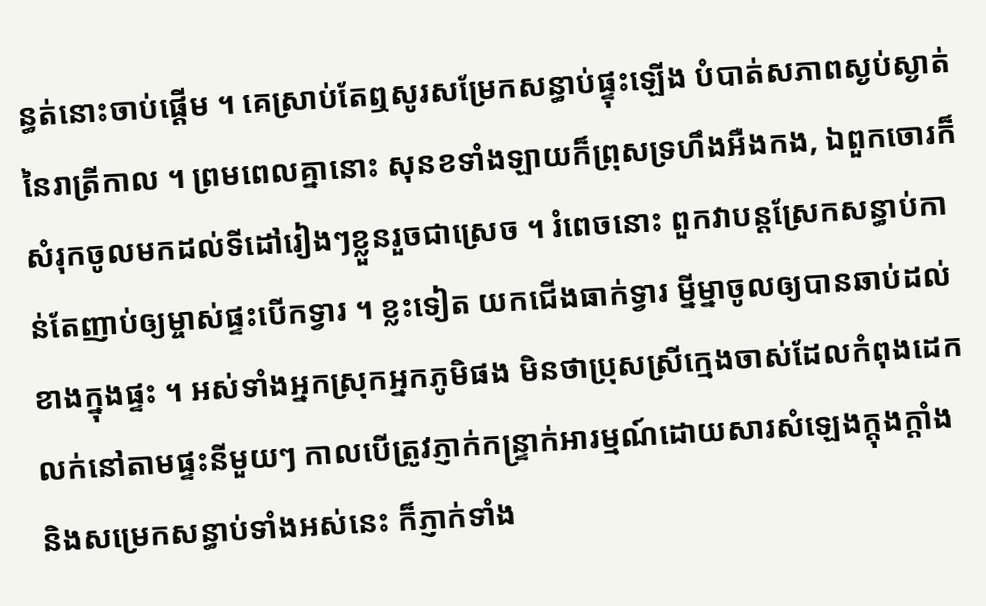ន្ធត់នោះចាប់ផ្ដើម ។ គេស្រាប់តែឮសូរសម្រែកសន្ធាប់ផ្ទុះឡើង បំបាត់សភាពស្ងប់ស្ងាត់នៃរាត្រីកាល ។ ព្រមពេលគ្នានោះ សុនខទាំងឡាយក៏ព្រុសទ្រហឹងអឺងកង, ឯពួកចោរក៏សំរុកចូលមកដល់ទីដៅរៀងៗខ្លួនរួចជាស្រេច ។ រំពេចនោះ ពួកវាបន្តស្រែកសន្ធាប់កាន់តែញាប់ឲ្យម្ចាស់ផ្ទះបើកទ្វារ ។ ខ្លះទៀត យកជើងធាក់ទ្វារ ម្នីម្នាចូលឲ្យបានឆាប់ដល់ខាងក្នុងផ្ទះ ។ អស់ទាំងអ្នកស្រុកអ្នកភូមិផង មិនថាប្រុសស្រីក្មេងចាស់ដែលកំពុងដេកលក់នៅតាមផ្ទះនីមួយៗ កាលបើត្រូវភ្ញាក់កន្ទ្រាក់អារម្មណ៍ដោយសារសំឡេងក្តុងក្ដាំង និងសម្រេកសន្ធាប់ទាំងអស់នេះ ក៏ភ្ញាក់ទាំង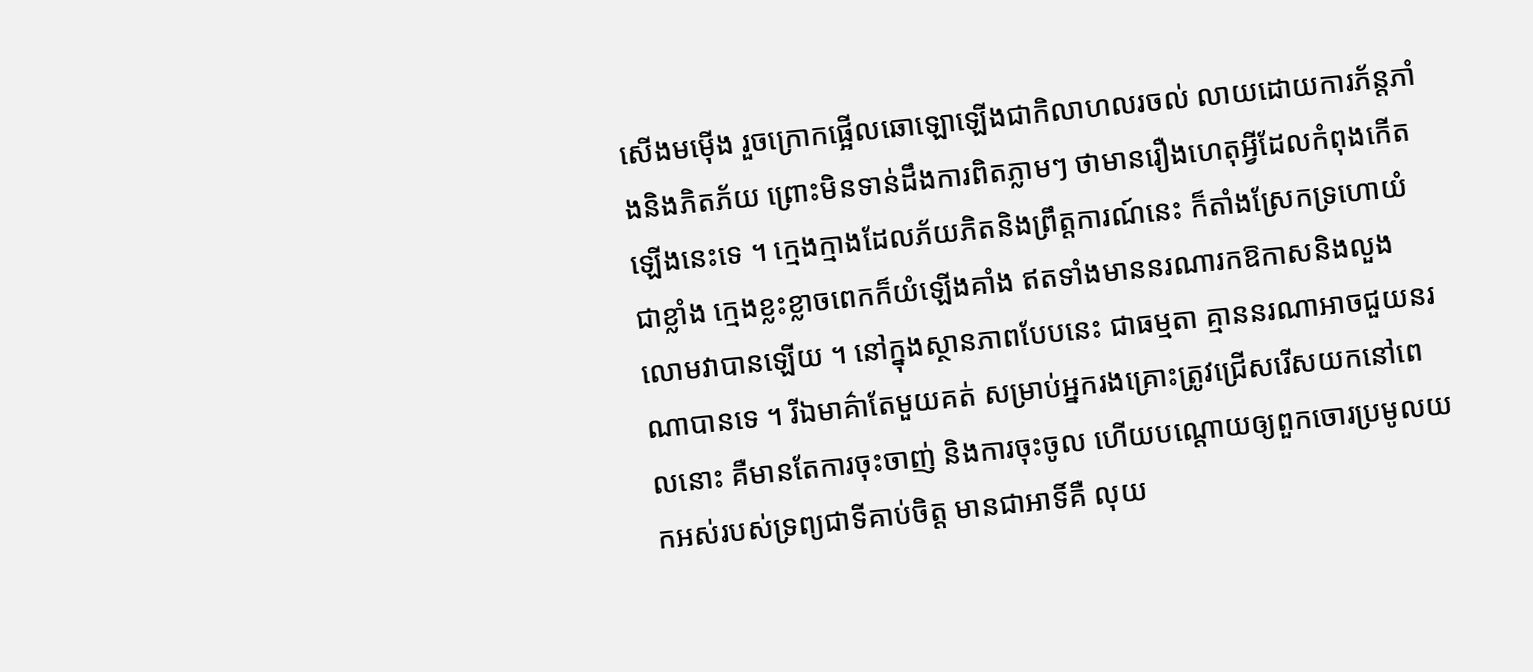សើងមម៉ើង រួចក្រោកផ្អើលឆោឡោឡើងជាកិលាហលរចល់ លាយដោយការភ័ន្តភាំងនិងភិតភ័យ ព្រោះមិនទាន់ដឹងការពិតភ្លាមៗ ថាមានរឿងហេតុអ្វីដែលកំពុងកើតឡើងនេះទេ ។ ក្មេងក្មាងដែលភ័យភិតនិងព្រឹត្តការណ៍នេះ ក៏តាំងស្រែកទ្រហោយំជាខ្លាំង ក្មេងខ្លះខ្លាចពេកក៏យំឡើងគាំង ឥតទាំងមាននរណារកឱកាសនិងលួងលោមវាបានឡើយ ។ នៅក្នុងស្ថានភាពបែបនេះ ជាធម្មតា គ្មាននរណាអាចជួយនរណាបានទេ ។ រីឯមាគ៌ាតែមួយគត់ សម្រាប់អ្នករងគ្រោះត្រូវជ្រើសរើសយកនៅពេលនោះ គឺមានតែការចុះចាញ់ និងការចុះចូល ហើយបណ្ដោយឲ្យពួកចោរប្រមូលយកអស់របស់ទ្រព្យជាទីគាប់ចិត្ត មានជាអាទិ៍គឺ លុយ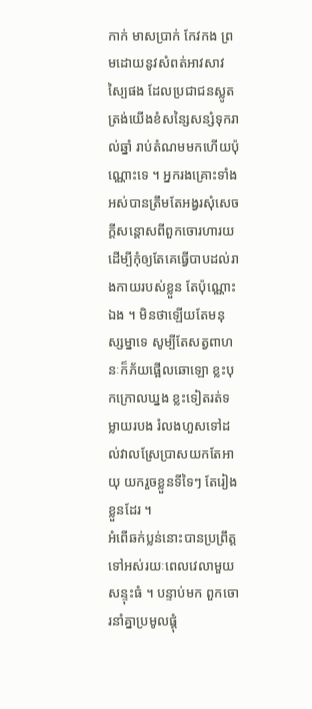កាក់ មាសប្រាក់ កែវកង ព្រមដោយនូវសំពត់អាវសាវស្បៃផង ដែលប្រជាជនស្លូតត្រង់យើងខំសន្សៃសន្សំទុករាល់ឆ្នាំ រាប់តំណមមកហើយប៉ុណ្ណោះទេ ។ អ្នករងគ្រោះទាំងអស់បានត្រឹមតែអង្វរសុំសេចក្ដីសន្ដោសពីពួកចោរហារយ ដើម្បីកុំឲ្យតែគេធ្វើបាបដល់រាងកាយរបស់ខ្លួន តែប៉ុណ្ណោះឯង ។ មិនថាឡើយតែមនុស្សម្នាទេ សូម្បីតែសត្វពាហនៈក៏ភ័យផ្អើលឆោឡោ ខ្លះបុកក្រោលឃ្នង ខ្លះទៀតរត់ទម្លាយរបង រំលងហួសទៅដល់វាលស្រែប្រាសយកតែអាយុ យករួចខ្លួនទីទៃៗ តែរៀងខ្លួនដែរ ។
អំពើឆក់ប្លន់នោះបានប្រព្រឹត្តទៅអស់រយៈពេលវេលាមួយសន្ទុះធំ ។ បន្ទាប់មក ពួកចោរនាំគ្នាប្រមូលផ្ដុំ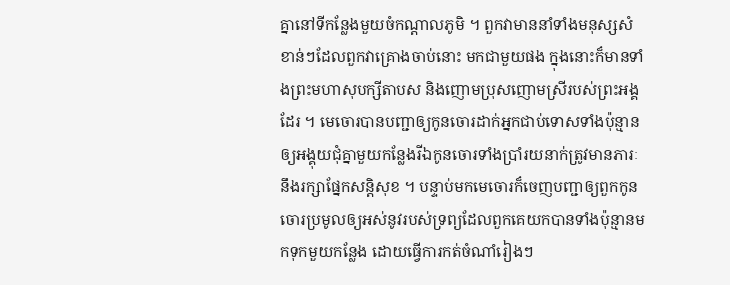គ្នានៅទីកន្លែងមួយចំកណ្ដាលភូមិ ។ ពួកវាមាននាំទាំងមនុស្សសំខាន់ៗដែលពួកវាគ្រោងចាប់នោះ មកជាមួយផង ក្នុងនោះក៏មានទាំងព្រះមហាសុបក្សីតាបស និងញោមប្រុសញោមស្រីរបស់ព្រះអង្គដែរ ។ មេចោរបានបញ្ជាឲ្យកូនចោរដាក់អ្នកជាប់ទោសទាំងប៉ុន្មានឲ្យអង្គុយជុំគ្នាមួយកន្លែងរីឯកូនចោរទាំងប្រាំរយនាក់ត្រូវមានភារៈនឹងរក្សាផ្នែកសន្តិសុខ ។ បន្ទាប់មកមេចោរក៏ចេញបញ្ជាឲ្យពួកកូនចោរប្រមូលឲ្យអស់នូវរបស់ទ្រព្យដែលពួកគេយកបានទាំងប៉ុន្មានមកទុកមួយកន្លែង ដោយធ្វើការកត់ចំណាំរៀងៗ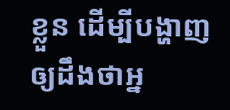ខ្លួន ដើម្បីបង្ហាញឲ្យដឹងថាអ្ន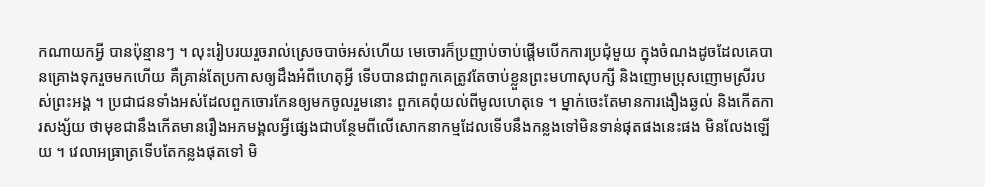កណាយកអ្វី បានប៉ុន្មានៗ ។ លុះរៀបរយរួចរាល់ស្រេចបាច់អស់ហើយ មេចោរក៏ប្រញាប់ចាប់ផ្ដើមបើកការប្រជុំមួយ ក្នុងចំណងដូចដែលគេបានគ្រោងទុករួចមកហើយ គឺគ្រាន់តែប្រកាសឲ្យដឹងអំពីហេតុអ្វី ទើបបានជាពួកគេត្រូវតែចាប់ខ្លួនព្រះមហាសុបក្សី និងញោមប្រុសញោមស្រីរបស់ព្រះអង្គ ។ ប្រជាជនទាំងអស់ដែលពួកចោរកែនឲ្យមកចូលរួមនោះ ពួកគេពុំយល់ពីមូលហេតុទេ ។ ម្នាក់ចេះតែមានការងឿងឆ្ងល់ និងកើតការសង្ស័យ ថាមុខជានឹងកើតមានរឿងអភមង្គលអ្វីផ្សេងជាបន្ថែមពីលើសោកនាកម្មដែលទើបនឹងកន្លងទៅមិនទាន់ផុតផងនេះផង មិនលែងឡើយ ។ វេលាអធ្រាត្រទើបតែកន្លងផុតទៅ មិ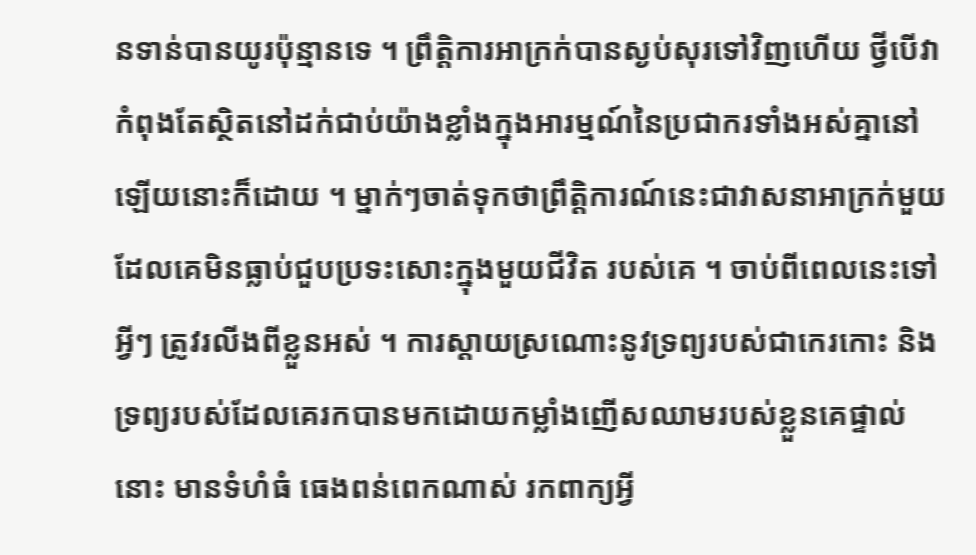នទាន់បានយូរប៉ុន្មានទេ ។ ព្រឹត្តិការអាក្រក់បានស្ងប់សុរទៅវិញហើយ ថ្វីបើវាកំពុងតែស្ថិតនៅដក់ជាប់យ៉ាងខ្លាំងក្នុងអារម្មណ៍នៃប្រជាករទាំងអស់គ្នានៅឡើយនោះក៏ដោយ ។ ម្នាក់ៗចាត់ទុកថាព្រឹត្តិការណ៍នេះជាវាសនាអាក្រក់មួយ ដែលគេមិនធ្លាប់ជួបប្រទះសោះក្នុងមួយជីវិត របស់គេ ។ ចាប់ពីពេលនេះទៅ អ្វីៗ ត្រូវរលីងពីខ្លួនអស់ ។ ការស្ដាយស្រណោះនូវទ្រព្យរបស់ជាកេរកោះ និងទ្រព្យរបស់ដែលគេរកបានមកដោយកម្លាំងញើសឈាមរបស់ខ្លួនគេផ្ទាល់នោះ មានទំហំធំ ធេងពន់ពេកណាស់ រកពាក្យអ្វី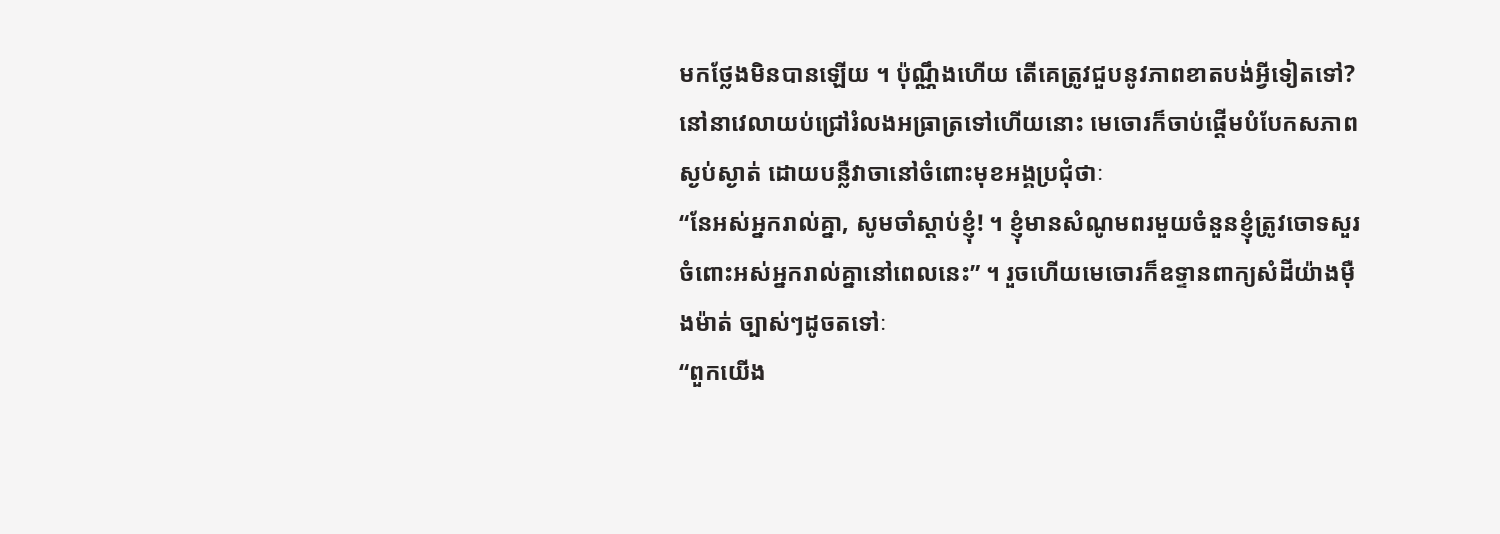មកថ្លែងមិនបានឡើយ ។ ប៉ុណ្ណឹងហើយ តើគេត្រូវជួបនូវភាពខាតបង់អ្វីទៀតទៅ? នៅនាវេលាយប់ជ្រៅរំលងអធ្រាត្រទៅហើយនោះ មេចោរក៏ចាប់ផ្ដើមបំបែកសភាពស្ងប់ស្ងាត់ ដោយបន្លឺវាចានៅចំពោះមុខអង្គប្រជុំថាៈ
“នែអស់អ្នករាល់គ្នា, សូមចាំស្ដាប់ខ្ញុំ! ។ ខ្ញុំមានសំណូមពរមួយចំនួនខ្ញុំត្រូវចោទសួរចំពោះអស់អ្នករាល់គ្នានៅពេលនេះ” ។ រួចហើយមេចោរក៏ឧទ្ទានពាក្យសំដីយ៉ាងម៉ឺងម៉ាត់ ច្បាស់ៗដូចតទៅៈ
“ពួកយើង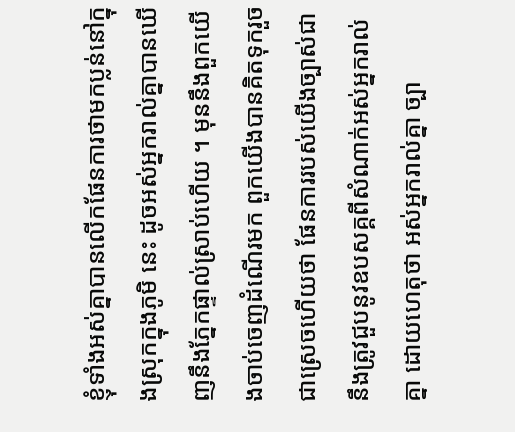ខ្ញុំទាំងអស់គ្នាបានលើកផែនការថាមកប្លន់នៅក្នុងស្រុកក្នុងភូមិ នេះ ដូចអស់អ្នករាល់គ្នាបានឃើញនឹងភ្នែកផ្ទាល់ស្រាប់ហើយ ។ មុននឹងពួកយើងចាប់ចេញដំណើរមក ពួកយើងបានគិតទុករួចជាស្រេចហើយថា ផែនការរបស់យើងច្បាស់ជានឹងត្រូវជួបនូវឧបសគ្គពីសំណាក់អស់អ្នករាល់គ្នា ដោយហេតុថា អស់អ្នករាល់គ្នា ច្បា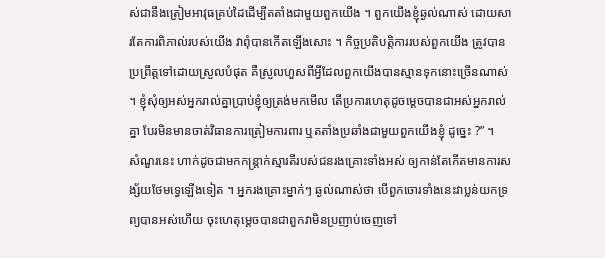ស់ជានឹងត្រៀមអាវុធគ្រប់ដៃដើម្បីតតាំងជាមួយពួកយើង ។ ពួកយើងខ្ញុំឆ្ងល់ណាស់ ដោយសារតែការពិភាល់របស់យើង វាពុំបានកើតឡើងសោះ ។ កិច្ចប្រតិបត្តិការរបស់ពួកយើង ត្រូវបានប្រព្រឹត្តទៅដោយស្រួលបំផុត គឺស្រួលហួសពីអ្វីដែលពួកយើងបានស្មានទុកនោះច្រើនណាស់ ។ ខ្ញុំសុំឲ្យអស់អ្នករាល់គ្នាប្រាប់ខ្ញុំឲ្យត្រង់មកមើល តើប្រការហេតុដូចម្ដេចបានជាអស់អ្នករាល់គ្នា បែរមិនមានចាត់វិធានការត្រៀមការពារ ឬតតាំងប្រឆាំងជាមួយពួកយើងខ្ញុំ ដូច្នេះ ?” ។
សំណួរនេះ ហាក់ដូចជាមកកន្ត្រាក់ស្មារតីរបស់ជនរងគ្រោះទាំងអស់ ឲ្យកាន់តែកើតមានការសង្ស័យថែមទ្វេឡើងទៀត ។ អ្នករងគ្រោះម្នាក់ៗ ឆ្ងល់ណាស់ថា បើពួកចោរទាំងនេះវាប្លន់យកទ្រព្យបានអស់ហើយ ចុះហេតុម្ដេចបានជាពួកវាមិនប្រញាប់ចេញទៅ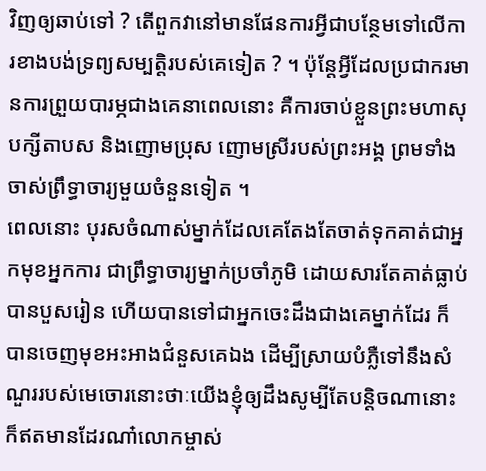វិញឲ្យឆាប់ទៅ ? តើពួកវានៅមានផែនការអ្វីជាបន្ថែមទៅលើការខាងបង់ទ្រព្យសម្បត្តិរបស់គេទៀត ? ។ ប៉ុន្តែអ្វីដែលប្រជាករមានការព្រួយបារម្ភជាងគេនាពេលនោះ គឺការចាប់ខ្លួនព្រះមហាសុបក្សីតាបស និងញោមប្រុស ញោមស្រីរបស់ព្រះអង្គ ព្រមទាំងចាស់ព្រឹទ្ធាចារ្យមួយចំនួនទៀត ។
ពេលនោះ បុរសចំណាស់ម្នាក់ដែលគេតែងតែចាត់ទុកគាត់ជាអ្នកមុខអ្នកការ ជាព្រឹទ្ធាចារ្យម្នាក់ប្រចាំភូមិ ដោយសារតែគាត់ធ្លាប់បានបួសរៀន ហើយបានទៅជាអ្នកចេះដឹងជាងគេម្នាក់ដែរ ក៏បានចេញមុខអះអាងជំនួសគេឯង ដើម្បីស្រាយបំភ្លឺទៅនឹងសំណួររបស់មេចោរនោះថាៈយើងខ្ញុំឲ្យដឹងសូម្បីតែបន្តិចណានោះ ក៏ឥតមានដែរណា៎លោកម្ចាស់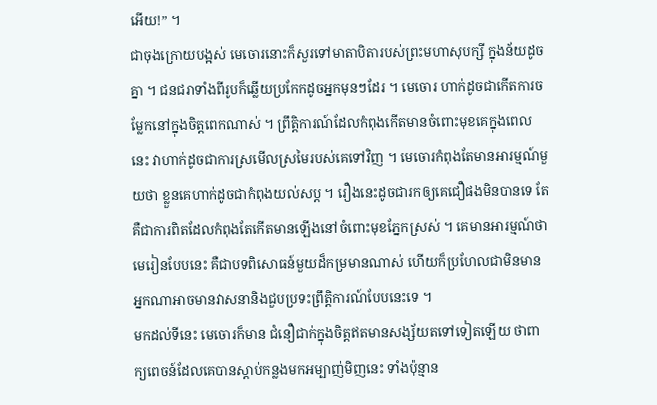អើយ!” ។
ជាចុងក្រោយបង្អស់ មេចោរនោះក៏សួរទៅមាតាបិតារបស់ព្រះមហាសុបក្សី ក្នុងន័យដូចគ្នា ។ ជនជរាទាំងពីរូបក៏ឆ្លើយប្រកែកដូចអ្នកមុនៗដែរ ។ មេចោរ ហាក់ដូចជាកើតការចម្លែកនៅក្នុងចិត្តពេកណាស់ ។ ព្រឹត្តិការណ៍ដែលកំពុងកើតមានចំពោះមុខគេក្នុងពេលនេះ វាហាក់ដូចជាការស្រមើលស្រមៃរបស់គេទៅវិញ ។ មេចោរកំពុងតែមានអារម្មណ៍មួយថា ខ្លួនគេហាក់ដូចជាកំពុងយល់សប្ត ។ រឿងនេះដូចជារកឲ្យគេជឿផងមិនបានទេ តែគឺជាការពិតដែលកំពុងតែកើតមានឡើងនៅចំពោះមុខភ្នែកស្រស់ ។ គេមានអារម្មណ៍ថា មេរៀនបែបនេះ គឺជាបទពិសោធន៍មួយដ៏កម្រមានណាស់ ហើយក៏ប្រហែលជាមិនមានអ្នកណាអាចមានវាសនានិងជួបប្រទះព្រឹត្តិការណ៍បែបនេះទេ ។
មកដល់ទីនេះ មេចោរក៏មាន ជំនឿជាក់ក្នុងចិត្តឥតមានសង្ស័យតទៅទៀតឡើយ ថាពាក្យពេចន៍ដែលគេបានស្ដាប់កន្លងមកអម្បាញ់មិញនេះ ទាំងប៉ុន្មាន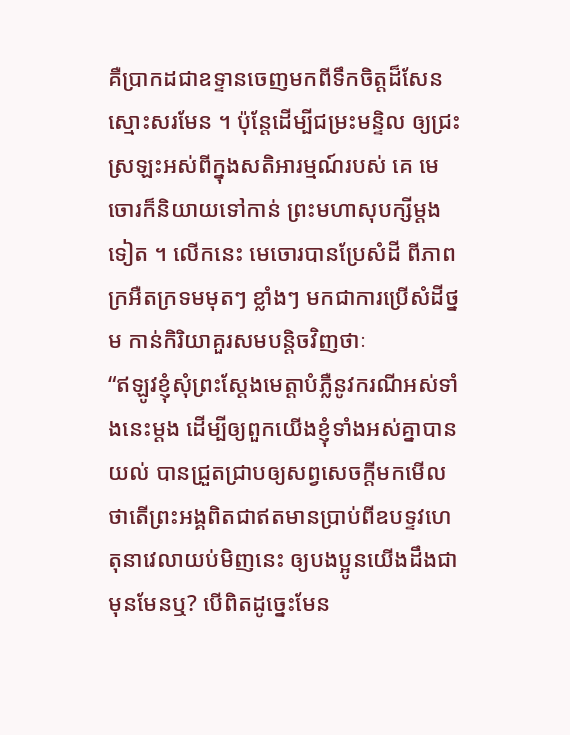គឺប្រាកដជាឧទ្ទានចេញមកពីទឹកចិត្តដ៏សែនស្មោះសរមែន ។ ប៉ុន្តែដើម្បីជម្រះមន្ទិល ឲ្យជ្រះស្រឡះអស់ពីក្នុងសតិអារម្មណ៍របស់ គេ មេចោរក៏និយាយទៅកាន់ ព្រះមហាសុបក្សីម្ដងទៀត ។ លើកនេះ មេចោរបានប្រែសំដី ពីភាពក្រអឺតក្រទមមុតៗ ខ្លាំងៗ មកជាការប្រើសំដីថ្នម កាន់កិរិយាគួរសមបន្តិចវិញថាៈ
“ឥឡូវខ្ញុំសុំព្រះស្ដែងមេត្តាបំភ្លឺនូវករណីអស់ទាំងនេះម្ដង ដើម្បីឲ្យពួកយើងខ្ញុំទាំងអស់គ្នាបានយល់ បានជ្រួតជ្រាបឲ្យសព្វសេចក្ដីមកមើល ថាតើព្រះអង្គពិតជាឥតមានប្រាប់ពីឧបទ្ទវហេតុនាវេលាយប់មិញនេះ ឲ្យបងប្អូនយើងដឹងជាមុនមែនឬ? បើពិតដូច្នេះមែន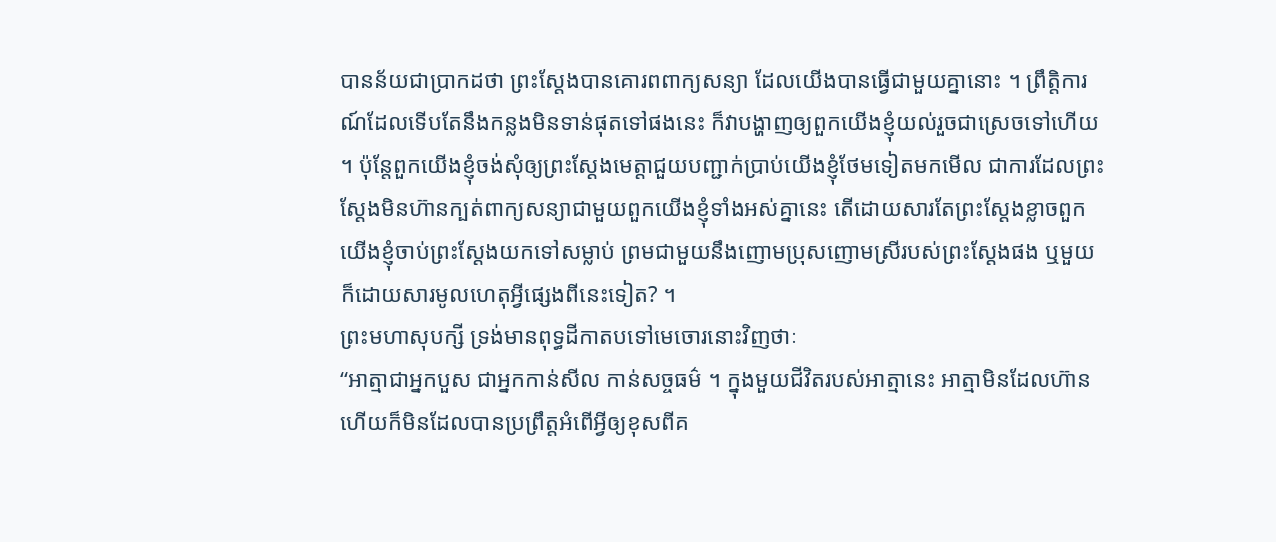បានន័យជាប្រាកដថា ព្រះស្ដែងបានគោរពពាក្យសន្យា ដែលយើងបានធ្វើជាមួយគ្នានោះ ។ ព្រឹត្តិការណ៍ដែលទើបតែនឹងកន្លងមិនទាន់ផុតទៅផងនេះ ក៏វាបង្ហាញឲ្យពួកយើងខ្ញុំយល់រួចជាស្រេចទៅហើយ ។ ប៉ុន្តែពួកយើងខ្ញុំចង់សុំឲ្យព្រះស្ដែងមេត្តាជួយបញ្ជាក់ប្រាប់យើងខ្ញុំថែមទៀតមកមើល ជាការដែលព្រះស្ដែងមិនហ៊ានក្បត់ពាក្យសន្យាជាមួយពួកយើងខ្ញុំទាំងអស់គ្នានេះ តើដោយសារតែព្រះស្ដែងខ្លាចពួកយើងខ្ញុំចាប់ព្រះស្ដែងយកទៅសម្លាប់ ព្រមជាមួយនឹងញោមប្រុសញោមស្រីរបស់ព្រះស្ដែងផង ឬមួយក៏ដោយសារមូលហេតុអ្វីផ្សេងពីនេះទៀត? ។
ព្រះមហាសុបក្សី ទ្រង់មានពុទ្ធដីកាតបទៅមេចោរនោះវិញថាៈ
“អាត្មាជាអ្នកបួស ជាអ្នកកាន់សីល កាន់សច្ចធម៌ ។ ក្នុងមួយជីវិតរបស់អាត្មានេះ អាត្មាមិនដែលហ៊ានហើយក៏មិនដែលបានប្រព្រឹត្តអំពើអ្វីឲ្យខុសពីគ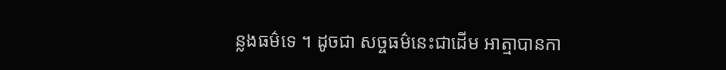ន្លងធម៌ទេ ។ ដូចជា សច្ចធម៌នេះជាដើម អាត្មាបានកា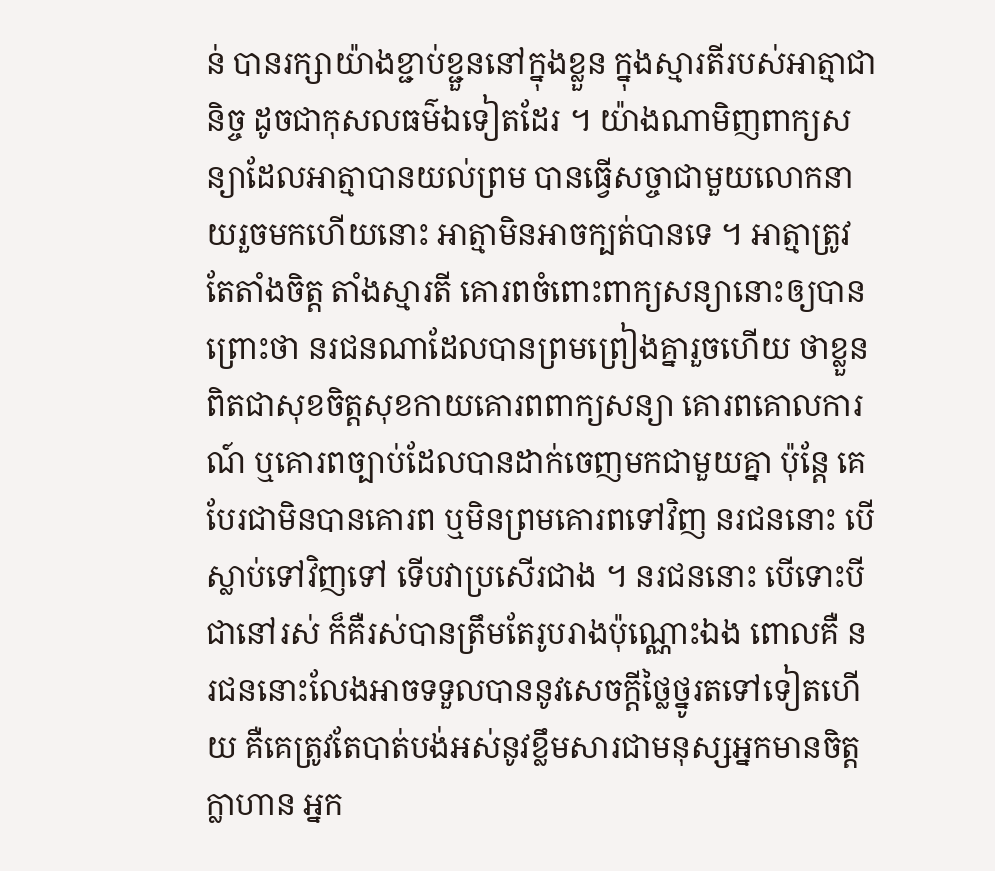ន់ បានរក្សាយ៉ាងខ្ជាប់ខ្ជួននៅក្នុងខ្លួន ក្នុងស្មារតីរបស់អាត្មាជានិច្ច ដូចជាកុសលធម៌ឯទៀតដែរ ។ យ៉ាងណាមិញពាក្យសន្យាដែលអាត្មាបានយល់ព្រម បានធ្វើសច្ចាជាមួយលោកនាយរួចមកហើយនោះ អាត្មាមិនអាចក្បត់បានទេ ។ អាត្មាត្រូវតែតាំងចិត្ត តាំងស្មារតី គោរពចំពោះពាក្យសន្យានោះឲ្យបាន ព្រោះថា នរជនណាដែលបានព្រមព្រៀងគ្នារួចហើយ ថាខ្លួនពិតជាសុខចិត្តសុខកាយគោរពពាក្យសន្យា គោរពគោលការណ៍ ឬគោរពច្បាប់ដែលបានដាក់ចេញមកជាមួយគ្នា ប៉ុន្តែ គេបែរជាមិនបានគោរព ឬមិនព្រមគោរពទៅវិញ នរជននោះ បើស្លាប់ទៅវិញទៅ ទើបវាប្រសើរជាង ។ នរជននោះ បើទោះបីជានៅរស់ ក៏គឺរស់បានត្រឹមតែរូបរាងប៉ុណ្ណោះឯង ពោលគឺ នរជននោះលែងអាចទទួលបាននូវសេចក្ដីថ្លៃថ្នូរតទៅទៀតហើយ គឺគេត្រូវតែបាត់បង់អស់នូវខ្លឹមសារជាមនុស្សអ្នកមានចិត្តក្លាហាន អ្នក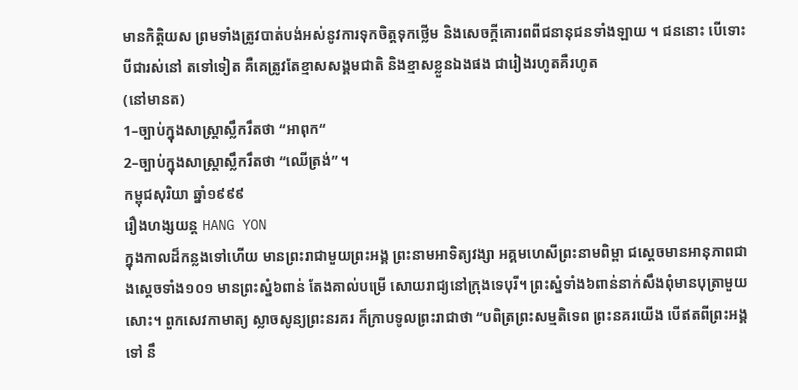មានកិត្តិយស ព្រមទាំងត្រូវបាត់បង់អស់នូវការទុកចិត្តទុកថ្លើម និងសេចក្ដីគោរពពីជនានុជនទាំងឡាយ ។ ជននោះ បើទោះបីជារស់នៅ តទៅទៀត គឺគេត្រូវតែខ្មាសសង្គមជាតិ និងខ្មាសខ្លួនឯងផង ជារៀងរហូតគឺរហូត
(នៅមានត)
1–ច្បាប់ក្នុងសាស្ត្រាស្លឹករឹតថា “អាពុក“
2–ច្បាប់ក្នុងសាស្ត្រាស្លឹករឹតថា “ឈើត្រង់” ។
កម្ពុជសុរិយា ឆ្នាំ១៩៩៩
រឿងហង្សយន្ត HANG YON
ក្នុងកាលដ៏កន្លងទៅហើយ មានព្រះរាជាមួយព្រះអង្គ ព្រះនាមអាទិត្យវង្សា អគ្គមហេសីព្រះនាមពិម្ពា ជស្ដេចមានអានុភាពជាងស្ដេចទាំង១០១ មានព្រះស្នំ៦ពាន់ តែងគាល់បម្រើ សោយរាជ្យនៅក្រុងទេបុរី។ ព្រះស្នំទាំង៦ពាន់នាក់សឹងពុំមានបុត្រាមួយសោះ។ ពួកសេវកាមាត្យ ស្លាចសូន្យព្រះនរគរ ក៏ក្រាបទូលព្រះរាជាថា “បពិត្រព្រះសម្មតិទេព ព្រះនគរយើង បើឥតពីព្រះអង្គទៅ នឹ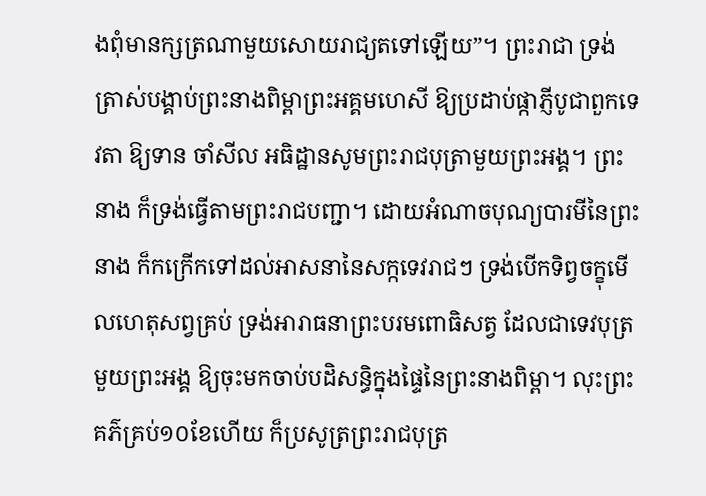ងពុំមានក្សត្រណាមួយសោយរាជ្យតទៅឡើយ”។ ព្រះរាជា ទ្រង់ត្រាស់បង្គាប់ព្រះនាងពិម្ពាព្រះអគ្គមហេសី ឱ្យប្រដាប់ផ្កាភ្ញីបូជាពួកទេវតា ឱ្យទាន ចាំសីល អធិដ្ឋានសូមព្រះរាជបុត្រាមួយព្រះអង្គ។ ព្រះនាង ក៏ទ្រង់ធ្វើតាមព្រះរាជបញ្ជា។ ដោយអំណាចបុណ្យបារមីនៃព្រះនាង ក៏កក្រើកទៅដល់អាសនានៃសក្កទេវរាជៗ ទ្រង់បើកទិព្វចក្ខុមើលហេតុសព្វគ្រប់ ទ្រង់អារាធនាព្រះបរមពោធិសត្វ ដែលជាទេវបុត្រមួយព្រះអង្គ ឱ្យចុះមកចាប់បដិសន្ធិក្នុងផ្ទៃនៃព្រះនាងពិម្ពា។ លុះព្រះគភ៌គ្រប់១០ខែហើយ ក៏ប្រសូត្រព្រះរាជបុត្រ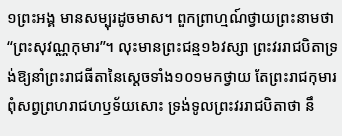១ព្រះអង្គ មានសម្បុរដូចមាស។ ពួកព្រាហ្មណ៍ថ្វាយព្រះនាមថា “ព្រះសុវណ្ណកុមារ”។ លុះមានព្រះជន្ម១៦វស្សា ព្រះវររាជបិតាទ្រង់ឱ្យនាំព្រះរាជធីតានៃស្ដេចទាំង១០១មកថ្វាយ តែព្រះរាជកុមារ ពុំសព្វព្រហរាជហឫទ័យសោះ ទ្រង់ទូលព្រះវររាជបិតាថា នឹ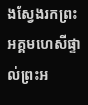ងស្វែងរកព្រះអគ្គមហេសីផ្ទាល់ព្រះអ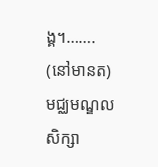ង្គ។……. (នៅមានត)
មជ្ឈមណ្ឌលសិក្សា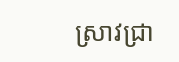ស្រាវជ្រា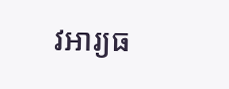វអារ្យធ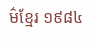ម៌ខ្មែរ ១៩៨៤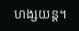ហង្សយន្ត។